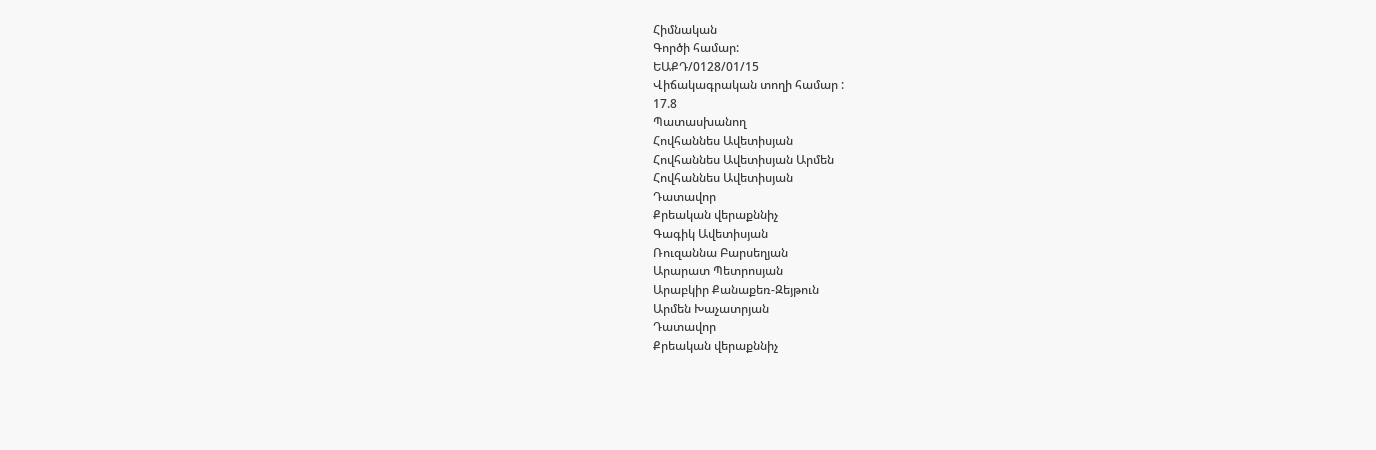Հիմնական
Գործի համար:
ԵԱՔԴ/0128/01/15
Վիճակագրական տողի համար :
17.8
Պատասխանող
Հովհաննես Ավետիսյան
Հովհաննես Ավետիսյան Արմեն
Հովհաննես Ավետիսյան
Դատավոր
Քրեական վերաքննիչ
Գագիկ Ավետիսյան
Ռուզաննա Բարսեղյան
Արարատ Պետրոսյան
Արաբկիր Քանաքեռ-Զեյթուն
Արմեն Խաչատրյան
Դատավոր
Քրեական վերաքննիչ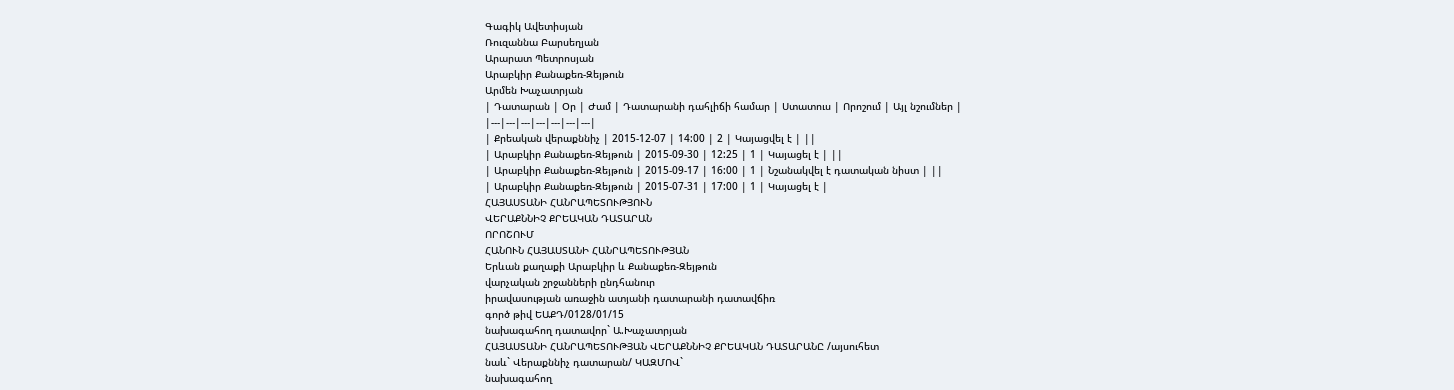Գագիկ Ավետիսյան
Ռուզաննա Բարսեղյան
Արարատ Պետրոսյան
Արաբկիր Քանաքեռ-Զեյթուն
Արմեն Խաչատրյան
| Դատարան | Օր | Ժամ | Դատարանի դահլիճի համար | Ստատուս | Որոշում | Այլ նշումներ |
|---|---|---|---|---|---|---|
| Քրեական վերաքննիչ | 2015-12-07 | 14:00 | 2 | Կայացվել է | ||
| Արաբկիր Քանաքեռ-Զեյթուն | 2015-09-30 | 12:25 | 1 | Կայացել է | ||
| Արաբկիր Քանաքեռ-Զեյթուն | 2015-09-17 | 16:00 | 1 | Նշանակվել է դատական նիստ | ||
| Արաբկիր Քանաքեռ-Զեյթուն | 2015-07-31 | 17:00 | 1 | Կայացել է |
ՀԱՅԱՍՏԱՆԻ ՀԱՆՐԱՊԵՏՈՒԹՅՈՒՆ
ՎԵՐԱՔՆՆԻՉ ՔՐԵԱԿԱՆ ԴԱՏԱՐԱՆ
ՈՐՈՇՈՒՄ
ՀԱՆՈՒՆ ՀԱՅԱՍՏԱՆԻ ՀԱՆՐԱՊԵՏՈՒԹՅԱՆ
Երևան քաղաքի Արաբկիր և Քանաքեռ-Զեյթուն
վարչական շրջանների ընդհանուր
իրավասության առաջին ատյանի դատարանի դատավճիռ
գործ թիվ ԵԱՔԴ/0128/01/15
նախագահող դատավոր` Ա.Խաչատրյան
ՀԱՅԱՍՏԱՆԻ ՀԱՆՐԱՊԵՏՈՒԹՅԱՆ ՎԵՐԱՔՆՆԻՉ ՔՐԵԱԿԱՆ ԴԱՏԱՐԱՆԸ /այսուհետ
նաև` Վերաքննիչ դատարան/ ԿԱԶՄՈՎ`
նախագահող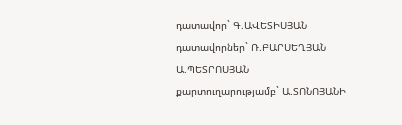դատավոր` Գ.ԱՎԵՏԻՍՅԱՆ
դատավորներ` Ռ.ԲԱՐՍԵՂՅԱՆ
Ա.ՊԵՏՐՈՍՅԱՆ
քարտուղարությամբ` Ա.ՏՈՆՈՅԱՆԻ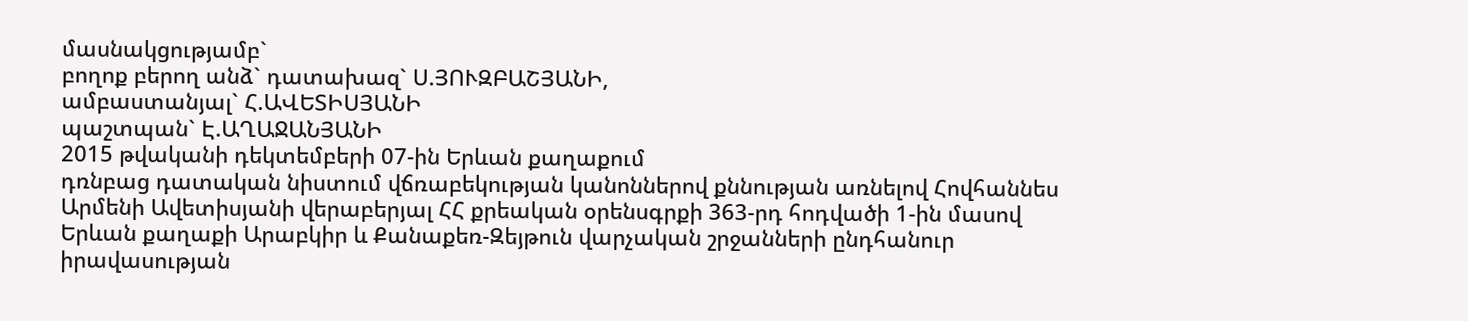մասնակցությամբ`
բողոք բերող անձ` դատախազ` Ս.ՅՈՒԶԲԱՇՅԱՆԻ,
ամբաստանյալ` Հ.ԱՎԵՏԻՍՅԱՆԻ
պաշտպան` Է.ԱՂԱՋԱՆՅԱՆԻ
2015 թվականի դեկտեմբերի 07-ին Երևան քաղաքում
դռնբաց դատական նիստում վճռաբեկության կանոններով քննության առնելով Հովհաննես Արմենի Ավետիսյանի վերաբերյալ ՀՀ քրեական օրենսգրքի 363-րդ հոդվածի 1-ին մասով Երևան քաղաքի Արաբկիր և Քանաքեռ-Զեյթուն վարչական շրջանների ընդհանուր իրավասության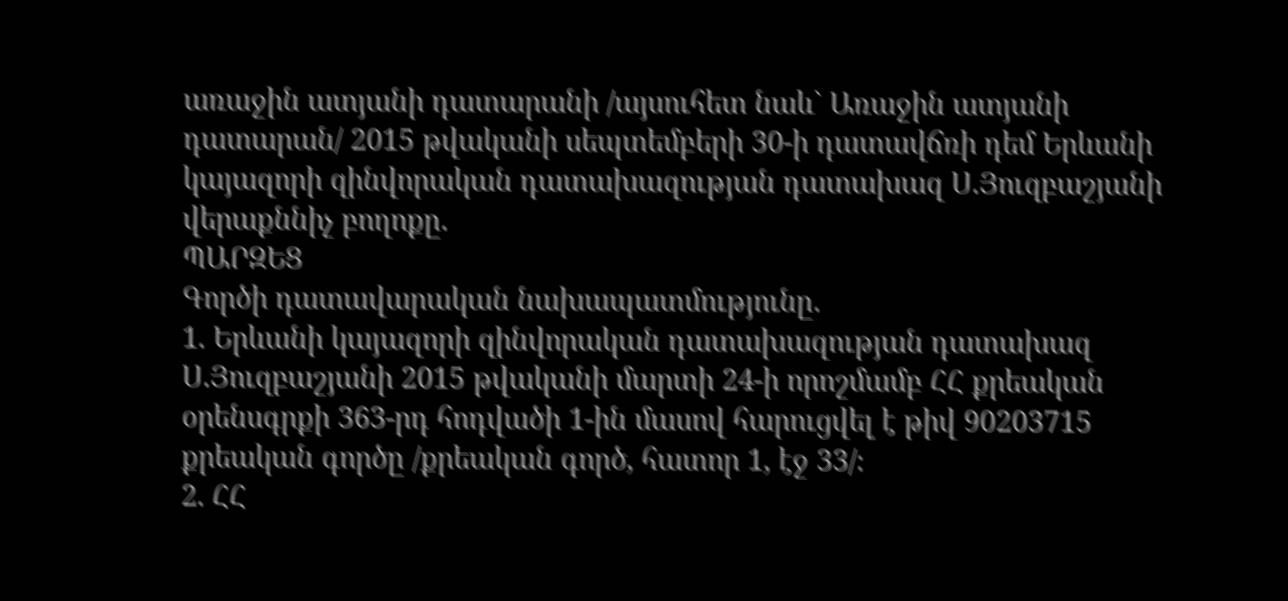առաջին ատյանի դատարանի /այսուհետ նաև` Առաջին ատյանի դատարան/ 2015 թվականի սեպտեմբերի 30-ի դատավճռի դեմ Երևանի կայազորի զինվորական դատախազության դատախազ Ս.Յուզբաշյանի վերաքննիչ բողոքը.
ՊԱՐԶԵՑ
Գործի դատավարական նախապատմությունը.
1. Երևանի կայազորի զինվորական դատախազության դատախազ Ս.Յուզբաշյանի 2015 թվականի մարտի 24-ի որոշմամբ ՀՀ քրեական օրենսգրքի 363-րդ հոդվածի 1-ին մասով հարուցվել է թիվ 90203715 քրեական գործը /քրեական գործ, հատոր 1, էջ 33/։
2. ՀՀ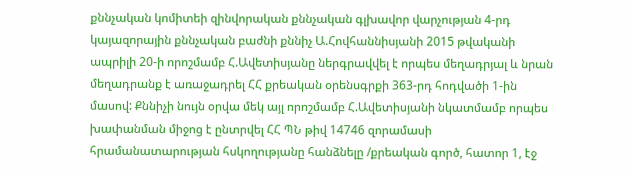քննչական կոմիտեի զինվորական քննչական գլխավոր վարչության 4-րդ կայազորային քննչական բաժնի քննիչ Ա.Հովհաննիսյանի 2015 թվականի ապրիլի 20-ի որոշմամբ Հ.Ավետիսյանը ներգրավվել է որպես մեղադրյալ և նրան մեղադրանք է առաջադրել ՀՀ քրեական օրենսգրքի 363-րդ հոդվածի 1-ին մասով: Քննիչի նույն օրվա մեկ այլ որոշմամբ Հ.Ավետիսյանի նկատմամբ որպես խափանման միջոց է ընտրվել ՀՀ ՊՆ թիվ 14746 զորամասի հրամանատարության հսկողությանը հանձնելը /քրեական գործ, հատոր 1, էջ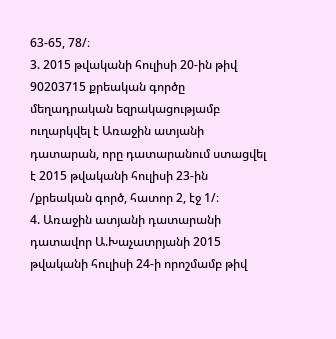63-65, 78/։
3. 2015 թվականի հուլիսի 20-ին թիվ 90203715 քրեական գործը մեղադրական եզրակացությամբ ուղարկվել է Առաջին ատյանի դատարան, որը դատարանում ստացվել է 2015 թվականի հուլիսի 23-ին /քրեական գործ, հատոր 2, էջ 1/։
4. Առաջին ատյանի դատարանի դատավոր Ա.Խաչատրյանի 2015 թվականի հուլիսի 24-ի որոշմամբ թիվ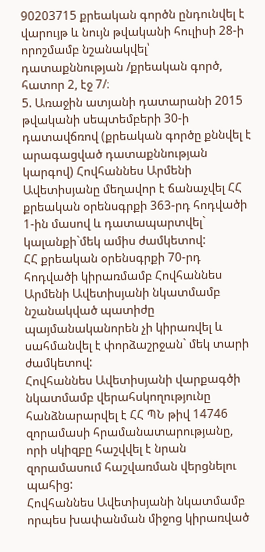90203715 քրեական գործն ընդունվել է վարույթ և նույն թվականի հուլիսի 28-ի որոշմամբ նշանակվել՝ դատաքննության /քրեական գործ, հատոր 2, էջ 7/։
5. Առաջին ատյանի դատարանի 2015 թվականի սեպտեմբերի 30-ի դատավճռով (քրեական գործը քննվել է արագացված դատաքննության կարգով) Հովհաննես Արմենի Ավետիսյանը մեղավոր է ճանաչվել ՀՀ քրեական օրենսգրքի 363-րդ հոդվածի 1-ին մասով և դատապարտվել` կալանքի`մեկ ամիս ժամկետով:
ՀՀ քրեական օրենսգրքի 70-րդ հոդվածի կիրառմամբ Հովհաննես Արմենի Ավետիսյանի նկատմամբ նշանակված պատիժը պայմանականորեն չի կիրառվել և սահմանվել է փորձաշրջան` մեկ տարի ժամկետով:
Հովհաննես Ավետիսյանի վարքագծի նկատմամբ վերահսկողությունը հանձնարարվել է ՀՀ ՊՆ թիվ 14746 զորամասի հրամանատարությանը, որի սկիզբը հաշվվել է նրան զորամասում հաշվառման վերցնելու պահից:
Հովհաննես Ավետիսյանի նկատմամբ որպես խափանման միջոց կիրառված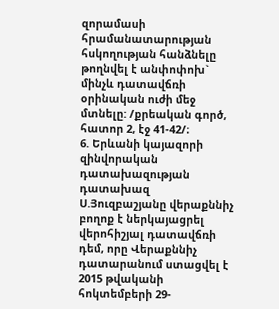զորամասի հրամանատարության հսկողության հանձնելը թողնվել է անփոփոխ` մինչև դատավճռի օրինական ուժի մեջ մտնելը: /քրեական գործ, հատոր 2, էջ 41-42/։
6. Երևանի կայազորի զինվորական դատախազության դատախազ Ս.Յուզբաշյանը վերաքննիչ բողոք է ներկայացրել վերոհիշյալ դատավճռի դեմ, որը Վերաքննիչ դատարանում ստացվել է 2015 թվականի հոկտեմբերի 29-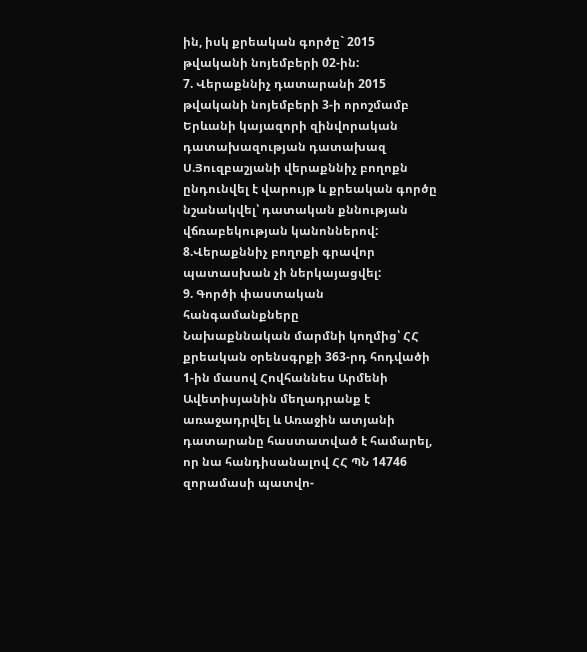ին, իսկ քրեական գործը` 2015 թվականի նոյեմբերի 02-ին:
7. Վերաքննիչ դատարանի 2015 թվականի նոյեմբերի 3-ի որոշմամբ Երևանի կայազորի զինվորական դատախազության դատախազ Ս.Յուզբաշյանի վերաքննիչ բողոքն ընդունվել է վարույթ և քրեական գործը նշանակվել՝ դատական քննության վճռաբեկության կանոններով:
8.Վերաքննիչ բողոքի գրավոր պատասխան չի ներկայացվել:
9. Գործի փաստական հանգամանքները
Նախաքննական մարմնի կողմից՝ ՀՀ քրեական օրենսգրքի 363-րդ հոդվածի 1-ին մասով Հովհաննես Արմենի Ավետիսյանին մեղադրանք է առաջադրվել և Առաջին ատյանի դատարանը հաստատված է համարել, որ նա հանդիսանալով ՀՀ ՊՆ 14746 զորամասի պատվո-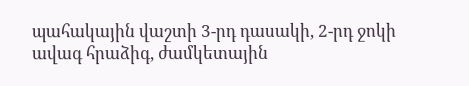պահակային վաշտի 3-րդ դասակի, 2-րդ ջոկի ավագ հրաձիգ, ժամկետային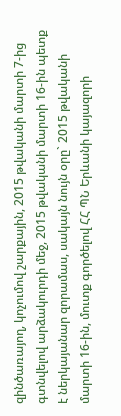զինծառայող, կոչումով շարքային, 2015 թվականի մարտի 7-ից գտնվելով արձակուրդի մեջ, 2015 թվականի մարտի 16-ին պետք է ներկայանար զորամաս, սակայն նույն օրը` 2015 թվականի մարտի 16-ին, մուտք գործելով ՀՀ ՊՆ Երևանի կայազորի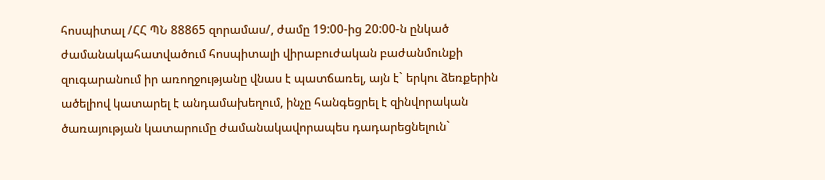հոսպիտալ /ՀՀ ՊՆ 88865 զորամաս/, ժամը 19:00-ից 20:00-ն ընկած ժամանակահատվածում հոսպիտալի վիրաբուժական բաժանմունքի զուգարանում իր առողջությանը վնաս է պատճառել, այն է` երկու ձեռքերին ածելիով կատարել է անդամախեղում, ինչը հանգեցրել է զինվորական ծառայության կատարումը ժամանակավորապես դադարեցնելուն`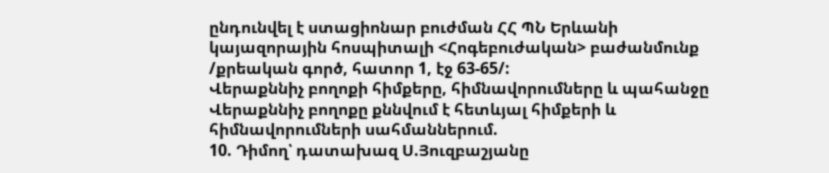ընդունվել է ստացիոնար բուժման ՀՀ ՊՆ Երևանի կայազորային հոսպիտալի <Հոգեբուժական> բաժանմունք /քրեական գործ, հատոր 1, էջ 63-65/:
Վերաքննիչ բողոքի հիմքերը, հիմնավորումները և պահանջը
Վերաքննիչ բողոքը քննվում է հետևյալ հիմքերի և հիմնավորումների սահմաններում.
10. Դիմող՝ դատախազ Ս.Յուզբաշյանը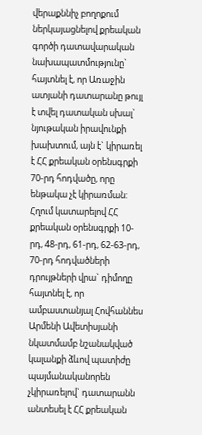վերաքննիչ բողոքում ներկայացնելով քրեական գործի դատավարական նախապատմությունը` հայտնել է, որ Առաջին ատյանի դատարանը թույլ է տվել դատական սխալ` նյութական իրավունքի խախտում, այն է` կիրառել է ՀՀ քրեական օրենսգրքի 70-րդ հոդվածը, որը ենթակա չէ կիրառման:
Հղում կատարելով ՀՀ քրեական օրենսգրքի 10-րդ, 48-րդ, 61-րդ, 62-63-րդ, 70-րդ հոդվածների դրույթների վրա` դիմողը հայտնել է, որ ամբաստանյալ Հովհաննես Արմենի Ավետիսյանի նկատմամբ նշանակված կալանքի ձևով պատիժը պայմանականորեն չկիրառելով` դատարանն անտեսել է ՀՀ քրեական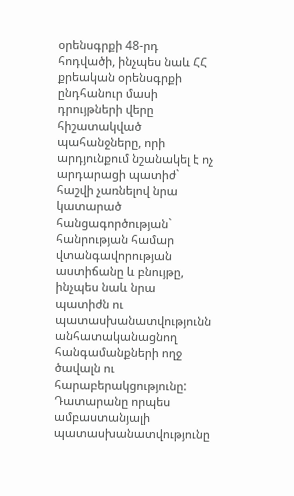օրենսգրքի 48-րդ հոդվածի, ինչպես նաև ՀՀ քրեական օրենսգրքի ընդհանուր մասի դրույթների վերը հիշատակված պահանջները, որի արդյունքում նշանակել է ոչ արդարացի պատիժ` հաշվի չառնելով նրա կատարած հանցագործության` հանրության համար վտանգավորության աստիճանը և բնույթը, ինչպես նաև նրա պատիժն ու պատասխանատվությունն անհատականացնող հանգամանքների ողջ ծավալն ու հարաբերակցությունը:
Դատարանը որպես ամբաստանյալի պատասխանատվությունը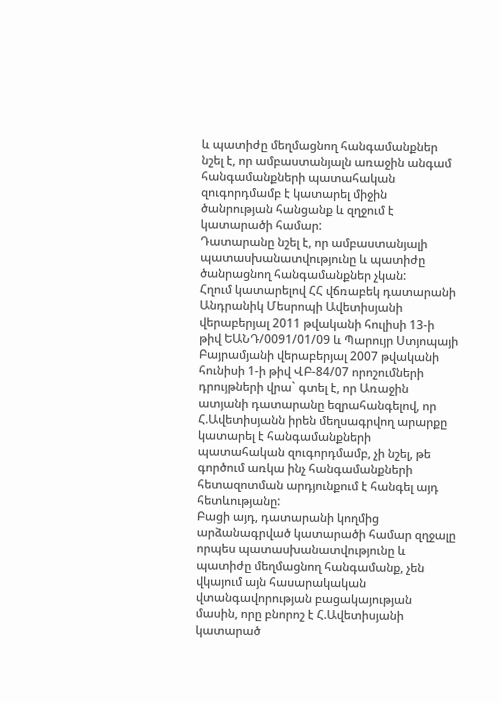և պատիժը մեղմացնող հանգամանքներ նշել է, որ ամբաստանյալն առաջին անգամ հանգամանքների պատահական զուգորդմամբ է կատարել միջին ծանրության հանցանք և զղջում է կատարածի համար:
Դատարանը նշել է, որ ամբաստանյալի պատասխանատվությունը և պատիժը ծանրացնող հանգամանքներ չկան:
Հղում կատարելով ՀՀ վճռաբեկ դատարանի Անդրանիկ Մեսրոպի Ավետիսյանի վերաբերյալ 2011 թվականի հուլիսի 13-ի թիվ ԵԱՆԴ/0091/01/09 և Պարույր Ստյոպայի Բայրամյանի վերաբերյալ 2007 թվականի հունիսի 1-ի թիվ ՎԲ-84/07 որոշումների դրույթների վրա` գտել է, որ Առաջին ատյանի դատարանը եզրահանգելով, որ Հ.Ավետիսյանն իրեն մեղսագրվող արարքը կատարել է հանգամանքների պատահական զուգորդմամբ, չի նշել, թե գործում առկա ինչ հանգամանքների հետազոտման արդյունքում է հանգել այդ հետևությանը:
Բացի այդ, դատարանի կողմից արձանագրված կատարածի համար զղջալը որպես պատասխանատվությունը և պատիժը մեղմացնող հանգամանք, չեն վկայում այն հասարակական վտանգավորության բացակայության մասին, որը բնորոշ է Հ.Ավետիսյանի կատարած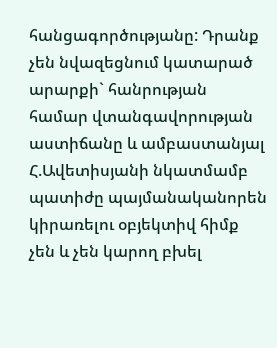հանցագործությանը: Դրանք չեն նվազեցնում կատարած արարքի` հանրության համար վտանգավորության աստիճանը և ամբաստանյալ Հ.Ավետիսյանի նկատմամբ պատիժը պայմանականորեն կիրառելու օբյեկտիվ հիմք չեն և չեն կարող բխել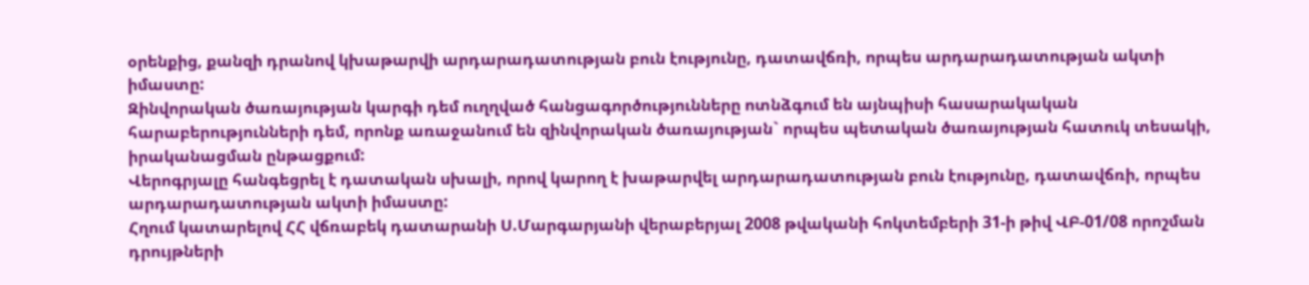օրենքից, քանզի դրանով կխաթարվի արդարադատության բուն էությունը, դատավճռի, որպես արդարադատության ակտի իմաստը:
Զինվորական ծառայության կարգի դեմ ուղղված հանցագործությունները ոտնձգում են այնպիսի հասարակական հարաբերությունների դեմ, որոնք առաջանում են զինվորական ծառայության` որպես պետական ծառայության հատուկ տեսակի, իրականացման ընթացքում:
Վերոգրյալը հանգեցրել է դատական սխալի, որով կարող է խաթարվել արդարադատության բուն էությունը, դատավճռի, որպես արդարադատության ակտի իմաստը:
Հղում կատարելով ՀՀ վճռաբեկ դատարանի Ս.Մարգարյանի վերաբերյալ 2008 թվականի հոկտեմբերի 31-ի թիվ ՎԲ-01/08 որոշման դրույթների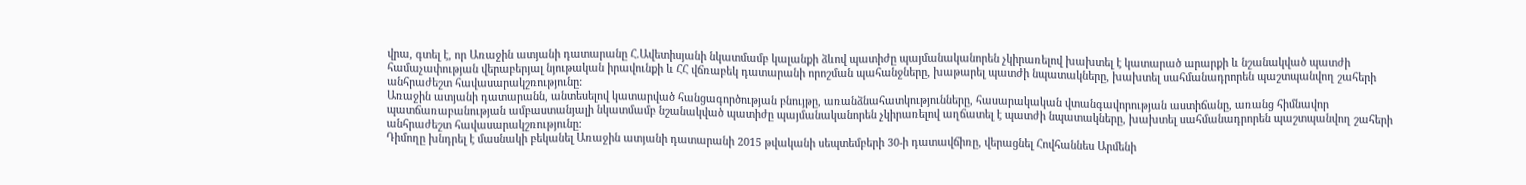վրա, գտել է, որ Առաջին ատյանի դատարանը Հ.Ավետիսյանի նկատմամբ կալանքի ձևով պատիժը պայմանականորեն չկիրառելով խախտել է կատարած արարքի և նշանակված պատժի համաչափության վերաբերյալ նյութական իրավունքի և ՀՀ վճռաբեկ դատարանի որոշման պահանջները, խաթարել պատժի նպատակները, խախտել սահմանադրորեն պաշտպանվող շահերի անհրաժեշտ հավասարակշռությունը:
Առաջին ատյանի դատարանն, անտեսելով կատարված հանցագործության բնույթը, առանձնահատկությունները, հասարակական վտանգավորության աստիճանը, առանց հիմնավոր պատճառաբանության ամբաստանյալի նկատմամբ նշանակված պատիժը պայմանականորեն չկիրառելով աղճատել է պատժի նպատակները, խախտել սահմանադրորեն պաշտպանվող շահերի անհրաժեշտ հավասարակշռությունը:
Դիմողը խնդրել է մասնակի բեկանել Առաջին ատյանի դատարանի 2015 թվականի սեպտեմբերի 30-ի դատավճիռը, վերացնել Հովհաննես Արմենի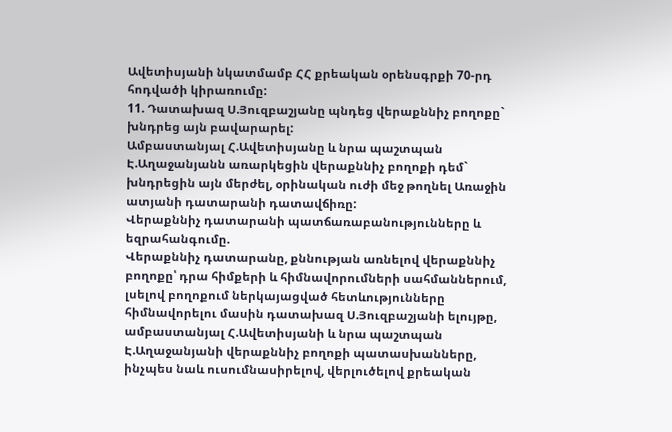Ավետիսյանի նկատմամբ ՀՀ քրեական օրենսգրքի 70-րդ հոդվածի կիրառումը:
11. Դատախազ Ս.Յուզբաշյանը պնդեց վերաքննիչ բողոքը` խնդրեց այն բավարարել:
Ամբաստանյալ Հ.Ավետիսյանը և նրա պաշտպան Է.Աղաջանյանն առարկեցին վերաքննիչ բողոքի դեմ` խնդրեցին այն մերժել, օրինական ուժի մեջ թողնել Առաջին ատյանի դատարանի դատավճիռը:
Վերաքննիչ դատարանի պատճառաբանությունները և եզրահանգումը.
Վերաքննիչ դատարանը, քննության առնելով վերաքննիչ բողոքը՝ դրա հիմքերի և հիմնավորումների սահմաններում, լսելով բողոքում ներկայացված հետևությունները հիմնավորելու մասին դատախազ Ս.Յուզբաշյանի ելույթը, ամբաստանյալ Հ.Ավետիսյանի և նրա պաշտպան Է.Աղաջանյանի վերաքննիչ բողոքի պատասխանները, ինչպես նաև ուսումնասիրելով, վերլուծելով քրեական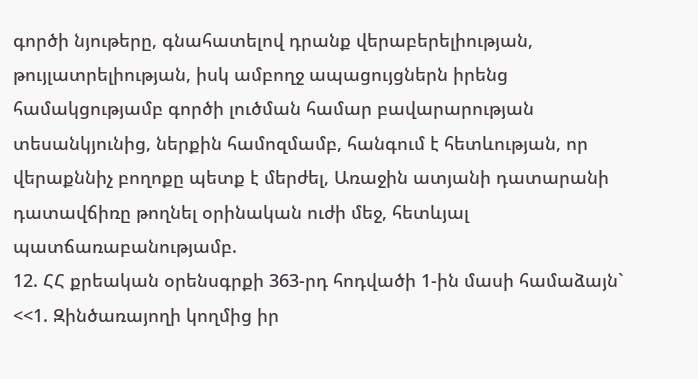գործի նյութերը, գնահատելով դրանք վերաբերելիության, թույլատրելիության, իսկ ամբողջ ապացույցներն իրենց համակցությամբ գործի լուծման համար բավարարության տեսանկյունից, ներքին համոզմամբ, հանգում է հետևության, որ վերաքննիչ բողոքը պետք է մերժել, Առաջին ատյանի դատարանի դատավճիռը թողնել օրինական ուժի մեջ, հետևյալ պատճառաբանությամբ.
12. ՀՀ քրեական օրենսգրքի 363-րդ հոդվածի 1-ին մասի համաձայն`
<<1. Զինծառայողի կողմից իր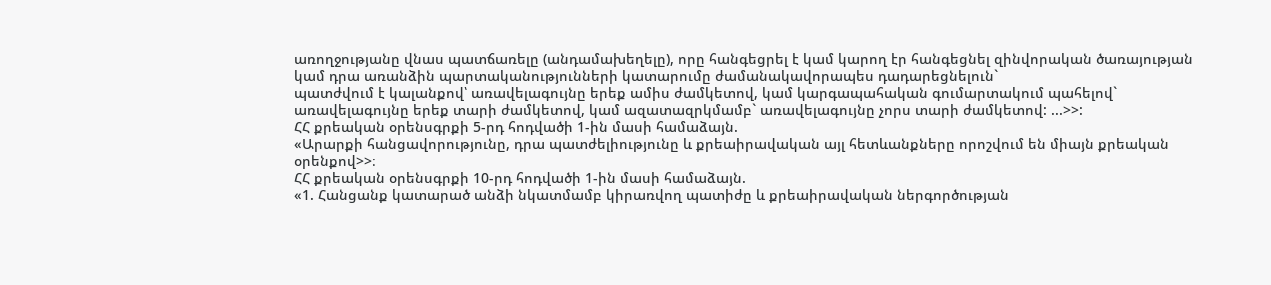առողջությանը վնաս պատճառելը (անդամախեղելը), որը հանգեցրել է կամ կարող էր հանգեցնել զինվորական ծառայության կամ դրա առանձին պարտականությունների կատարումը ժամանակավորապես դադարեցնելուն`
պատժվում է կալանքով՝ առավելագույնը երեք ամիս ժամկետով, կամ կարգապահական գումարտակում պահելով` առավելագույնը երեք տարի ժամկետով, կամ ազատազրկմամբ` առավելագույնը չորս տարի ժամկետով: ...>>:
ՀՀ քրեական օրենսգրքի 5-րդ հոդվածի 1-ին մասի համաձայն.
«Արարքի հանցավորությունը, դրա պատժելիությունը և քրեաիրավական այլ հետևանքները որոշվում են միայն քրեական օրենքով>>։
ՀՀ քրեական օրենսգրքի 10-րդ հոդվածի 1-ին մասի համաձայն.
«1. Հանցանք կատարած անձի նկատմամբ կիրառվող պատիժը և քրեաիրավական ներգործության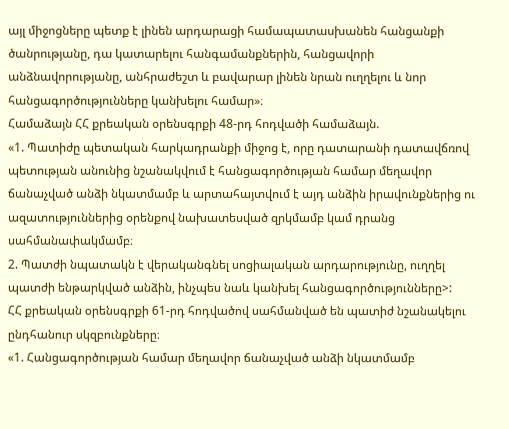այլ միջոցները պետք է լինեն արդարացի համապատասխանեն հանցանքի ծանրությանը, դա կատարելու հանգամանքներին, հանցավորի անձնավորությանը, անհրաժեշտ և բավարար լինեն նրան ուղղելու և նոր հանցագործությունները կանխելու համար»։
Համաձայն ՀՀ քրեական օրենսգրքի 48-րդ հոդվածի համաձայն.
«1. Պատիժը պետական հարկադրանքի միջոց է, որը դատարանի դատավճռով պետության անունից նշանակվում է հանցագործության համար մեղավոր ճանաչված անձի նկատմամբ և արտահայտվում է այդ անձին իրավունքներից ու ազատություններից օրենքով նախատեսված զրկմամբ կամ դրանց սահմանափակմամբ։
2. Պատժի նպատակն է վերականգնել սոցիալական արդարությունը, ուղղել պատժի ենթարկված անձին, ինչպես նաև կանխել հանցագործությունները>:
ՀՀ քրեական օրենսգրքի 61-րդ հոդվածով սահմանված են պատիժ նշանակելու ընդհանուր սկզբունքները։
«1. Հանցագործության համար մեղավոր ճանաչված անձի նկատմամբ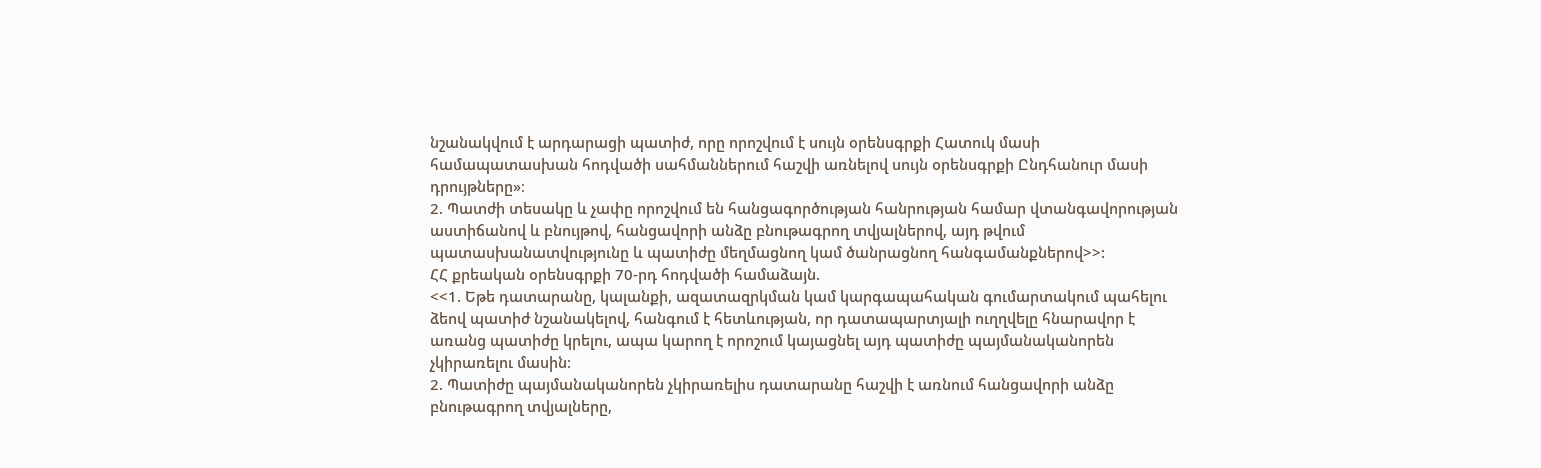նշանակվում է արդարացի պատիժ, որը որոշվում է սույն օրենսգրքի Հատուկ մասի համապատասխան հոդվածի սահմաններում հաշվի առնելով սույն օրենսգրքի Ընդհանուր մասի դրույթները»։
2. Պատժի տեսակը և չափը որոշվում են հանցագործության հանրության համար վտանգավորության աստիճանով և բնույթով, հանցավորի անձը բնութագրող տվյալներով, այդ թվում պատասխանատվությունը և պատիժը մեղմացնող կամ ծանրացնող հանգամանքներով>>:
ՀՀ քրեական օրենսգրքի 70-րդ հոդվածի համաձայն.
<<1. Եթե դատարանը, կալանքի, ազատազրկման կամ կարգապահական գումարտակում պահելու ձեով պատիժ նշանակելով, հանգում է հետևության, որ դատապարտյալի ուղղվելը հնարավոր է առանց պատիժը կրելու, ապա կարող է որոշում կայացնել այդ պատիժը պայմանականորեն չկիրառելու մասին։
2. Պատիժը պայմանականորեն չկիրառելիս դատարանը հաշվի է առնում հանցավորի անձը բնութագրող տվյալները,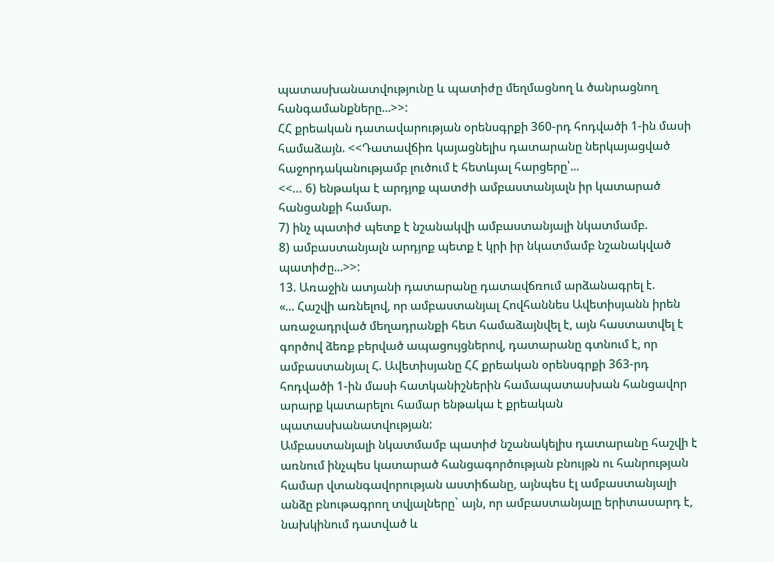պատասխանատվությունը և պատիժը մեղմացնող և ծանրացնող հանգամանքները...>>:
ՀՀ քրեական դատավարության օրենսգրքի 360-րդ հոդվածի 1-ին մասի համաձայն. <<Դատավճիռ կայացնելիս դատարանը ներկայացված հաջորդականությամբ լուծում է հետևյալ հարցերը՝...
<<… 6) ենթակա է արդյոք պատժի ամբաստանյալն իր կատարած հանցանքի համար.
7) ինչ պատիժ պետք է նշանակվի ամբաստանյալի նկատմամբ.
8) ամբաստանյալն արդյոք պետք է կրի իր նկատմամբ նշանակված պատիժը...>>:
13. Առաջին ատյանի դատարանը դատավճռում արձանագրել է.
«... Հաշվի առնելով, որ ամբաստանյալ Հովհաննես Ավետիսյանն իրեն առաջադրված մեղադրանքի հետ համաձայնվել է, այն հաստատվել է գործով ձեռք բերված ապացույցներով, դատարանը գտնում է, որ ամբաստանյալ Հ. Ավետիսյանը ՀՀ քրեական օրենսգրքի 363-րդ հոդվածի 1-ին մասի հատկանիշներին համապատասխան հանցավոր արարք կատարելու համար ենթակա է քրեական պատասխանատվության:
Ամբաստանյալի նկատմամբ պատիժ նշանակելիս դատարանը հաշվի է առնում ինչպես կատարած հանցագործության բնույթն ու հանրության համար վտանգավորության աստիճանը, այնպես էլ ամբաստանյալի անձը բնութագրող տվյալները` այն, որ ամբաստանյալը երիտասարդ է, նախկինում դատված և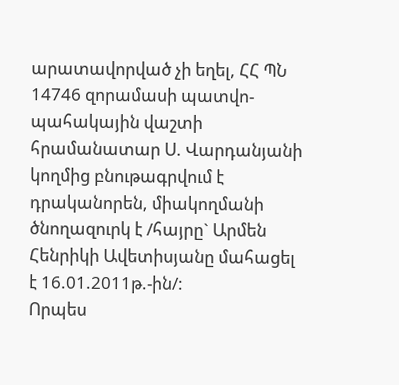արատավորված չի եղել, ՀՀ ՊՆ 14746 զորամասի պատվո-պահակային վաշտի հրամանատար Ս. Վարդանյանի կողմից բնութագրվում է դրականորեն, միակողմանի ծնողազուրկ է /հայրը` Արմեն Հենրիկի Ավետիսյանը մահացել է 16.01.2011թ.-ին/:
Որպես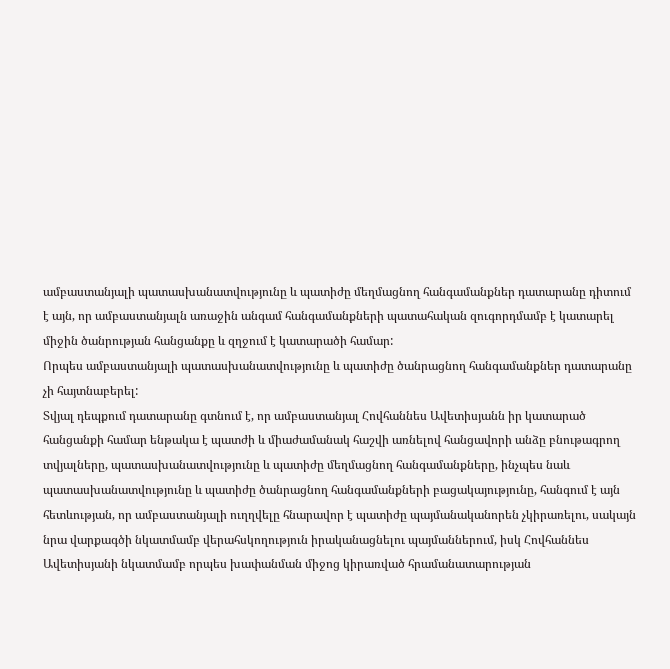ամբաստանյալի պատասխանատվությունը և պատիժը մեղմացնող հանգամանքներ դատարանը դիտում է այն, որ ամբաստանյալն առաջին անգամ հանգամանքների պատահական զուգորդմամբ է կատարել միջին ծանրության հանցանքը և զղջում է կատարածի համար:
Որպես ամբաստանյալի պատասխանատվությունը և պատիժը ծանրացնող հանգամանքներ դատարանը չի հայտնաբերել:
Տվյալ դեպքում դատարանը գտնում է, որ ամբաստանյալ Հովհաննես Ավետիսյանն իր կատարած հանցանքի համար ենթակա է պատժի և միաժամանակ հաշվի առնելով հանցավորի անձը բնութագրող տվյալները, պատասխանատվությունը և պատիժը մեղմացնող հանգամանքները, ինչպես նաև պատասխանատվությունը և պատիժը ծանրացնող հանգամանքների բացակայությունը, հանգում է այն հետևության, որ ամբաստանյալի ուղղվելը հնարավոր է պատիժը պայմանականորեն չկիրառելու, սակայն նրա վարքագծի նկատմամբ վերահսկողություն իրականացնելու պայմաններում, իսկ Հովհաննես Ավետիսյանի նկատմամբ որպես խափանման միջոց կիրառված հրամանատարության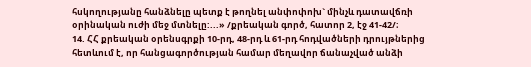հսկողությանը հանձնելը պետք է թողնել անփոփոխ` մինչև դատավճռի օրինական ուժի մեջ մտնելը:...» /քրեական գործ, հատոր 2, էջ 41-42/։
14. ՀՀ քրեական օրենսգրքի 10-րդ, 48-րդ և 61-րդ հոդվածների դրույթներից հետևում է, որ հանցագործության համար մեղավոր ճանաչված անձի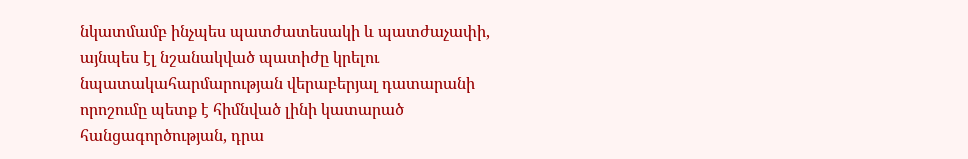նկատմամբ ինչպես պատժատեսակի և պատժաչափի, այնպես էլ նշանակված պատիժը կրելու նպատակահարմարության վերաբերյալ դատարանի որոշումը պետք է հիմնված լինի կատարած հանցագործության, դրա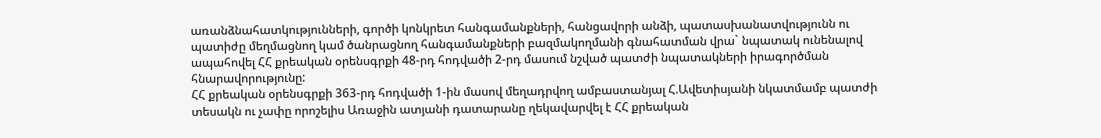առանձնահատկությունների, գործի կոնկրետ հանգամանքների, հանցավորի անձի, պատասխանատվությունն ու պատիժը մեղմացնող կամ ծանրացնող հանգամանքների բազմակողմանի գնահատման վրա` նպատակ ունենալով ապահովել ՀՀ քրեական օրենսգրքի 48-րդ հոդվածի 2-րդ մասում նշված պատժի նպատակների իրագործման հնարավորությունը:
ՀՀ քրեական օրենսգրքի 363-րդ հոդվածի 1-ին մասով մեղադրվող ամբաստանյալ Հ.Ավետիսյանի նկատմամբ պատժի տեսակն ու չափը որոշելիս Առաջին ատյանի դատարանը ղեկավարվել է ՀՀ քրեական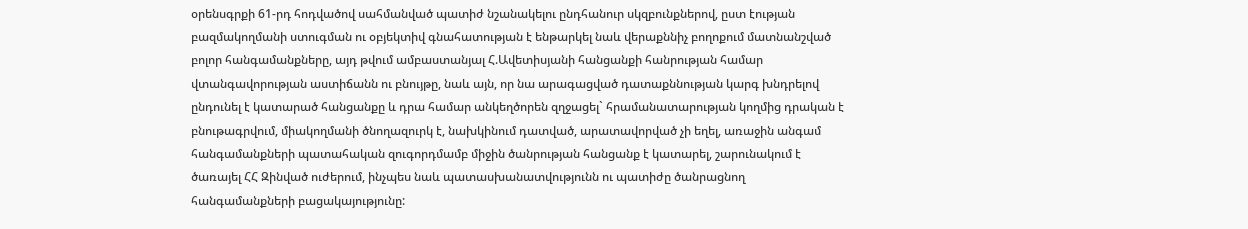օրենսգրքի 61-րդ հոդվածով սահմանված պատիժ նշանակելու ընդհանուր սկզբունքներով, ըստ էության բազմակողմանի ստուգման ու օբյեկտիվ գնահատության է ենթարկել նաև վերաքննիչ բողոքում մատնանշված բոլոր հանգամանքները, այդ թվում ամբաստանյալ Հ.Ավետիսյանի հանցանքի հանրության համար վտանգավորության աստիճանն ու բնույթը, նաև այն, որ նա արագացված դատաքննության կարգ խնդրելով ընդունել է կատարած հանցանքը և դրա համար անկեղծորեն զղջացել` հրամանատարության կողմից դրական է բնութագրվում, միակողմանի ծնողազուրկ է, նախկինում դատված, արատավորված չի եղել, առաջին անգամ հանգամանքների պատահական զուգորդմամբ միջին ծանրության հանցանք է կատարել, շարունակում է ծառայել ՀՀ Զինված ուժերում, ինչպես նաև պատասխանատվությունն ու պատիժը ծանրացնող հանգամանքների բացակայությունը: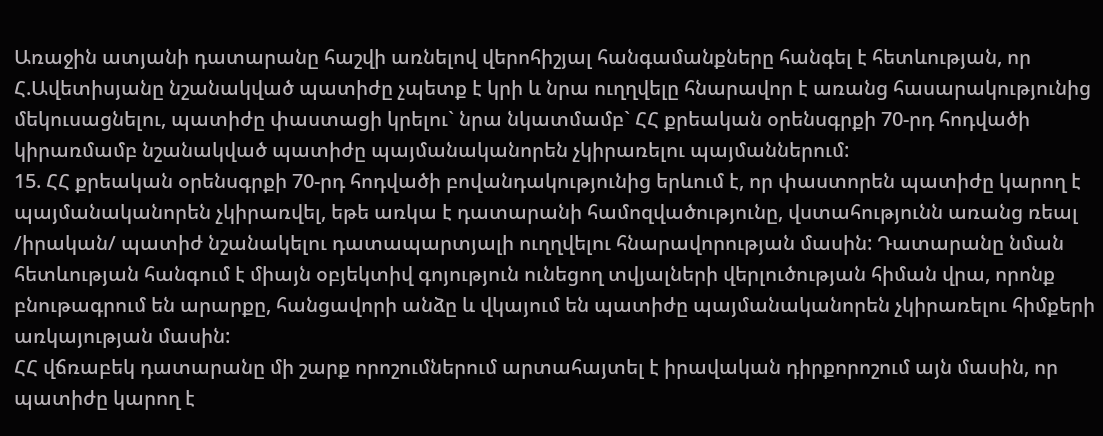Առաջին ատյանի դատարանը հաշվի առնելով վերոհիշյալ հանգամանքները հանգել է հետևության, որ Հ.Ավետիսյանը նշանակված պատիժը չպետք է կրի և նրա ուղղվելը հնարավոր է առանց հասարակությունից մեկուսացնելու, պատիժը փաստացի կրելու` նրա նկատմամբ` ՀՀ քրեական օրենսգրքի 70-րդ հոդվածի կիրառմամբ նշանակված պատիժը պայմանականորեն չկիրառելու պայմաններում:
15. ՀՀ քրեական օրենսգրքի 70-րդ հոդվածի բովանդակությունից երևում է, որ փաստորեն պատիժը կարող է պայմանականորեն չկիրառվել, եթե առկա է դատարանի համոզվածությունը, վստահությունն առանց ռեալ /իրական/ պատիժ նշանակելու դատապարտյալի ուղղվելու հնարավորության մասին: Դատարանը նման հետևության հանգում է միայն օբյեկտիվ գոյություն ունեցող տվյալների վերլուծության հիման վրա, որոնք բնութագրում են արարքը, հանցավորի անձը և վկայում են պատիժը պայմանականորեն չկիրառելու հիմքերի առկայության մասին:
ՀՀ վճռաբեկ դատարանը մի շարք որոշումներում արտահայտել է իրավական դիրքորոշում այն մասին, որ պատիժը կարող է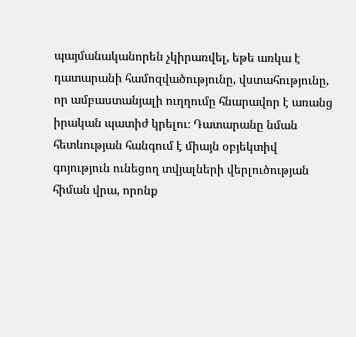պայմանականորեն չկիրառվել, եթե առկա է դատարանի համոզվածությունը, վստահությունը, որ ամբաստանյալի ուղղումը հնարավոր է առանց իրական պատիժ կրելու։ Դատարանը նման հետևության հանգում է միայն օբյեկտիվ գոյություն ունեցող տվյալների վերլուծության հիման վրա, որոնք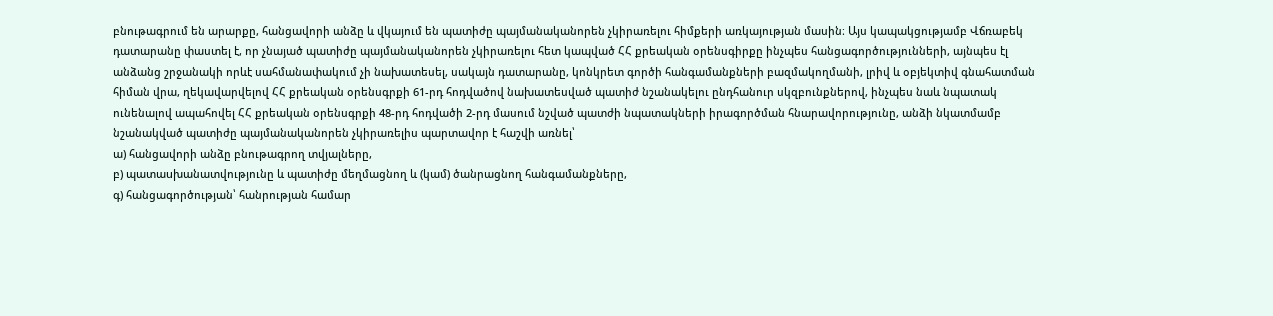բնութագրում են արարքը, հանցավորի անձը և վկայում են պատիժը պայմանականորեն չկիրառելու հիմքերի առկայության մասին։ Այս կապակցությամբ Վճռաբեկ դատարանը փաստել է, որ չնայած պատիժը պայմանականորեն չկիրառելու հետ կապված ՀՀ քրեական օրենսգիրքը ինչպես հանցագործությունների, այնպես էլ անձանց շրջանակի որևէ սահմանափակում չի նախատեսել, սակայն դատարանը, կոնկրետ գործի հանգամանքների բազմակողմանի, լրիվ և օբյեկտիվ գնահատման հիման վրա, ղեկավարվելով ՀՀ քրեական օրենսգրքի 61-րդ հոդվածով նախատեսված պատիժ նշանակելու ընդհանուր սկզբունքներով, ինչպես նաև նպատակ ունենալով ապահովել ՀՀ քրեական օրենսգրքի 48-րդ հոդվածի 2-րդ մասում նշված պատժի նպատակների իրագործման հնարավորությունը, անձի նկատմամբ նշանակված պատիժը պայմանականորեն չկիրառելիս պարտավոր է հաշվի առնել՝
ա) հանցավորի անձը բնութագրող տվյալները,
բ) պատաuխանատվությունը և պատիժը մեղմացնող և (կամ) ծանրացնող հանգամանքները,
գ) հանցագործության՝ հանրության համար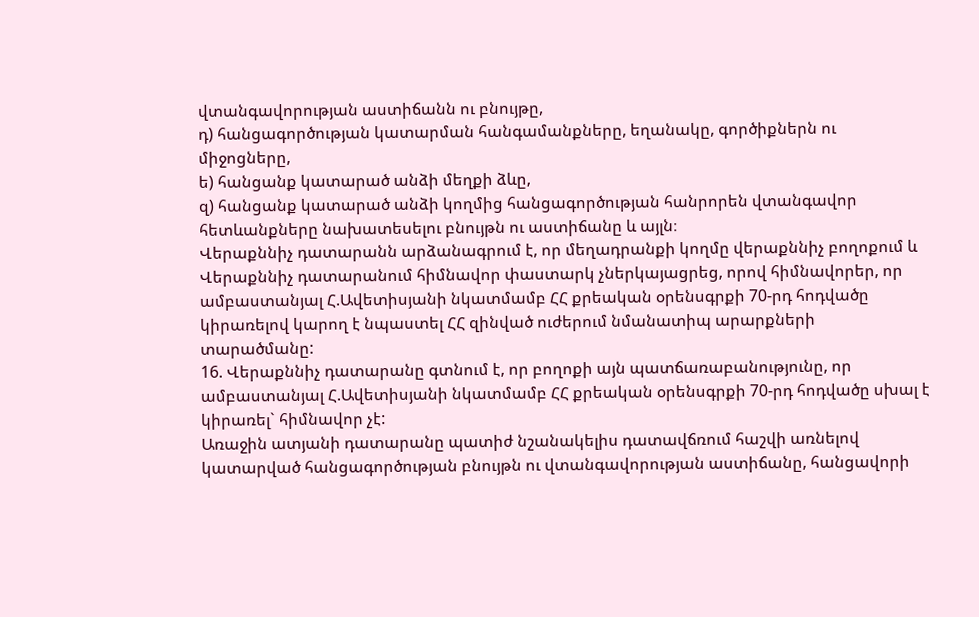վտանգավորության աստիճանն ու բնույթը,
դ) հանցագործության կատարման հանգամանքները, եղանակը, գործիքներն ու միջոցները,
ե) հանցանք կատարած անձի մեղքի ձևը,
զ) հանցանք կատարած անձի կողմից հանցագործության հանրորեն վտանգավոր հետևանքները նախատեսելու բնույթն ու աստիճանը և այլն։
Վերաքննիչ դատարանն արձանագրում է, որ մեղադրանքի կողմը վերաքննիչ բողոքում և Վերաքննիչ դատարանում հիմնավոր փաստարկ չներկայացրեց, որով հիմնավորեր, որ ամբաստանյալ Հ.Ավետիսյանի նկատմամբ ՀՀ քրեական օրենսգրքի 70-րդ հոդվածը կիրառելով կարող է նպաստել ՀՀ զինված ուժերում նմանատիպ արարքների տարածմանը:
16. Վերաքննիչ դատարանը գտնում է, որ բողոքի այն պատճառաբանությունը, որ ամբաստանյալ Հ.Ավետիսյանի նկատմամբ ՀՀ քրեական օրենսգրքի 70-րդ հոդվածը սխալ է կիրառել` հիմնավոր չէ:
Առաջին ատյանի դատարանը պատիժ նշանակելիս դատավճռում հաշվի առնելով կատարված հանցագործության բնույթն ու վտանգավորության աստիճանը, հանցավորի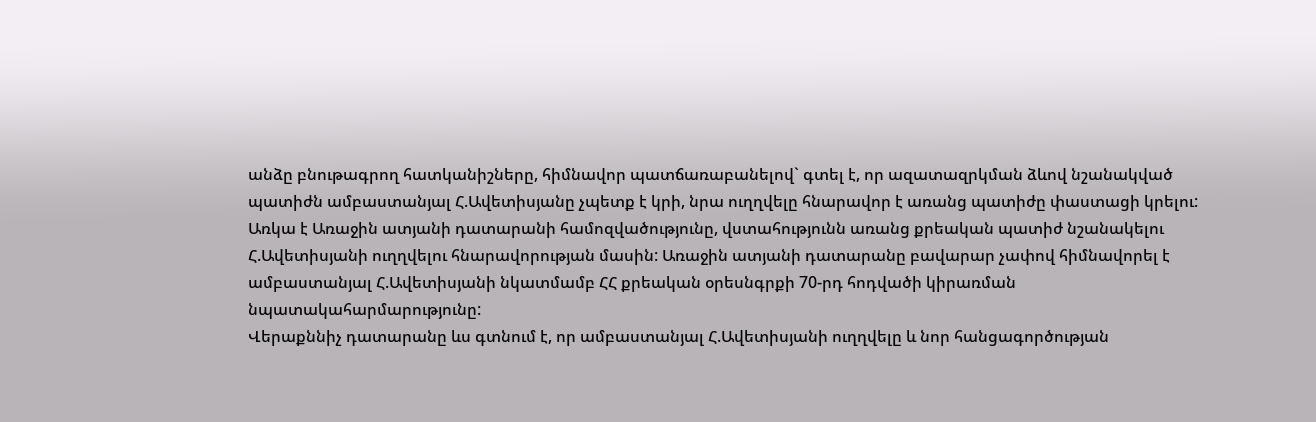անձը բնութագրող հատկանիշները, հիմնավոր պատճառաբանելով` գտել է, որ ազատազրկման ձևով նշանակված պատիժն ամբաստանյալ Հ.Ավետիսյանը չպետք է կրի, նրա ուղղվելը հնարավոր է առանց պատիժը փաստացի կրելու: Առկա է Առաջին ատյանի դատարանի համոզվածությունը, վստահությունն առանց քրեական պատիժ նշանակելու Հ.Ավետիսյանի ուղղվելու հնարավորության մասին: Առաջին ատյանի դատարանը բավարար չափով հիմնավորել է ամբաստանյալ Հ.Ավետիսյանի նկատմամբ ՀՀ քրեական օրեսնգրքի 70-րդ հոդվածի կիրառման նպատակահարմարությունը:
Վերաքննիչ դատարանը ևս գտնում է, որ ամբաստանյալ Հ.Ավետիսյանի ուղղվելը և նոր հանցագործության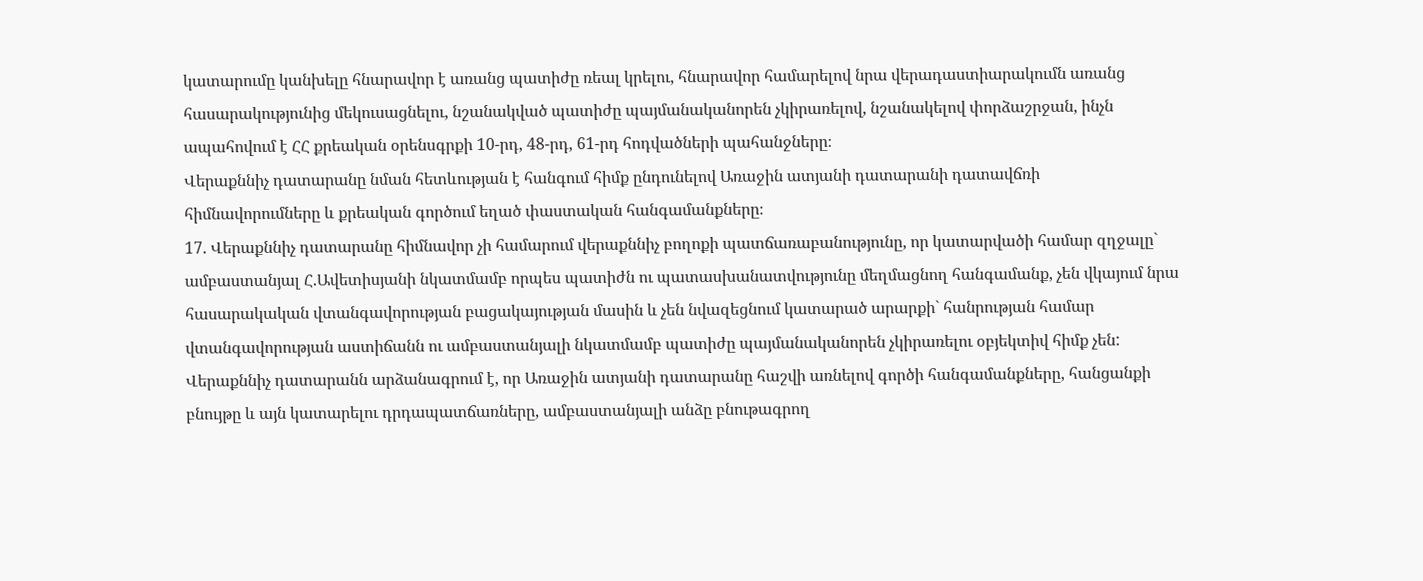կատարումը կանխելը հնարավոր է առանց պատիժը ռեալ կրելու, հնարավոր համարելով նրա վերադաստիարակումն առանց հասարակությունից մեկուսացնելու, նշանակված պատիժը պայմանականորեն չկիրառելով, նշանակելով փորձաշրջան, ինչն ապահովում է ՀՀ քրեական օրենսգրքի 10-րդ, 48-րդ, 61-րդ հոդվածների պահանջները։
Վերաքննիչ դատարանը նման հետևության է հանգում հիմք ընդունելով Առաջին ատյանի դատարանի դատավճռի հիմնավորումները և քրեական գործում եղած փաստական հանգամանքները։
17. Վերաքննիչ դատարանը հիմնավոր չի համարում վերաքննիչ բողոքի պատճառաբանությունը, որ կատարվածի համար զղջալը` ամբաստանյալ Հ.Ավետիսյանի նկատմամբ որպես պատիժն ու պատասխանատվությունը մեղմացնող հանգամանք, չեն վկայում նրա հասարակական վտանգավորության բացակայության մասին և չեն նվազեցնում կատարած արարքի` հանրության համար վտանգավորության աստիճանն ու ամբաստանյալի նկատմամբ պատիժը պայմանականորեն չկիրառելու օբյեկտիվ հիմք չեն:
Վերաքննիչ դատարանն արձանագրում է, որ Առաջին ատյանի դատարանը հաշվի առնելով գործի հանգամանքները, հանցանքի բնույթը և այն կատարելու դրդապատճառները, ամբաստանյալի անձը բնութագրող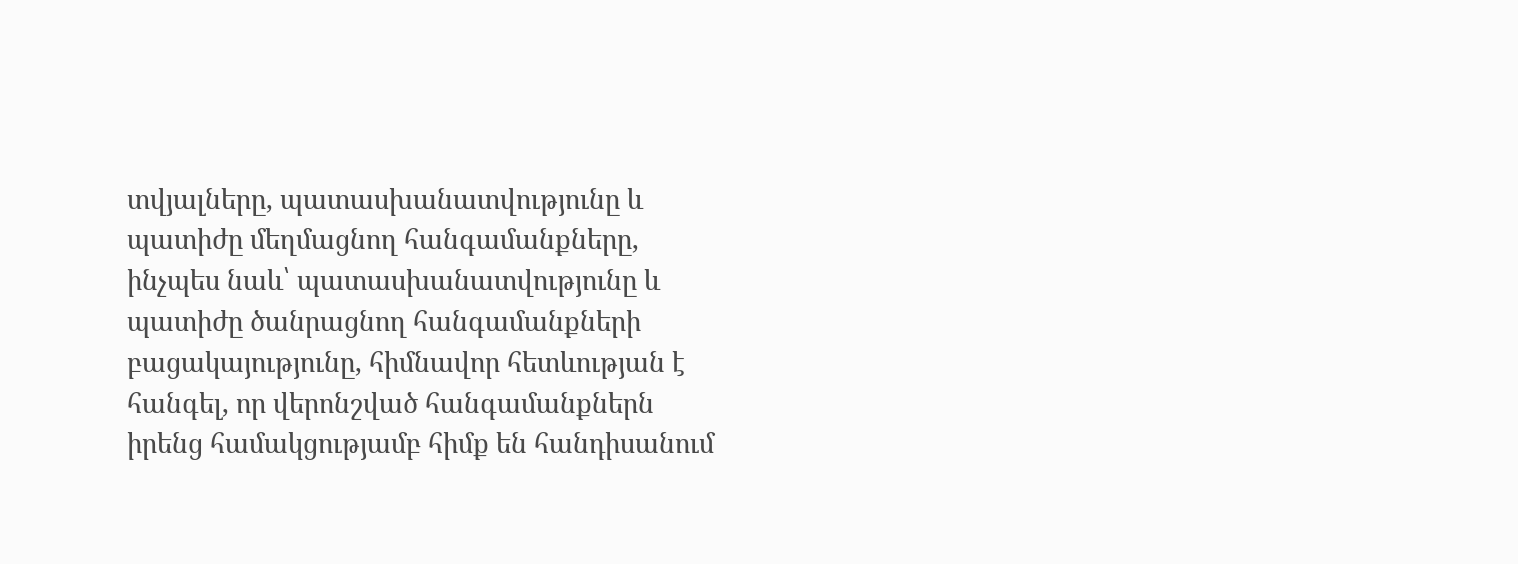տվյալները, պատասխանատվությունը և պատիժը մեղմացնող հանգամանքները, ինչպես նաև՝ պատասխանատվությունը և պատիժը ծանրացնող հանգամանքների բացակայությունը, հիմնավոր հետևության է հանգել, որ վերոնշված հանգամանքներն իրենց համակցությամբ հիմք են հանդիսանում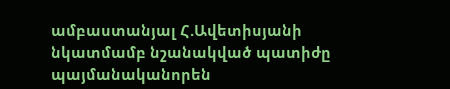ամբաստանյալ Հ.Ավետիսյանի նկատմամբ նշանակված պատիժը պայմանականորեն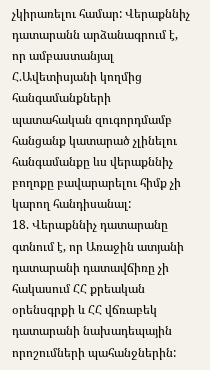չկիրառելու համար: Վերաքննիչ դատարանն արձանագրում է, որ ամբաստանյալ Հ.Ավետիսյանի կողմից հանգամանքների պատահական զուգորդմամբ հանցանք կատարած չլինելու հանգամանքը ևս վերաքննիչ բողոքը բավարարելու հիմք չի կարող հանդիսանալ:
18. Վերաքննիչ դատարանը գտնում է, որ Առաջին ատյանի դատարանի դատավճիռը չի հակասում ՀՀ քրեական օրենսգրքի և ՀՀ վճռաբեկ դատարանի նախադեպային որոշումների պահանջներին: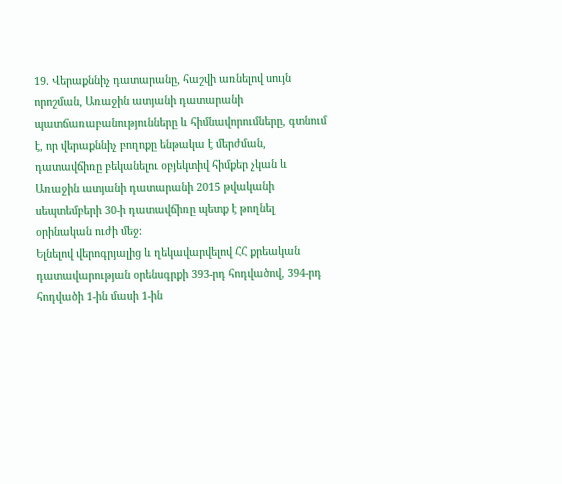19. Վերաքննիչ դատարանը, հաշվի առնելով սույն որոշման, Առաջին ատյանի դատարանի պատճառաբանությունները և հիմնավորումները, գտնում է, որ վերաքննիչ բողոքը ենթակա է մերժման, դատավճիռը բեկանելու օբյեկտիվ հիմքեր չկան և Առաջին ատյանի դատարանի 2015 թվականի սեպտեմբերի 30-ի դատավճիռը պետք է թողնել օրինական ուժի մեջ:
Ելնելով վերոգրյալից և ղեկավարվելով ՀՀ քրեական դատավարության օրենսգրքի 393-րդ հոդվածով, 394-րդ հոդվածի 1-ին մասի 1-ին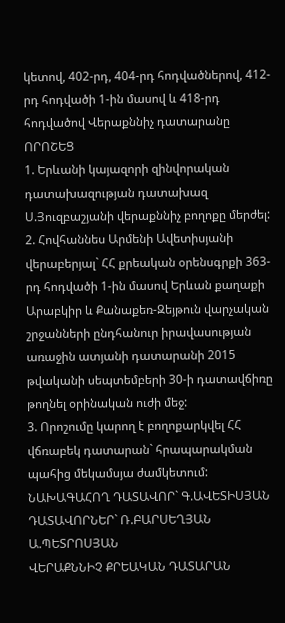կետով, 402-րդ, 404-րդ հոդվածներով, 412-րդ հոդվածի 1-ին մասով և 418-րդ հոդվածով Վերաքննիչ դատարանը
ՈՐՈՇԵՑ
1. Երևանի կայազորի զինվորական դատախազության դատախազ Ս.Յուզբաշյանի վերաքննիչ բողոքը մերժել:
2. Հովհաննես Արմենի Ավետիսյանի վերաբերյալ` ՀՀ քրեական օրենսգրքի 363-րդ հոդվածի 1-ին մասով Երևան քաղաքի Արաբկիր և Քանաքեռ-Զեյթուն վարչական շրջանների ընդհանուր իրավասության առաջին ատյանի դատարանի 2015 թվականի սեպտեմբերի 30-ի դատավճիռը թողնել օրինական ուժի մեջ:
3. Որոշումը կարող է բողոքարկվել ՀՀ վճռաբեկ դատարան` հրապարակման պահից մեկամսյա ժամկետում:
ՆԱԽԱԳԱՀՈՂ ԴԱՏԱՎՈՐ` Գ.ԱՎԵՏԻՍՅԱՆ
ԴԱՏԱՎՈՐՆԵՐ` Ռ.ԲԱՐՍԵՂՅԱՆ
Ա.ՊԵՏՐՈՍՅԱՆ
ՎԵՐԱՔՆՆԻՉ ՔՐԵԱԿԱՆ ԴԱՏԱՐԱՆ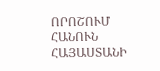ՈՐՈՇՈՒՄ
ՀԱՆՈՒՆ ՀԱՅԱՍՏԱՆԻ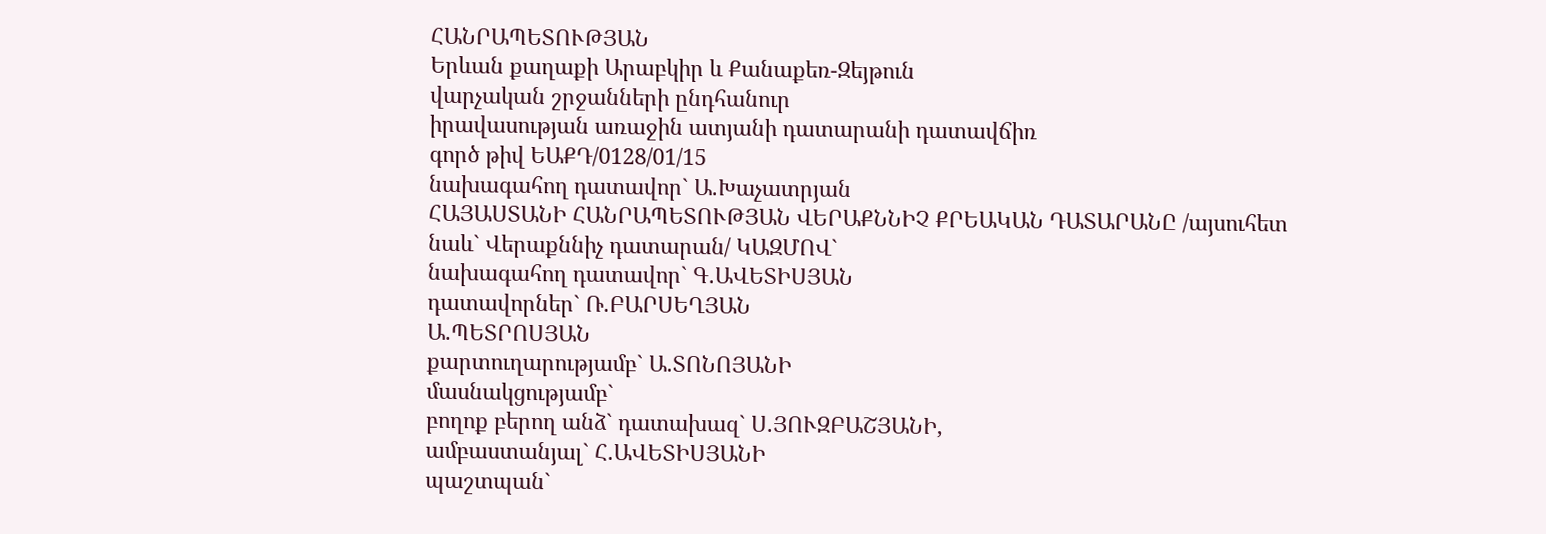ՀԱՆՐԱՊԵՏՈՒԹՅԱՆ
Երևան քաղաքի Արաբկիր և Քանաքեռ-Զեյթուն
վարչական շրջանների ընդհանուր
իրավասության առաջին ատյանի դատարանի դատավճիռ
գործ թիվ ԵԱՔԴ/0128/01/15
նախագահող դատավոր` Ա.Խաչատրյան
ՀԱՅԱՍՏԱՆԻ ՀԱՆՐԱՊԵՏՈՒԹՅԱՆ ՎԵՐԱՔՆՆԻՉ ՔՐԵԱԿԱՆ ԴԱՏԱՐԱՆԸ /այսուհետ
նաև` Վերաքննիչ դատարան/ ԿԱԶՄՈՎ`
նախագահող դատավոր` Գ.ԱՎԵՏԻՍՅԱՆ
դատավորներ` Ռ.ԲԱՐՍԵՂՅԱՆ
Ա.ՊԵՏՐՈՍՅԱՆ
քարտուղարությամբ` Ա.ՏՈՆՈՅԱՆԻ
մասնակցությամբ`
բողոք բերող անձ` դատախազ` Ս.ՅՈՒԶԲԱՇՅԱՆԻ,
ամբաստանյալ` Հ.ԱՎԵՏԻՍՅԱՆԻ
պաշտպան`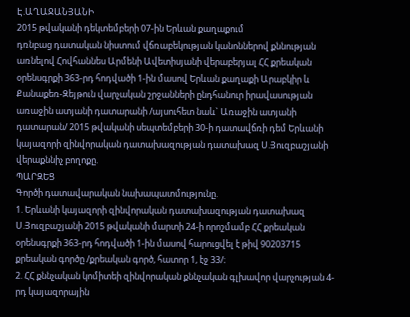Է.ԱՂԱՋԱՆՅԱՆԻ
2015 թվականի դեկտեմբերի 07-ին Երևան քաղաքում
դռնբաց դատական նիստում վճռաբեկության կանոններով քննության առնելով Հովհաննես Արմենի Ավետիսյանի վերաբերյալ ՀՀ քրեական օրենսգրքի 363-րդ հոդվածի 1-ին մասով Երևան քաղաքի Արաբկիր և Քանաքեռ-Զեյթուն վարչական շրջանների ընդհանուր իրավասության առաջին ատյանի դատարանի /այսուհետ նաև` Առաջին ատյանի դատարան/ 2015 թվականի սեպտեմբերի 30-ի դատավճռի դեմ Երևանի կայազորի զինվորական դատախազության դատախազ Ս.Յուզբաշյանի վերաքննիչ բողոքը.
ՊԱՐԶԵՑ
Գործի դատավարական նախապատմությունը.
1. Երևանի կայազորի զինվորական դատախազության դատախազ Ս.Յուզբաշյանի 2015 թվականի մարտի 24-ի որոշմամբ ՀՀ քրեական օրենսգրքի 363-րդ հոդվածի 1-ին մասով հարուցվել է թիվ 90203715 քրեական գործը /քրեական գործ, հատոր 1, էջ 33/։
2. ՀՀ քննչական կոմիտեի զինվորական քննչական գլխավոր վարչության 4-րդ կայազորային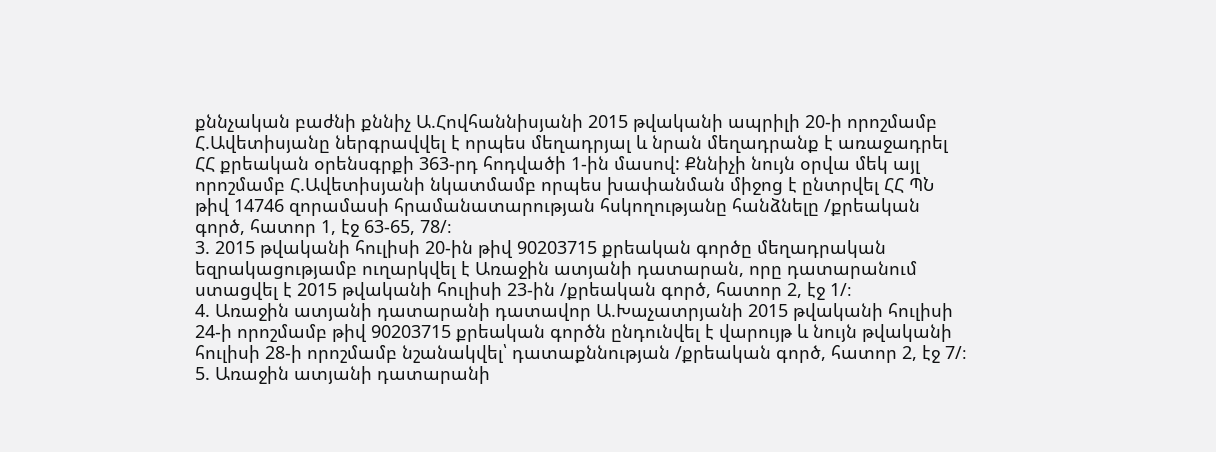քննչական բաժնի քննիչ Ա.Հովհաննիսյանի 2015 թվականի ապրիլի 20-ի որոշմամբ Հ.Ավետիսյանը ներգրավվել է որպես մեղադրյալ և նրան մեղադրանք է առաջադրել ՀՀ քրեական օրենսգրքի 363-րդ հոդվածի 1-ին մասով: Քննիչի նույն օրվա մեկ այլ որոշմամբ Հ.Ավետիսյանի նկատմամբ որպես խափանման միջոց է ընտրվել ՀՀ ՊՆ թիվ 14746 զորամասի հրամանատարության հսկողությանը հանձնելը /քրեական գործ, հատոր 1, էջ 63-65, 78/։
3. 2015 թվականի հուլիսի 20-ին թիվ 90203715 քրեական գործը մեղադրական եզրակացությամբ ուղարկվել է Առաջին ատյանի դատարան, որը դատարանում ստացվել է 2015 թվականի հուլիսի 23-ին /քրեական գործ, հատոր 2, էջ 1/։
4. Առաջին ատյանի դատարանի դատավոր Ա.Խաչատրյանի 2015 թվականի հուլիսի 24-ի որոշմամբ թիվ 90203715 քրեական գործն ընդունվել է վարույթ և նույն թվականի հուլիսի 28-ի որոշմամբ նշանակվել՝ դատաքննության /քրեական գործ, հատոր 2, էջ 7/։
5. Առաջին ատյանի դատարանի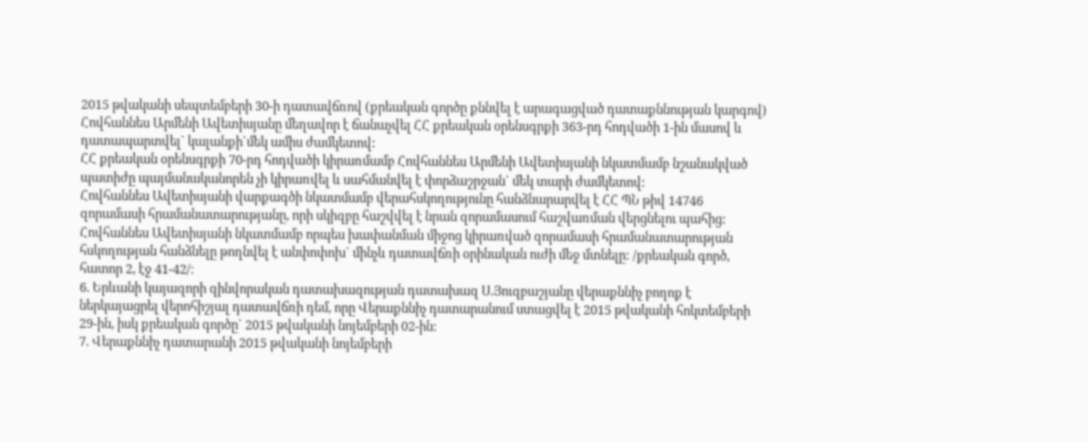2015 թվականի սեպտեմբերի 30-ի դատավճռով (քրեական գործը քննվել է արագացված դատաքննության կարգով) Հովհաննես Արմենի Ավետիսյանը մեղավոր է ճանաչվել ՀՀ քրեական օրենսգրքի 363-րդ հոդվածի 1-ին մասով և դատապարտվել` կալանքի`մեկ ամիս ժամկետով:
ՀՀ քրեական օրենսգրքի 70-րդ հոդվածի կիրառմամբ Հովհաննես Արմենի Ավետիսյանի նկատմամբ նշանակված պատիժը պայմանականորեն չի կիրառվել և սահմանվել է փորձաշրջան` մեկ տարի ժամկետով:
Հովհաննես Ավետիսյանի վարքագծի նկատմամբ վերահսկողությունը հանձնարարվել է ՀՀ ՊՆ թիվ 14746 զորամասի հրամանատարությանը, որի սկիզբը հաշվվել է նրան զորամասում հաշվառման վերցնելու պահից:
Հովհաննես Ավետիսյանի նկատմամբ որպես խափանման միջոց կիրառված զորամասի հրամանատարության հսկողության հանձնելը թողնվել է անփոփոխ` մինչև դատավճռի օրինական ուժի մեջ մտնելը: /քրեական գործ, հատոր 2, էջ 41-42/։
6. Երևանի կայազորի զինվորական դատախազության դատախազ Ս.Յուզբաշյանը վերաքննիչ բողոք է ներկայացրել վերոհիշյալ դատավճռի դեմ, որը Վերաքննիչ դատարանում ստացվել է 2015 թվականի հոկտեմբերի 29-ին, իսկ քրեական գործը` 2015 թվականի նոյեմբերի 02-ին:
7. Վերաքննիչ դատարանի 2015 թվականի նոյեմբերի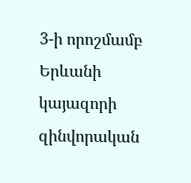3-ի որոշմամբ Երևանի կայազորի զինվորական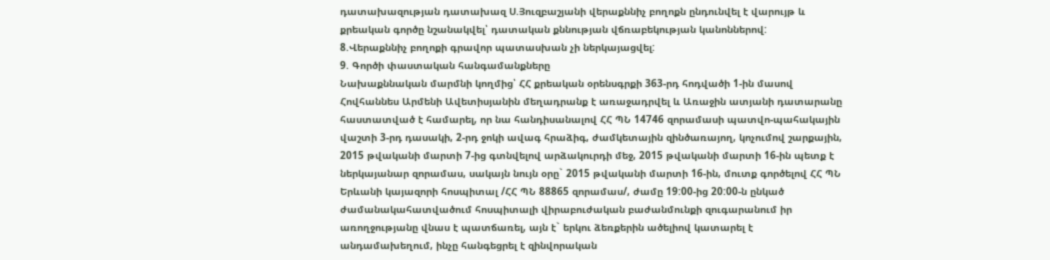դատախազության դատախազ Ս.Յուզբաշյանի վերաքննիչ բողոքն ընդունվել է վարույթ և քրեական գործը նշանակվել՝ դատական քննության վճռաբեկության կանոններով:
8.Վերաքննիչ բողոքի գրավոր պատասխան չի ներկայացվել:
9. Գործի փաստական հանգամանքները
Նախաքննական մարմնի կողմից՝ ՀՀ քրեական օրենսգրքի 363-րդ հոդվածի 1-ին մասով Հովհաննես Արմենի Ավետիսյանին մեղադրանք է առաջադրվել և Առաջին ատյանի դատարանը հաստատված է համարել, որ նա հանդիսանալով ՀՀ ՊՆ 14746 զորամասի պատվո-պահակային վաշտի 3-րդ դասակի, 2-րդ ջոկի ավագ հրաձիգ, ժամկետային զինծառայող, կոչումով շարքային, 2015 թվականի մարտի 7-ից գտնվելով արձակուրդի մեջ, 2015 թվականի մարտի 16-ին պետք է ներկայանար զորամաս, սակայն նույն օրը` 2015 թվականի մարտի 16-ին, մուտք գործելով ՀՀ ՊՆ Երևանի կայազորի հոսպիտալ /ՀՀ ՊՆ 88865 զորամաս/, ժամը 19:00-ից 20:00-ն ընկած ժամանակահատվածում հոսպիտալի վիրաբուժական բաժանմունքի զուգարանում իր առողջությանը վնաս է պատճառել, այն է` երկու ձեռքերին ածելիով կատարել է անդամախեղում, ինչը հանգեցրել է զինվորական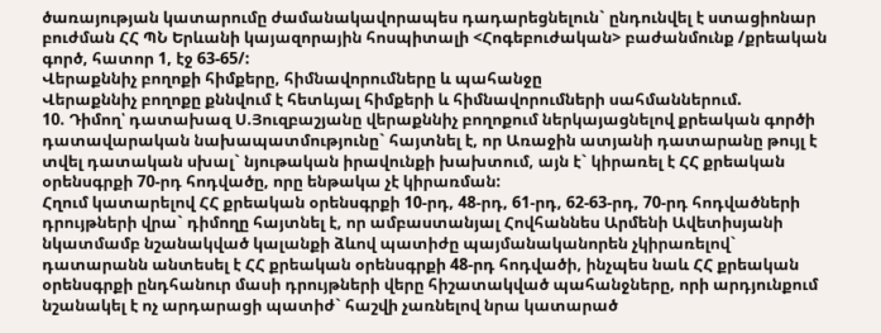ծառայության կատարումը ժամանակավորապես դադարեցնելուն` ընդունվել է ստացիոնար բուժման ՀՀ ՊՆ Երևանի կայազորային հոսպիտալի <Հոգեբուժական> բաժանմունք /քրեական գործ, հատոր 1, էջ 63-65/:
Վերաքննիչ բողոքի հիմքերը, հիմնավորումները և պահանջը
Վերաքննիչ բողոքը քննվում է հետևյալ հիմքերի և հիմնավորումների սահմաններում.
10. Դիմող՝ դատախազ Ս.Յուզբաշյանը վերաքննիչ բողոքում ներկայացնելով քրեական գործի դատավարական նախապատմությունը` հայտնել է, որ Առաջին ատյանի դատարանը թույլ է տվել դատական սխալ` նյութական իրավունքի խախտում, այն է` կիրառել է ՀՀ քրեական օրենսգրքի 70-րդ հոդվածը, որը ենթակա չէ կիրառման:
Հղում կատարելով ՀՀ քրեական օրենսգրքի 10-րդ, 48-րդ, 61-րդ, 62-63-րդ, 70-րդ հոդվածների դրույթների վրա` դիմողը հայտնել է, որ ամբաստանյալ Հովհաննես Արմենի Ավետիսյանի նկատմամբ նշանակված կալանքի ձևով պատիժը պայմանականորեն չկիրառելով` դատարանն անտեսել է ՀՀ քրեական օրենսգրքի 48-րդ հոդվածի, ինչպես նաև ՀՀ քրեական օրենսգրքի ընդհանուր մասի դրույթների վերը հիշատակված պահանջները, որի արդյունքում նշանակել է ոչ արդարացի պատիժ` հաշվի չառնելով նրա կատարած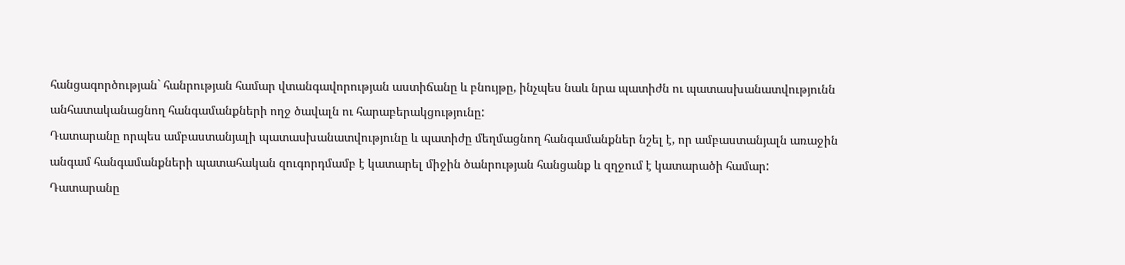հանցագործության` հանրության համար վտանգավորության աստիճանը և բնույթը, ինչպես նաև նրա պատիժն ու պատասխանատվությունն անհատականացնող հանգամանքների ողջ ծավալն ու հարաբերակցությունը:
Դատարանը որպես ամբաստանյալի պատասխանատվությունը և պատիժը մեղմացնող հանգամանքներ նշել է, որ ամբաստանյալն առաջին անգամ հանգամանքների պատահական զուգորդմամբ է կատարել միջին ծանրության հանցանք և զղջում է կատարածի համար:
Դատարանը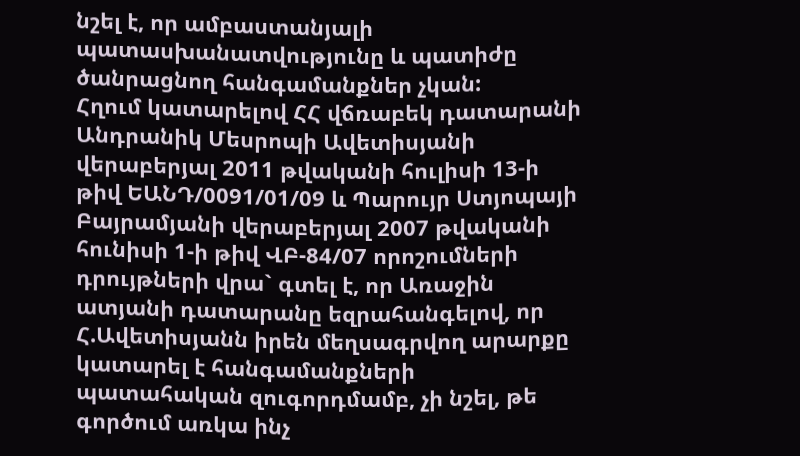նշել է, որ ամբաստանյալի պատասխանատվությունը և պատիժը ծանրացնող հանգամանքներ չկան:
Հղում կատարելով ՀՀ վճռաբեկ դատարանի Անդրանիկ Մեսրոպի Ավետիսյանի վերաբերյալ 2011 թվականի հուլիսի 13-ի թիվ ԵԱՆԴ/0091/01/09 և Պարույր Ստյոպայի Բայրամյանի վերաբերյալ 2007 թվականի հունիսի 1-ի թիվ ՎԲ-84/07 որոշումների դրույթների վրա` գտել է, որ Առաջին ատյանի դատարանը եզրահանգելով, որ Հ.Ավետիսյանն իրեն մեղսագրվող արարքը կատարել է հանգամանքների պատահական զուգորդմամբ, չի նշել, թե գործում առկա ինչ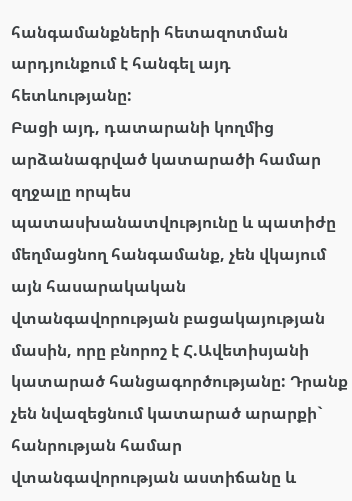հանգամանքների հետազոտման արդյունքում է հանգել այդ հետևությանը:
Բացի այդ, դատարանի կողմից արձանագրված կատարածի համար զղջալը որպես պատասխանատվությունը և պատիժը մեղմացնող հանգամանք, չեն վկայում այն հասարակական վտանգավորության բացակայության մասին, որը բնորոշ է Հ.Ավետիսյանի կատարած հանցագործությանը: Դրանք չեն նվազեցնում կատարած արարքի` հանրության համար վտանգավորության աստիճանը և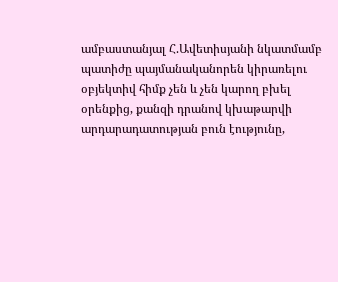ամբաստանյալ Հ.Ավետիսյանի նկատմամբ պատիժը պայմանականորեն կիրառելու օբյեկտիվ հիմք չեն և չեն կարող բխել օրենքից, քանզի դրանով կխաթարվի արդարադատության բուն էությունը,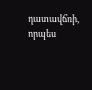դատավճռի, որպես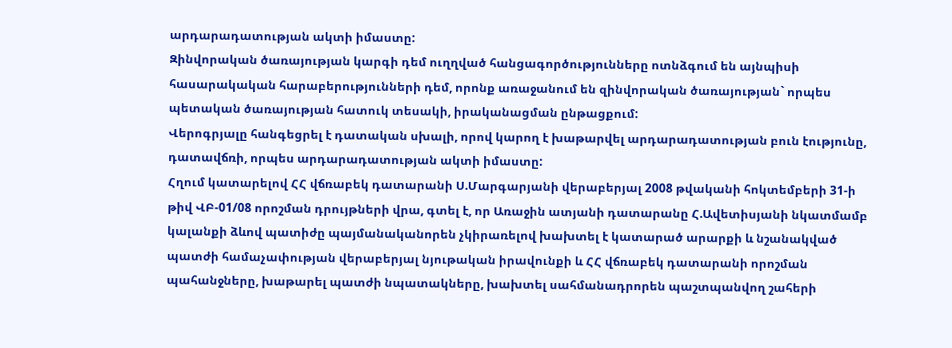արդարադատության ակտի իմաստը:
Զինվորական ծառայության կարգի դեմ ուղղված հանցագործությունները ոտնձգում են այնպիսի հասարակական հարաբերությունների դեմ, որոնք առաջանում են զինվորական ծառայության` որպես պետական ծառայության հատուկ տեսակի, իրականացման ընթացքում:
Վերոգրյալը հանգեցրել է դատական սխալի, որով կարող է խաթարվել արդարադատության բուն էությունը, դատավճռի, որպես արդարադատության ակտի իմաստը:
Հղում կատարելով ՀՀ վճռաբեկ դատարանի Ս.Մարգարյանի վերաբերյալ 2008 թվականի հոկտեմբերի 31-ի թիվ ՎԲ-01/08 որոշման դրույթների վրա, գտել է, որ Առաջին ատյանի դատարանը Հ.Ավետիսյանի նկատմամբ կալանքի ձևով պատիժը պայմանականորեն չկիրառելով խախտել է կատարած արարքի և նշանակված պատժի համաչափության վերաբերյալ նյութական իրավունքի և ՀՀ վճռաբեկ դատարանի որոշման պահանջները, խաթարել պատժի նպատակները, խախտել սահմանադրորեն պաշտպանվող շահերի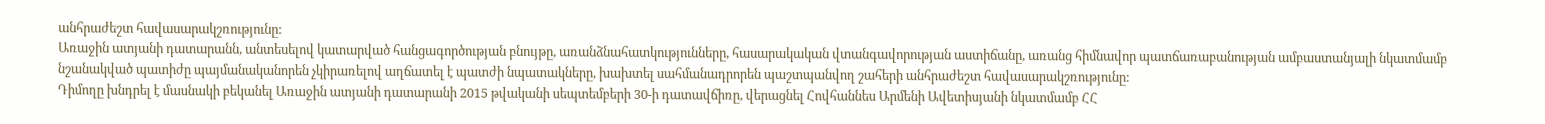անհրաժեշտ հավասարակշռությունը:
Առաջին ատյանի դատարանն, անտեսելով կատարված հանցագործության բնույթը, առանձնահատկությունները, հասարակական վտանգավորության աստիճանը, առանց հիմնավոր պատճառաբանության ամբաստանյալի նկատմամբ նշանակված պատիժը պայմանականորեն չկիրառելով աղճատել է պատժի նպատակները, խախտել սահմանադրորեն պաշտպանվող շահերի անհրաժեշտ հավասարակշռությունը:
Դիմողը խնդրել է մասնակի բեկանել Առաջին ատյանի դատարանի 2015 թվականի սեպտեմբերի 30-ի դատավճիռը, վերացնել Հովհաննես Արմենի Ավետիսյանի նկատմամբ ՀՀ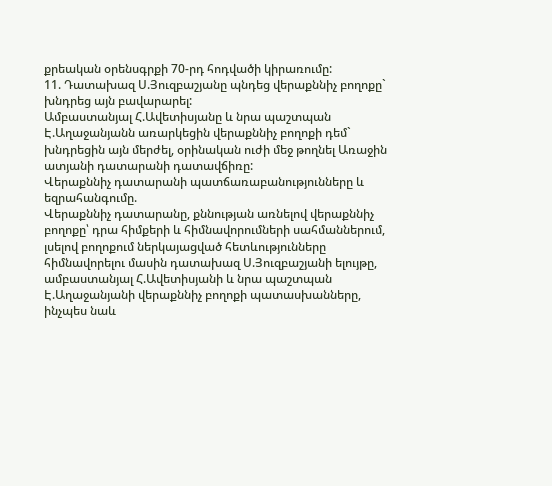քրեական օրենսգրքի 70-րդ հոդվածի կիրառումը:
11. Դատախազ Ս.Յուզբաշյանը պնդեց վերաքննիչ բողոքը` խնդրեց այն բավարարել:
Ամբաստանյալ Հ.Ավետիսյանը և նրա պաշտպան Է.Աղաջանյանն առարկեցին վերաքննիչ բողոքի դեմ` խնդրեցին այն մերժել, օրինական ուժի մեջ թողնել Առաջին ատյանի դատարանի դատավճիռը:
Վերաքննիչ դատարանի պատճառաբանությունները և եզրահանգումը.
Վերաքննիչ դատարանը, քննության առնելով վերաքննիչ բողոքը՝ դրա հիմքերի և հիմնավորումների սահմաններում, լսելով բողոքում ներկայացված հետևությունները հիմնավորելու մասին դատախազ Ս.Յուզբաշյանի ելույթը, ամբաստանյալ Հ.Ավետիսյանի և նրա պաշտպան Է.Աղաջանյանի վերաքննիչ բողոքի պատասխանները, ինչպես նաև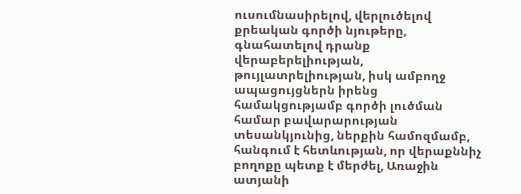ուսումնասիրելով, վերլուծելով քրեական գործի նյութերը, գնահատելով դրանք վերաբերելիության, թույլատրելիության, իսկ ամբողջ ապացույցներն իրենց համակցությամբ գործի լուծման համար բավարարության տեսանկյունից, ներքին համոզմամբ, հանգում է հետևության, որ վերաքննիչ բողոքը պետք է մերժել, Առաջին ատյանի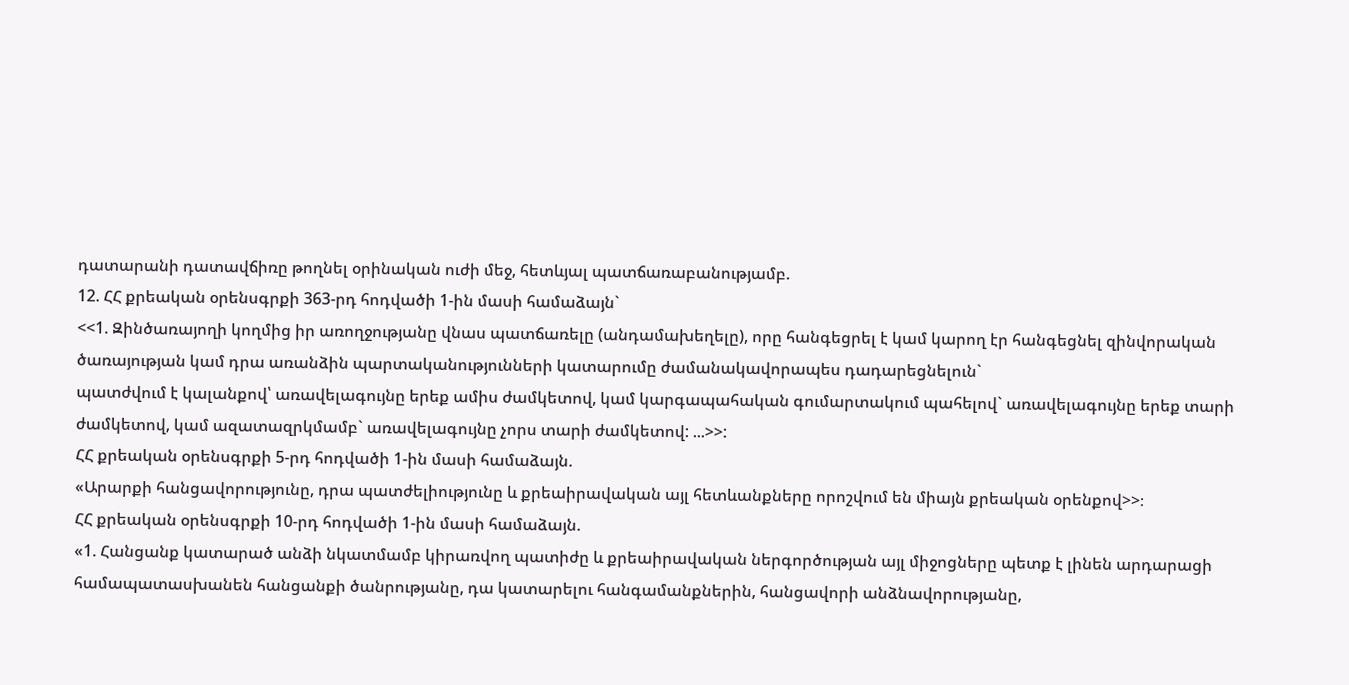դատարանի դատավճիռը թողնել օրինական ուժի մեջ, հետևյալ պատճառաբանությամբ.
12. ՀՀ քրեական օրենսգրքի 363-րդ հոդվածի 1-ին մասի համաձայն`
<<1. Զինծառայողի կողմից իր առողջությանը վնաս պատճառելը (անդամախեղելը), որը հանգեցրել է կամ կարող էր հանգեցնել զինվորական ծառայության կամ դրա առանձին պարտականությունների կատարումը ժամանակավորապես դադարեցնելուն`
պատժվում է կալանքով՝ առավելագույնը երեք ամիս ժամկետով, կամ կարգապահական գումարտակում պահելով` առավելագույնը երեք տարի ժամկետով, կամ ազատազրկմամբ` առավելագույնը չորս տարի ժամկետով: ...>>:
ՀՀ քրեական օրենսգրքի 5-րդ հոդվածի 1-ին մասի համաձայն.
«Արարքի հանցավորությունը, դրա պատժելիությունը և քրեաիրավական այլ հետևանքները որոշվում են միայն քրեական օրենքով>>։
ՀՀ քրեական օրենսգրքի 10-րդ հոդվածի 1-ին մասի համաձայն.
«1. Հանցանք կատարած անձի նկատմամբ կիրառվող պատիժը և քրեաիրավական ներգործության այլ միջոցները պետք է լինեն արդարացի համապատասխանեն հանցանքի ծանրությանը, դա կատարելու հանգամանքներին, հանցավորի անձնավորությանը,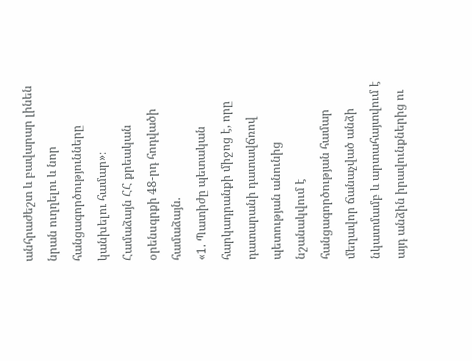անհրաժեշտ և բավարար լինեն նրան ուղղելու և նոր հանցագործությունները կանխելու համար»։
Համաձայն ՀՀ քրեական օրենսգրքի 48-րդ հոդվածի համաձայն.
«1. Պատիժը պետական հարկադրանքի միջոց է, որը դատարանի դատավճռով պետության անունից նշանակվում է հանցագործության համար մեղավոր ճանաչված անձի նկատմամբ և արտահայտվում է այդ անձին իրավունքներից ու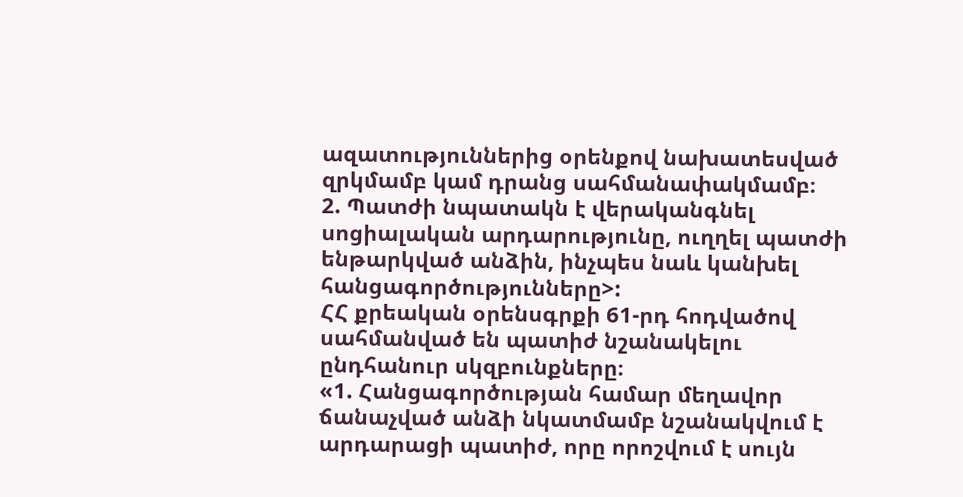ազատություններից օրենքով նախատեսված զրկմամբ կամ դրանց սահմանափակմամբ։
2. Պատժի նպատակն է վերականգնել սոցիալական արդարությունը, ուղղել պատժի ենթարկված անձին, ինչպես նաև կանխել հանցագործությունները>:
ՀՀ քրեական օրենսգրքի 61-րդ հոդվածով սահմանված են պատիժ նշանակելու ընդհանուր սկզբունքները։
«1. Հանցագործության համար մեղավոր ճանաչված անձի նկատմամբ նշանակվում է արդարացի պատիժ, որը որոշվում է սույն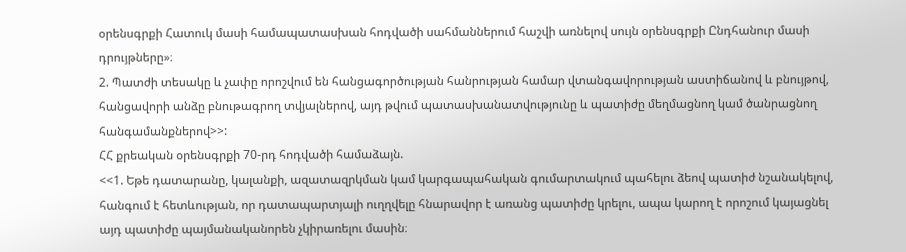օրենսգրքի Հատուկ մասի համապատասխան հոդվածի սահմաններում հաշվի առնելով սույն օրենսգրքի Ընդհանուր մասի դրույթները»։
2. Պատժի տեսակը և չափը որոշվում են հանցագործության հանրության համար վտանգավորության աստիճանով և բնույթով, հանցավորի անձը բնութագրող տվյալներով, այդ թվում պատասխանատվությունը և պատիժը մեղմացնող կամ ծանրացնող հանգամանքներով>>:
ՀՀ քրեական օրենսգրքի 70-րդ հոդվածի համաձայն.
<<1. Եթե դատարանը, կալանքի, ազատազրկման կամ կարգապահական գումարտակում պահելու ձեով պատիժ նշանակելով, հանգում է հետևության, որ դատապարտյալի ուղղվելը հնարավոր է առանց պատիժը կրելու, ապա կարող է որոշում կայացնել այդ պատիժը պայմանականորեն չկիրառելու մասին։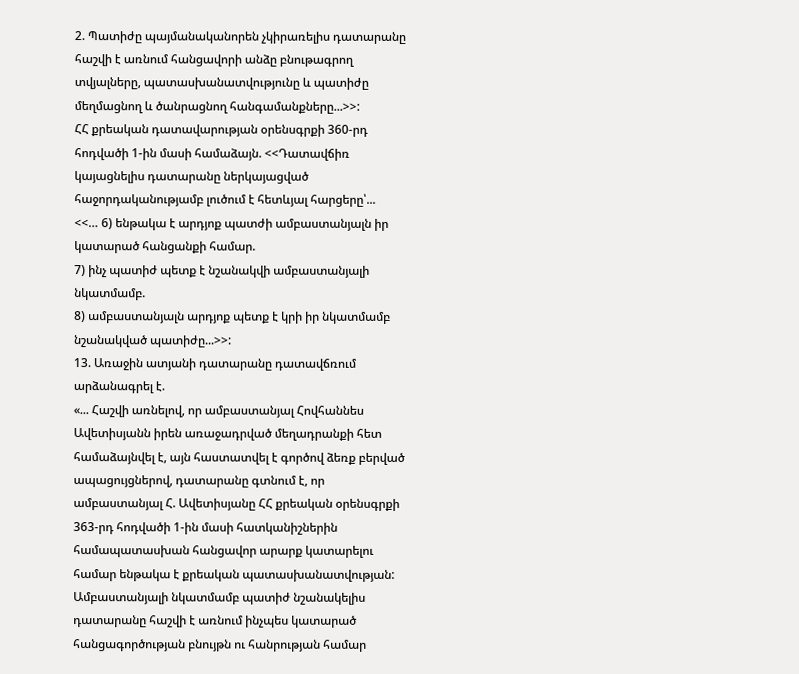2. Պատիժը պայմանականորեն չկիրառելիս դատարանը հաշվի է առնում հանցավորի անձը բնութագրող տվյալները, պատասխանատվությունը և պատիժը մեղմացնող և ծանրացնող հանգամանքները...>>:
ՀՀ քրեական դատավարության օրենսգրքի 360-րդ հոդվածի 1-ին մասի համաձայն. <<Դատավճիռ կայացնելիս դատարանը ներկայացված հաջորդականությամբ լուծում է հետևյալ հարցերը՝...
<<… 6) ենթակա է արդյոք պատժի ամբաստանյալն իր կատարած հանցանքի համար.
7) ինչ պատիժ պետք է նշանակվի ամբաստանյալի նկատմամբ.
8) ամբաստանյալն արդյոք պետք է կրի իր նկատմամբ նշանակված պատիժը...>>:
13. Առաջին ատյանի դատարանը դատավճռում արձանագրել է.
«... Հաշվի առնելով, որ ամբաստանյալ Հովհաննես Ավետիսյանն իրեն առաջադրված մեղադրանքի հետ համաձայնվել է, այն հաստատվել է գործով ձեռք բերված ապացույցներով, դատարանը գտնում է, որ ամբաստանյալ Հ. Ավետիսյանը ՀՀ քրեական օրենսգրքի 363-րդ հոդվածի 1-ին մասի հատկանիշներին համապատասխան հանցավոր արարք կատարելու համար ենթակա է քրեական պատասխանատվության:
Ամբաստանյալի նկատմամբ պատիժ նշանակելիս դատարանը հաշվի է առնում ինչպես կատարած հանցագործության բնույթն ու հանրության համար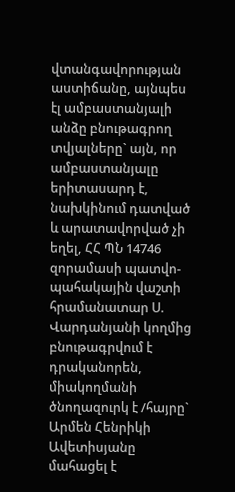վտանգավորության աստիճանը, այնպես էլ ամբաստանյալի անձը բնութագրող տվյալները` այն, որ ամբաստանյալը երիտասարդ է, նախկինում դատված և արատավորված չի եղել, ՀՀ ՊՆ 14746 զորամասի պատվո-պահակային վաշտի հրամանատար Ս. Վարդանյանի կողմից բնութագրվում է դրականորեն, միակողմանի ծնողազուրկ է /հայրը` Արմեն Հենրիկի Ավետիսյանը մահացել է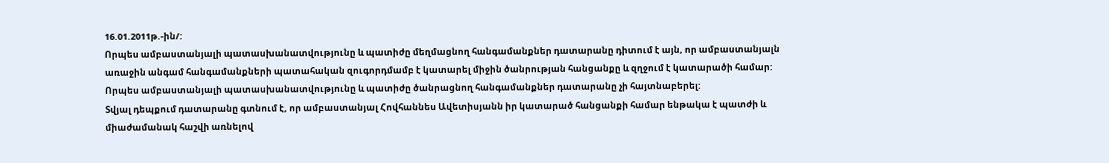16.01.2011թ.-ին/:
Որպես ամբաստանյալի պատասխանատվությունը և պատիժը մեղմացնող հանգամանքներ դատարանը դիտում է այն, որ ամբաստանյալն առաջին անգամ հանգամանքների պատահական զուգորդմամբ է կատարել միջին ծանրության հանցանքը և զղջում է կատարածի համար:
Որպես ամբաստանյալի պատասխանատվությունը և պատիժը ծանրացնող հանգամանքներ դատարանը չի հայտնաբերել:
Տվյալ դեպքում դատարանը գտնում է, որ ամբաստանյալ Հովհաննես Ավետիսյանն իր կատարած հանցանքի համար ենթակա է պատժի և միաժամանակ հաշվի առնելով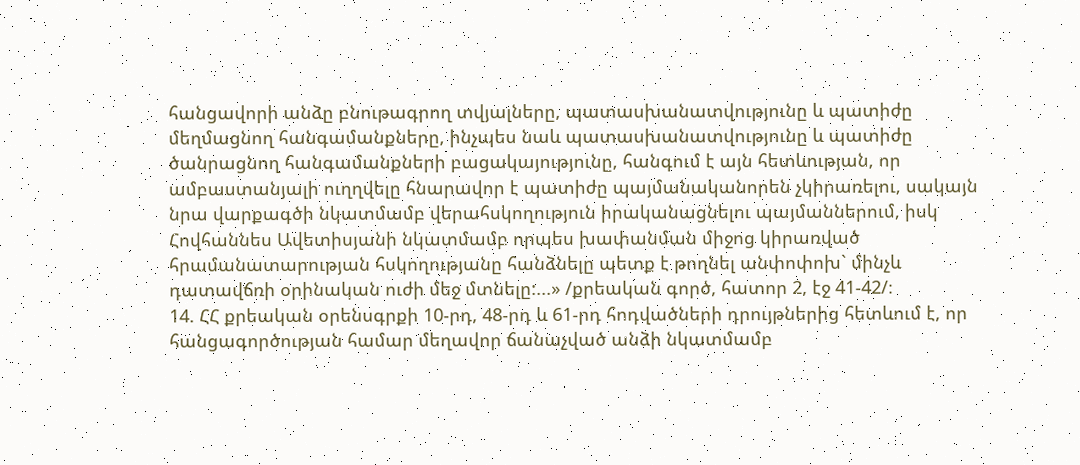հանցավորի անձը բնութագրող տվյալները, պատասխանատվությունը և պատիժը մեղմացնող հանգամանքները, ինչպես նաև պատասխանատվությունը և պատիժը ծանրացնող հանգամանքների բացակայությունը, հանգում է այն հետևության, որ ամբաստանյալի ուղղվելը հնարավոր է պատիժը պայմանականորեն չկիրառելու, սակայն նրա վարքագծի նկատմամբ վերահսկողություն իրականացնելու պայմաններում, իսկ Հովհաննես Ավետիսյանի նկատմամբ որպես խափանման միջոց կիրառված հրամանատարության հսկողությանը հանձնելը պետք է թողնել անփոփոխ` մինչև դատավճռի օրինական ուժի մեջ մտնելը:...» /քրեական գործ, հատոր 2, էջ 41-42/։
14. ՀՀ քրեական օրենսգրքի 10-րդ, 48-րդ և 61-րդ հոդվածների դրույթներից հետևում է, որ հանցագործության համար մեղավոր ճանաչված անձի նկատմամբ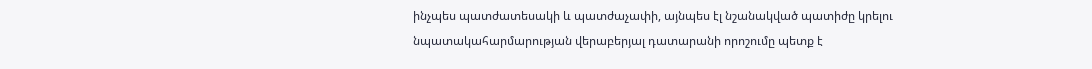ինչպես պատժատեսակի և պատժաչափի, այնպես էլ նշանակված պատիժը կրելու նպատակահարմարության վերաբերյալ դատարանի որոշումը պետք է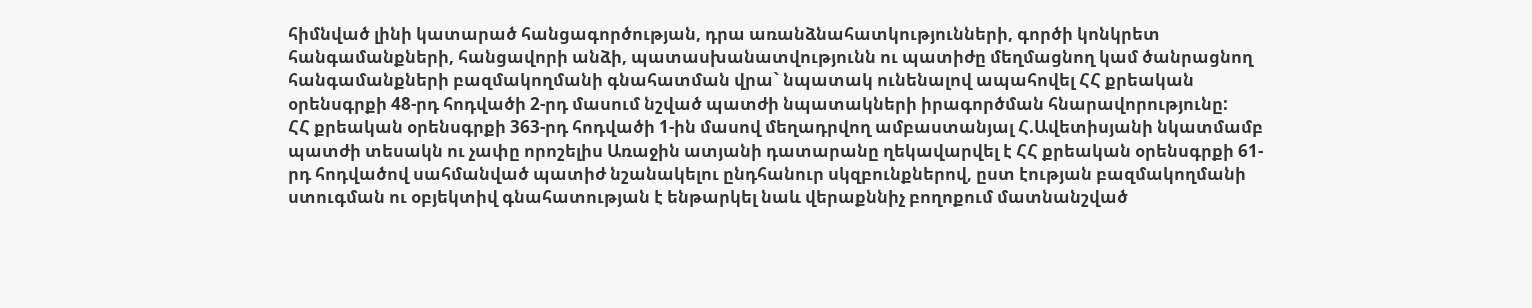հիմնված լինի կատարած հանցագործության, դրա առանձնահատկությունների, գործի կոնկրետ հանգամանքների, հանցավորի անձի, պատասխանատվությունն ու պատիժը մեղմացնող կամ ծանրացնող հանգամանքների բազմակողմանի գնահատման վրա` նպատակ ունենալով ապահովել ՀՀ քրեական օրենսգրքի 48-րդ հոդվածի 2-րդ մասում նշված պատժի նպատակների իրագործման հնարավորությունը:
ՀՀ քրեական օրենսգրքի 363-րդ հոդվածի 1-ին մասով մեղադրվող ամբաստանյալ Հ.Ավետիսյանի նկատմամբ պատժի տեսակն ու չափը որոշելիս Առաջին ատյանի դատարանը ղեկավարվել է ՀՀ քրեական օրենսգրքի 61-րդ հոդվածով սահմանված պատիժ նշանակելու ընդհանուր սկզբունքներով, ըստ էության բազմակողմանի ստուգման ու օբյեկտիվ գնահատության է ենթարկել նաև վերաքննիչ բողոքում մատնանշված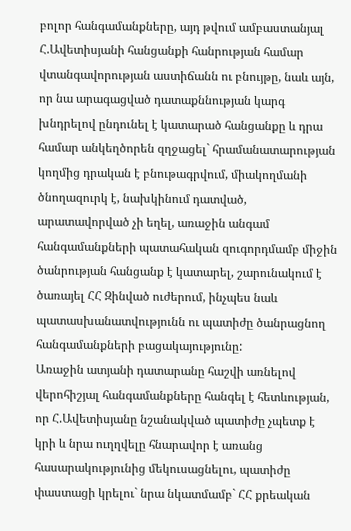բոլոր հանգամանքները, այդ թվում ամբաստանյալ Հ.Ավետիսյանի հանցանքի հանրության համար վտանգավորության աստիճանն ու բնույթը, նաև այն, որ նա արագացված դատաքննության կարգ խնդրելով ընդունել է կատարած հանցանքը և դրա համար անկեղծորեն զղջացել` հրամանատարության կողմից դրական է բնութագրվում, միակողմանի ծնողազուրկ է, նախկինում դատված, արատավորված չի եղել, առաջին անգամ հանգամանքների պատահական զուգորդմամբ միջին ծանրության հանցանք է կատարել, շարունակում է ծառայել ՀՀ Զինված ուժերում, ինչպես նաև պատասխանատվությունն ու պատիժը ծանրացնող հանգամանքների բացակայությունը:
Առաջին ատյանի դատարանը հաշվի առնելով վերոհիշյալ հանգամանքները հանգել է հետևության, որ Հ.Ավետիսյանը նշանակված պատիժը չպետք է կրի և նրա ուղղվելը հնարավոր է առանց հասարակությունից մեկուսացնելու, պատիժը փաստացի կրելու` նրա նկատմամբ` ՀՀ քրեական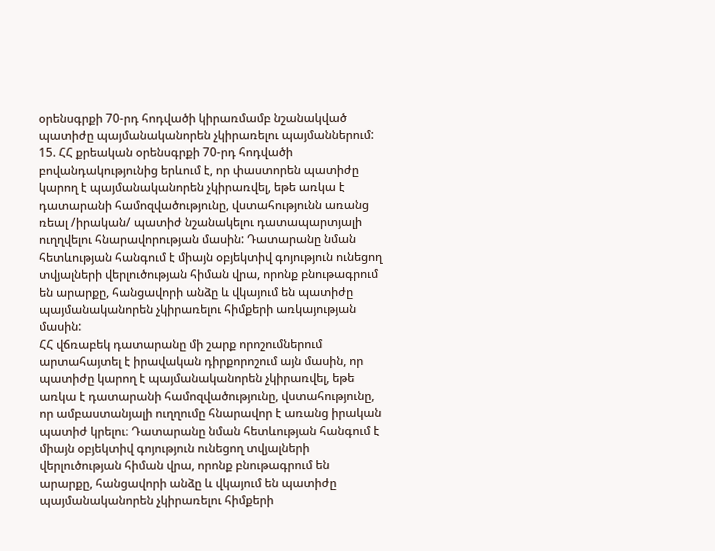օրենսգրքի 70-րդ հոդվածի կիրառմամբ նշանակված պատիժը պայմանականորեն չկիրառելու պայմաններում:
15. ՀՀ քրեական օրենսգրքի 70-րդ հոդվածի բովանդակությունից երևում է, որ փաստորեն պատիժը կարող է պայմանականորեն չկիրառվել, եթե առկա է դատարանի համոզվածությունը, վստահությունն առանց ռեալ /իրական/ պատիժ նշանակելու դատապարտյալի ուղղվելու հնարավորության մասին: Դատարանը նման հետևության հանգում է միայն օբյեկտիվ գոյություն ունեցող տվյալների վերլուծության հիման վրա, որոնք բնութագրում են արարքը, հանցավորի անձը և վկայում են պատիժը պայմանականորեն չկիրառելու հիմքերի առկայության մասին:
ՀՀ վճռաբեկ դատարանը մի շարք որոշումներում արտահայտել է իրավական դիրքորոշում այն մասին, որ պատիժը կարող է պայմանականորեն չկիրառվել, եթե առկա է դատարանի համոզվածությունը, վստահությունը, որ ամբաստանյալի ուղղումը հնարավոր է առանց իրական պատիժ կրելու։ Դատարանը նման հետևության հանգում է միայն օբյեկտիվ գոյություն ունեցող տվյալների վերլուծության հիման վրա, որոնք բնութագրում են արարքը, հանցավորի անձը և վկայում են պատիժը պայմանականորեն չկիրառելու հիմքերի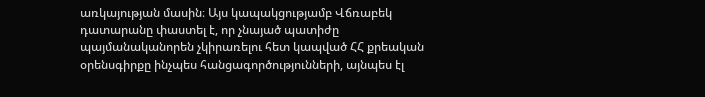առկայության մասին։ Այս կապակցությամբ Վճռաբեկ դատարանը փաստել է, որ չնայած պատիժը պայմանականորեն չկիրառելու հետ կապված ՀՀ քրեական օրենսգիրքը ինչպես հանցագործությունների, այնպես էլ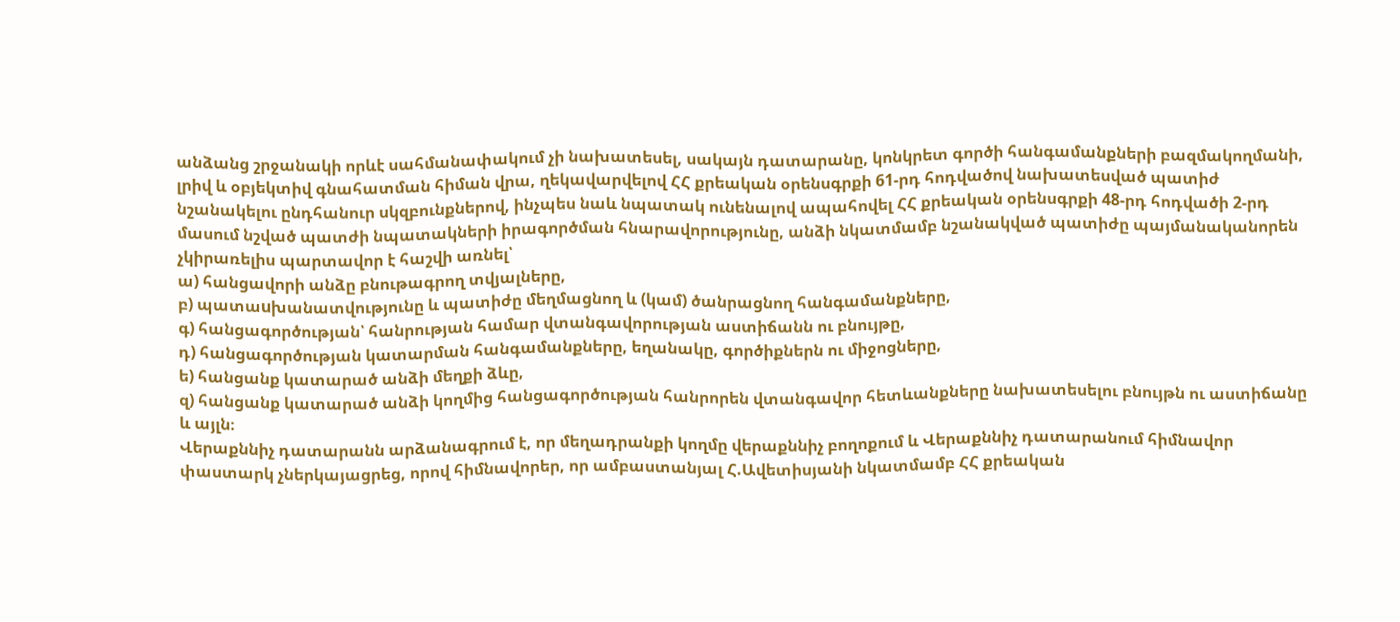անձանց շրջանակի որևէ սահմանափակում չի նախատեսել, սակայն դատարանը, կոնկրետ գործի հանգամանքների բազմակողմանի, լրիվ և օբյեկտիվ գնահատման հիման վրա, ղեկավարվելով ՀՀ քրեական օրենսգրքի 61-րդ հոդվածով նախատեսված պատիժ նշանակելու ընդհանուր սկզբունքներով, ինչպես նաև նպատակ ունենալով ապահովել ՀՀ քրեական օրենսգրքի 48-րդ հոդվածի 2-րդ մասում նշված պատժի նպատակների իրագործման հնարավորությունը, անձի նկատմամբ նշանակված պատիժը պայմանականորեն չկիրառելիս պարտավոր է հաշվի առնել՝
ա) հանցավորի անձը բնութագրող տվյալները,
բ) պատաuխանատվությունը և պատիժը մեղմացնող և (կամ) ծանրացնող հանգամանքները,
գ) հանցագործության՝ հանրության համար վտանգավորության աստիճանն ու բնույթը,
դ) հանցագործության կատարման հանգամանքները, եղանակը, գործիքներն ու միջոցները,
ե) հանցանք կատարած անձի մեղքի ձևը,
զ) հանցանք կատարած անձի կողմից հանցագործության հանրորեն վտանգավոր հետևանքները նախատեսելու բնույթն ու աստիճանը և այլն։
Վերաքննիչ դատարանն արձանագրում է, որ մեղադրանքի կողմը վերաքննիչ բողոքում և Վերաքննիչ դատարանում հիմնավոր փաստարկ չներկայացրեց, որով հիմնավորեր, որ ամբաստանյալ Հ.Ավետիսյանի նկատմամբ ՀՀ քրեական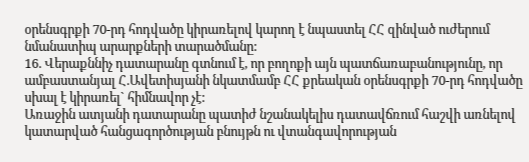օրենսգրքի 70-րդ հոդվածը կիրառելով կարող է նպաստել ՀՀ զինված ուժերում նմանատիպ արարքների տարածմանը:
16. Վերաքննիչ դատարանը գտնում է, որ բողոքի այն պատճառաբանությունը, որ ամբաստանյալ Հ.Ավետիսյանի նկատմամբ ՀՀ քրեական օրենսգրքի 70-րդ հոդվածը սխալ է կիրառել` հիմնավոր չէ:
Առաջին ատյանի դատարանը պատիժ նշանակելիս դատավճռում հաշվի առնելով կատարված հանցագործության բնույթն ու վտանգավորության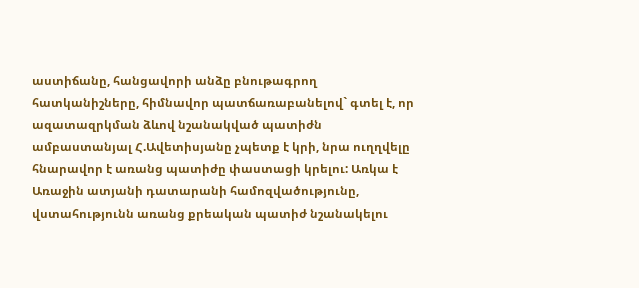աստիճանը, հանցավորի անձը բնութագրող հատկանիշները, հիմնավոր պատճառաբանելով` գտել է, որ ազատազրկման ձևով նշանակված պատիժն ամբաստանյալ Հ.Ավետիսյանը չպետք է կրի, նրա ուղղվելը հնարավոր է առանց պատիժը փաստացի կրելու: Առկա է Առաջին ատյանի դատարանի համոզվածությունը, վստահությունն առանց քրեական պատիժ նշանակելու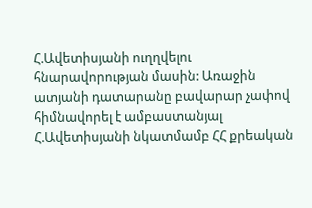Հ.Ավետիսյանի ուղղվելու հնարավորության մասին: Առաջին ատյանի դատարանը բավարար չափով հիմնավորել է ամբաստանյալ Հ.Ավետիսյանի նկատմամբ ՀՀ քրեական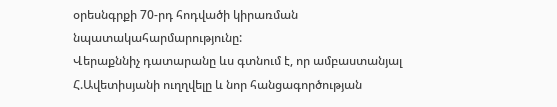օրեսնգրքի 70-րդ հոդվածի կիրառման նպատակահարմարությունը:
Վերաքննիչ դատարանը ևս գտնում է, որ ամբաստանյալ Հ.Ավետիսյանի ուղղվելը և նոր հանցագործության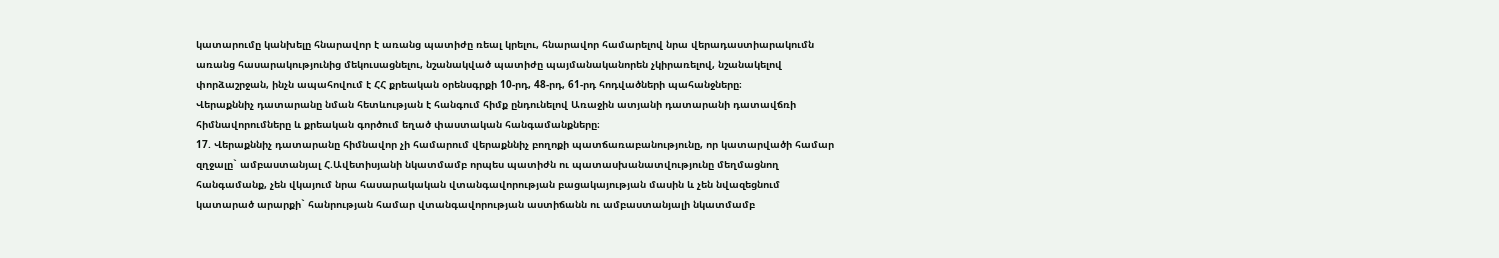կատարումը կանխելը հնարավոր է առանց պատիժը ռեալ կրելու, հնարավոր համարելով նրա վերադաստիարակումն առանց հասարակությունից մեկուսացնելու, նշանակված պատիժը պայմանականորեն չկիրառելով, նշանակելով փորձաշրջան, ինչն ապահովում է ՀՀ քրեական օրենսգրքի 10-րդ, 48-րդ, 61-րդ հոդվածների պահանջները։
Վերաքննիչ դատարանը նման հետևության է հանգում հիմք ընդունելով Առաջին ատյանի դատարանի դատավճռի հիմնավորումները և քրեական գործում եղած փաստական հանգամանքները։
17. Վերաքննիչ դատարանը հիմնավոր չի համարում վերաքննիչ բողոքի պատճառաբանությունը, որ կատարվածի համար զղջալը` ամբաստանյալ Հ.Ավետիսյանի նկատմամբ որպես պատիժն ու պատասխանատվությունը մեղմացնող հանգամանք, չեն վկայում նրա հասարակական վտանգավորության բացակայության մասին և չեն նվազեցնում կատարած արարքի` հանրության համար վտանգավորության աստիճանն ու ամբաստանյալի նկատմամբ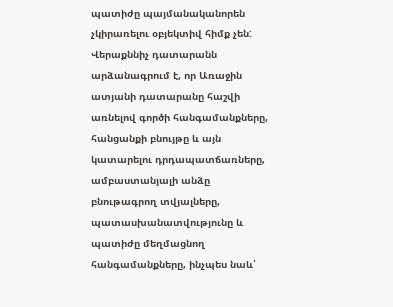պատիժը պայմանականորեն չկիրառելու օբյեկտիվ հիմք չեն:
Վերաքննիչ դատարանն արձանագրում է, որ Առաջին ատյանի դատարանը հաշվի առնելով գործի հանգամանքները, հանցանքի բնույթը և այն կատարելու դրդապատճառները, ամբաստանյալի անձը բնութագրող տվյալները, պատասխանատվությունը և պատիժը մեղմացնող հանգամանքները, ինչպես նաև՝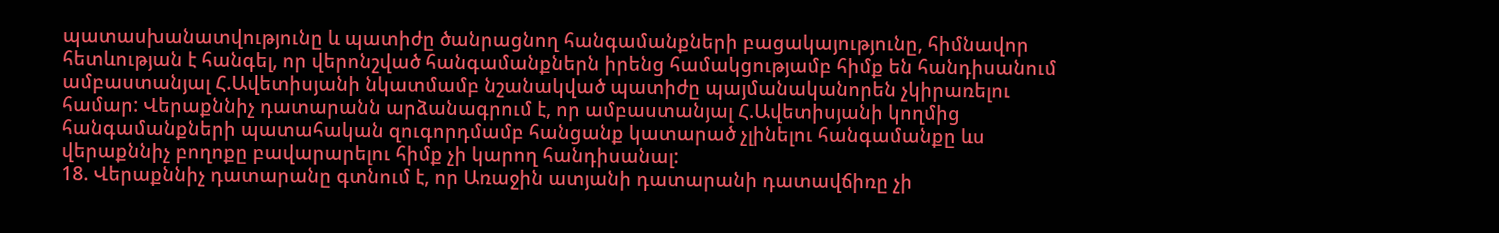պատասխանատվությունը և պատիժը ծանրացնող հանգամանքների բացակայությունը, հիմնավոր հետևության է հանգել, որ վերոնշված հանգամանքներն իրենց համակցությամբ հիմք են հանդիսանում ամբաստանյալ Հ.Ավետիսյանի նկատմամբ նշանակված պատիժը պայմանականորեն չկիրառելու համար: Վերաքննիչ դատարանն արձանագրում է, որ ամբաստանյալ Հ.Ավետիսյանի կողմից հանգամանքների պատահական զուգորդմամբ հանցանք կատարած չլինելու հանգամանքը ևս վերաքննիչ բողոքը բավարարելու հիմք չի կարող հանդիսանալ:
18. Վերաքննիչ դատարանը գտնում է, որ Առաջին ատյանի դատարանի դատավճիռը չի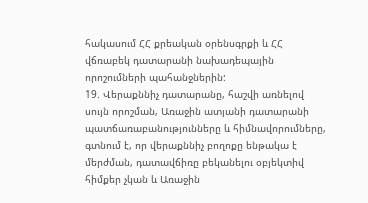հակասում ՀՀ քրեական օրենսգրքի և ՀՀ վճռաբեկ դատարանի նախադեպային որոշումների պահանջներին:
19. Վերաքննիչ դատարանը, հաշվի առնելով սույն որոշման, Առաջին ատյանի դատարանի պատճառաբանությունները և հիմնավորումները, գտնում է, որ վերաքննիչ բողոքը ենթակա է մերժման, դատավճիռը բեկանելու օբյեկտիվ հիմքեր չկան և Առաջին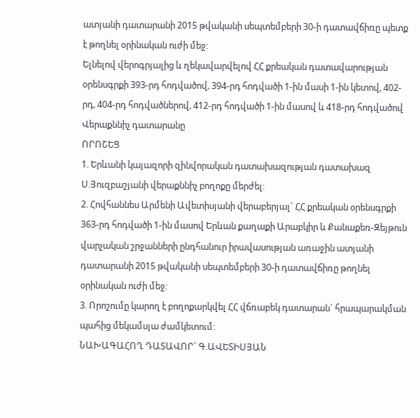ատյանի դատարանի 2015 թվականի սեպտեմբերի 30-ի դատավճիռը պետք է թողնել օրինական ուժի մեջ:
Ելնելով վերոգրյալից և ղեկավարվելով ՀՀ քրեական դատավարության օրենսգրքի 393-րդ հոդվածով, 394-րդ հոդվածի 1-ին մասի 1-ին կետով, 402-րդ, 404-րդ հոդվածներով, 412-րդ հոդվածի 1-ին մասով և 418-րդ հոդվածով Վերաքննիչ դատարանը
ՈՐՈՇԵՑ
1. Երևանի կայազորի զինվորական դատախազության դատախազ Ս.Յուզբաշյանի վերաքննիչ բողոքը մերժել:
2. Հովհաննես Արմենի Ավետիսյանի վերաբերյալ` ՀՀ քրեական օրենսգրքի 363-րդ հոդվածի 1-ին մասով Երևան քաղաքի Արաբկիր և Քանաքեռ-Զեյթուն վարչական շրջանների ընդհանուր իրավասության առաջին ատյանի դատարանի 2015 թվականի սեպտեմբերի 30-ի դատավճիռը թողնել օրինական ուժի մեջ:
3. Որոշումը կարող է բողոքարկվել ՀՀ վճռաբեկ դատարան` հրապարակման պահից մեկամսյա ժամկետում:
ՆԱԽԱԳԱՀՈՂ ԴԱՏԱՎՈՐ` Գ.ԱՎԵՏԻՍՅԱՆ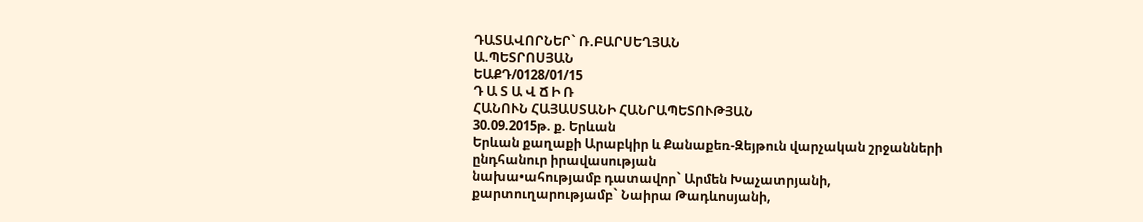ԴԱՏԱՎՈՐՆԵՐ` Ռ.ԲԱՐՍԵՂՅԱՆ
Ա.ՊԵՏՐՈՍՅԱՆ
ԵԱՔԴ/0128/01/15
Դ Ա Տ Ա Վ Ճ Ի Ռ
ՀԱՆՈՒՆ ՀԱՅԱՍՏԱՆԻ ՀԱՆՐԱՊԵՏՈՒԹՅԱՆ
30.09.2015թ. ք. Երևան
Երևան քաղաքի Արաբկիր և Քանաքեռ-Զեյթուն վարչական շրջանների
ընդհանուր իրավասության
նախա•ահությամբ դատավոր` Արմեն Խաչատրյանի,
քարտուղարությամբ` Նաիրա Թադևոսյանի,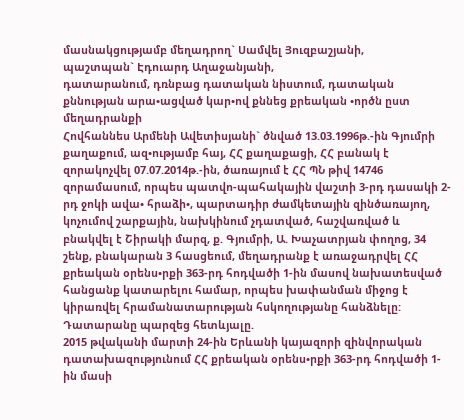մասնակցությամբ մեղադրող` Սամվել Յուզբաշյանի,
պաշտպան` Էդուարդ Աղաջանյանի,
դատարանում, դռնբաց դատական նիստում, դատական քննության արա•ացված կար•ով քննեց քրեական •ործն ըստ մեղադրանքի
Հովհաննես Արմենի Ավետիսյանի` ծնված 13.03.1996թ.-ին Գյումրի քաղաքում, ազ•ությամբ հայ, ՀՀ քաղաքացի, ՀՀ բանակ է զորակոչվել 07.07.2014թ.-ին, ծառայում է ՀՀ ՊՆ թիվ 14746 զորամասում, որպես պատվո-պահակային վաշտի 3-րդ դասակի 2-րդ ջոկի ավա• հրաձի•, պարտադիր ժամկետային զինծառայող, կոչումով շարքային, նախկինում չդատված, հաշվառված և բնակվել է Շիրակի մարզ, ք. Գյումրի, Ա. Խաչատրյան փողոց, 34 շենք, բնակարան 3 հասցեում, մեղադրանք է առաջադրվել ՀՀ քրեական օրենս•րքի 363-րդ հոդվածի 1-ին մասով նախատեսված հանցանք կատարելու համար, որպես խափանման միջոց է կիրառվել հրամանատարության հսկողությանը հանձնելը:
Դատարանը պարզեց հետևյալը.
2015 թվականի մարտի 24-ին Երևանի կայազորի զինվորական դատախազությունում ՀՀ քրեական օրենս•րքի 363-րդ հոդվածի 1-ին մասի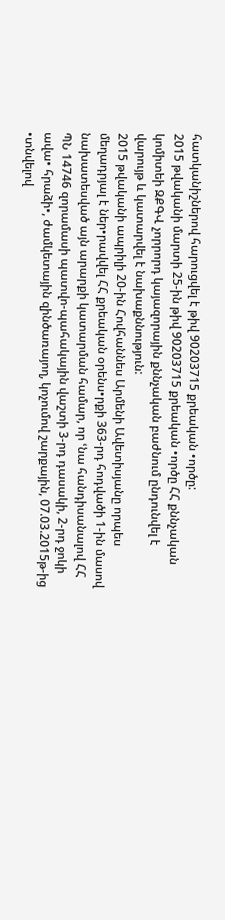հատկանիշներով հարուցվել է թիվ 90203715 քրեական •ործը:
2015 թվականի մարտի 25-ին թիվ 90203715 քրեական •ործը ՀՀ քննչական կոմիտեի ԶՔԳՎ չորրորդ կայազորային քննչական բաժնում ընդունվել է վարույթ և կատարվել է նախաքննություն:
2015 թվականի ապրիլի 20-ին Հովհաննես Արմենի Ավետիսյանը որպես մեղադրյալ է ներ•րավվել ՀՀ քրեական օրենս•րքի 363-րդ հոդվածի 1-ին մասով նախատեսված այն արարքի կատարման համար, որ ՙնա հանդիսանալով ՀՀ ՊՆ 14746 զորամասի պատվո-պահակային վաշտի 3-րդ դասակի, 2-րդ ջոկի ավա• հրաձի•, ժամկետային զինծառայող, կոչումով շարքային, 07.03.2015թ-ից •տնվելով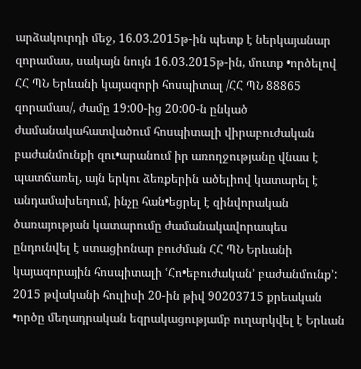արձակուրդի մեջ, 16.03.2015թ-ին պետք է ներկայանար զորամաս, սակայն նույն 16.03.2015թ-ին, մուտք •ործելով ՀՀ ՊՆ Երևանի կայազորի հոսպիտալ /ՀՀ ՊՆ 88865 զորամաս/, ժամը 19:00-ից 20:00-ն ընկած ժամանակահատվածում հոսպիտալի վիրաբուժական բաժանմունքի զու•արանում իր առողջությանը վնաս է պատճառել, այն երկու ձեռքերին ածելիով կատարել է անդամախեղում, ինչը հան•եցրել է զինվորական ծառայության կատարումը ժամանակավորապես ընդունվել է ստացիոնար բուժման ՀՀ ՊՆ Երևանի կայազորային հոսպիտալի ՙՀո•եբուժական՚ բաժանմունք՚:
2015 թվականի հուլիսի 20-ին թիվ 90203715 քրեական •ործը մեղադրական եզրակացությամբ ուղարկվել է Երևան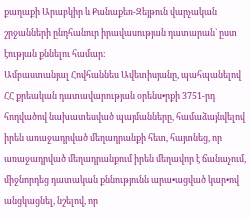քաղաքի Արաբկիր և Քանաքեռ-Զեյթուն վարչական շրջանների ընդհանուր իրավասության դատարան` ըստ էության քննելու համար:
Ամբաստանյալ Հովհաննես Ավետիսյանը, պահպանելով ՀՀ քրեական դատավարության օրենս•րքի 3751-րդ հոդվածով նախատեսված պայմանները, համաձայնվելով իրեն առաջադրված մեղադրանքի հետ, հայտնեց, որ առաջադրված մեղադրանքում իրեն մեղավոր է ճանաչում, միջնորդեց դատական քննությունն արա•ացված կար•ով անցկացնել, նշելով, որ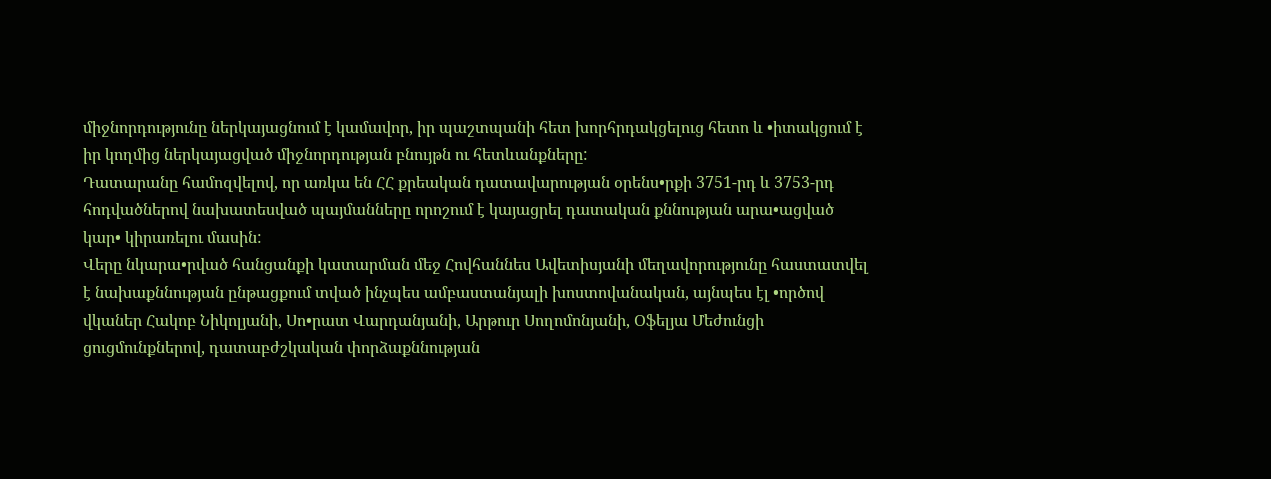միջնորդությունը ներկայացնում է կամավոր, իր պաշտպանի հետ խորհրդակցելուց հետո և •իտակցում է իր կողմից ներկայացված միջնորդության բնույթն ու հետևանքները:
Դատարանը համոզվելով, որ առկա են ՀՀ քրեական դատավարության օրենս•րքի 3751-րդ և 3753-րդ հոդվածներով նախատեսված պայմանները որոշում է կայացրել դատական քննության արա•ացված կար• կիրառելու մասին:
Վերը նկարա•րված հանցանքի կատարման մեջ Հովհաննես Ավետիսյանի մեղավորությունը հաստատվել է նախաքննության ընթացքում տված ինչպես ամբաստանյալի խոստովանական, այնպես էլ •ործով վկաներ Հակոբ Նիկոլյանի, Սո•րատ Վարդանյանի, Արթուր Սողոմոնյանի, Օֆելյա Մեժունցի ցուցմունքներով, դատաբժշկական փորձաքննության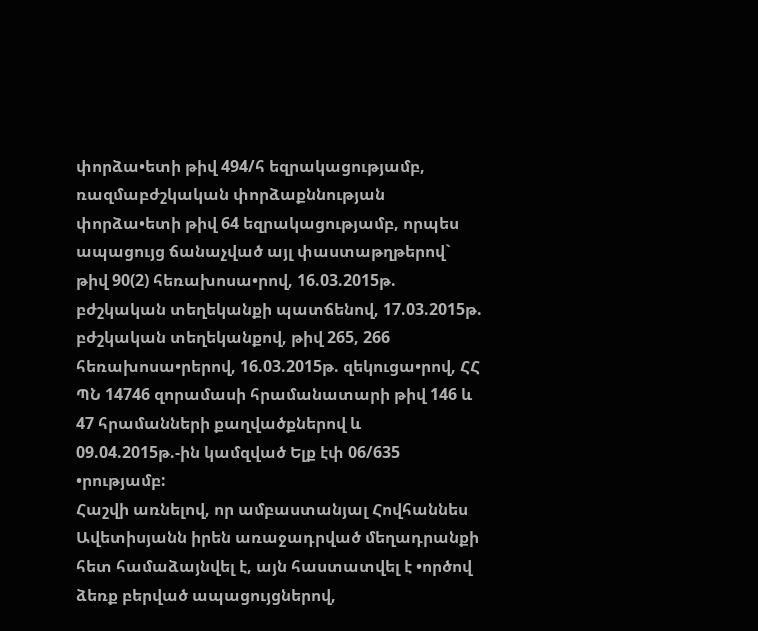փորձա•ետի թիվ 494/հ եզրակացությամբ, ռազմաբժշկական փորձաքննության փորձա•ետի թիվ 64 եզրակացությամբ, որպես ապացույց ճանաչված այլ փաստաթղթերով` թիվ 90(2) հեռախոսա•րով, 16.03.2015թ. բժշկական տեղեկանքի պատճենով, 17.03.2015թ. բժշկական տեղեկանքով, թիվ 265, 266 հեռախոսա•րերով, 16.03.2015թ. զեկուցա•րով, ՀՀ ՊՆ 14746 զորամասի հրամանատարի թիվ 146 և 47 հրամանների քաղվածքներով և 09.04.2015թ.-ին կամզված Ելք էփ 06/635 •րությամբ:
Հաշվի առնելով, որ ամբաստանյալ Հովհաննես Ավետիսյանն իրեն առաջադրված մեղադրանքի հետ համաձայնվել է, այն հաստատվել է •ործով ձեռք բերված ապացույցներով,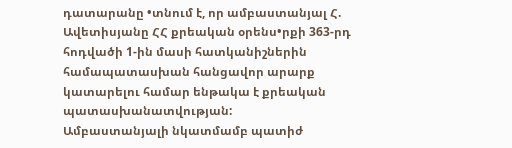դատարանը •տնում է, որ ամբաստանյալ Հ. Ավետիսյանը ՀՀ քրեական օրենս•րքի 363-րդ հոդվածի 1-ին մասի հատկանիշներին համապատասխան հանցավոր արարք կատարելու համար ենթակա է քրեական պատասխանատվության:
Ամբաստանյալի նկատմամբ պատիժ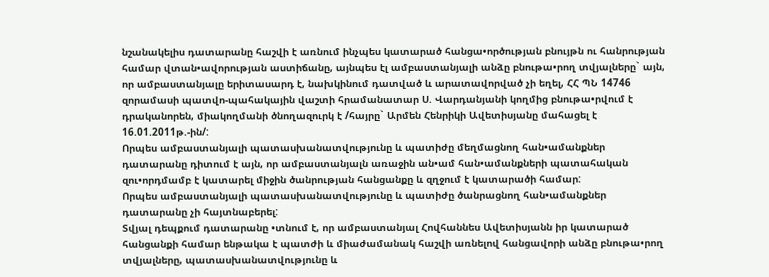նշանակելիս դատարանը հաշվի է առնում ինչպես կատարած հանցա•ործության բնույթն ու հանրության համար վտան•ավորության աստիճանը, այնպես էլ ամբաստանյալի անձը բնութա•րող տվյալները` այն, որ ամբաստանյալը երիտասարդ է, նախկինում դատված և արատավորված չի եղել, ՀՀ ՊՆ 14746 զորամասի պատվո-պահակային վաշտի հրամանատար Ս. Վարդանյանի կողմից բնութա•րվում է դրականորեն, միակողմանի ծնողազուրկ է /հայրը` Արմեն Հենրիկի Ավետիսյանը մահացել է 16.01.2011թ.-ին/:
Որպես ամբաստանյալի պատասխանատվությունը և պատիժը մեղմացնող հան•ամանքներ դատարանը դիտում է այն, որ ամբաստանյալն առաջին ան•ամ հան•ամանքների պատահական զու•որդմամբ է կատարել միջին ծանրության հանցանքը և զղջում է կատարածի համար:
Որպես ամբաստանյալի պատասխանատվությունը և պատիժը ծանրացնող հան•ամանքներ դատարանը չի հայտնաբերել:
Տվյալ դեպքում դատարանը •տնում է, որ ամբաստանյալ Հովհաննես Ավետիսյանն իր կատարած հանցանքի համար ենթակա է պատժի և միաժամանակ հաշվի առնելով հանցավորի անձը բնութա•րող տվյալները, պատասխանատվությունը և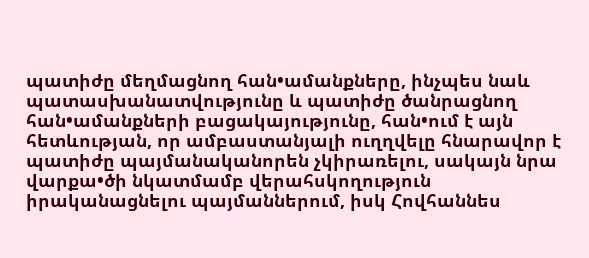պատիժը մեղմացնող հան•ամանքները, ինչպես նաև պատասխանատվությունը և պատիժը ծանրացնող հան•ամանքների բացակայությունը, հան•ում է այն հետևության, որ ամբաստանյալի ուղղվելը հնարավոր է պատիժը պայմանականորեն չկիրառելու, սակայն նրա վարքա•ծի նկատմամբ վերահսկողություն իրականացնելու պայմաններում, իսկ Հովհաննես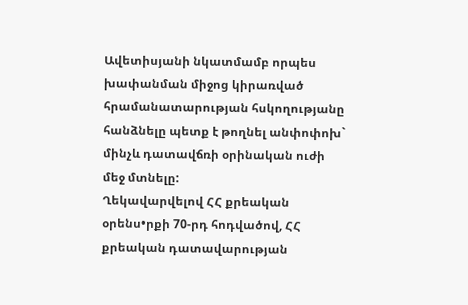Ավետիսյանի նկատմամբ որպես խափանման միջոց կիրառված հրամանատարության հսկողությանը հանձնելը պետք է թողնել անփոփոխ` մինչև դատավճռի օրինական ուժի մեջ մտնելը:
Ղեկավարվելով ՀՀ քրեական օրենս•րքի 70-րդ հոդվածով, ՀՀ քրեական դատավարության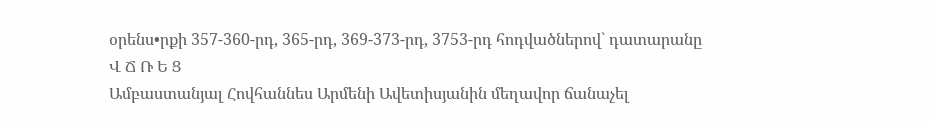օրենս•րքի 357-360-րդ, 365-րդ, 369-373-րդ, 3753-րդ հոդվածներով` դատարանը
Վ Ճ Ռ Ե Ց
Ամբաստանյալ Հովհաննես Արմենի Ավետիսյանին մեղավոր ճանաչել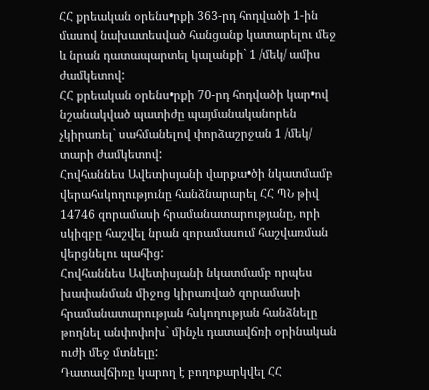ՀՀ քրեական օրենս•րքի 363-րդ հոդվածի 1-ին մասով նախատեսված հանցանք կատարելու մեջ և նրան դատապարտել կալանքի` 1 /մեկ/ ամիս ժամկետով:
ՀՀ քրեական օրենս•րքի 70-րդ հոդվածի կար•ով նշանակված պատիժը պայմանականորեն չկիրառել` սահմանելով փորձաշրջան 1 /մեկ/ տարի ժամկետով:
Հովհաննես Ավետիսյանի վարքա•ծի նկատմամբ վերահսկողությունը հանձնարարել ՀՀ ՊՆ թիվ 14746 զորամասի հրամանատարությանը, որի սկիզբը հաշվել նրան զորամասում հաշվառման վերցնելու պահից:
Հովհաննես Ավետիսյանի նկատմամբ որպես խափանման միջոց կիրառված զորամասի հրամանատարության հսկողության հանձնելը թողնել անփոփոխ` մինչև դատավճռի օրինական ուժի մեջ մտնելը:
Դատավճիռը կարող է բողոքարկվել ՀՀ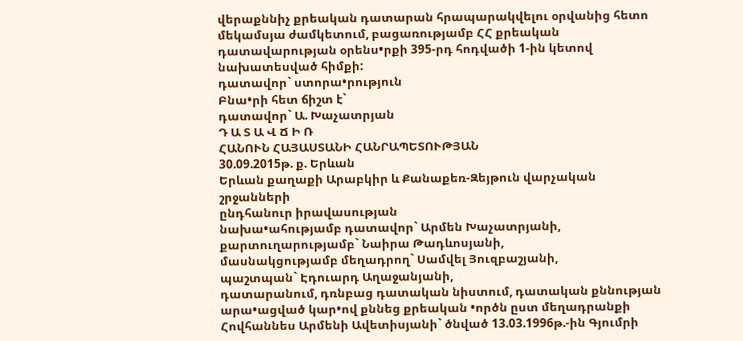վերաքննիչ քրեական դատարան հրապարակվելու օրվանից հետո մեկամսյա ժամկետում, բացառությամբ ՀՀ քրեական դատավարության օրենս•րքի 395-րդ հոդվածի 1-ին կետով նախատեսված հիմքի:
դատավոր` ստորա•րություն
Բնա•րի հետ ճիշտ է`
դատավոր` Ա. Խաչատրյան
Դ Ա Տ Ա Վ Ճ Ի Ռ
ՀԱՆՈՒՆ ՀԱՅԱՍՏԱՆԻ ՀԱՆՐԱՊԵՏՈՒԹՅԱՆ
30.09.2015թ. ք. Երևան
Երևան քաղաքի Արաբկիր և Քանաքեռ-Զեյթուն վարչական շրջանների
ընդհանուր իրավասության
նախա•ահությամբ դատավոր` Արմեն Խաչատրյանի,
քարտուղարությամբ` Նաիրա Թադևոսյանի,
մասնակցությամբ մեղադրող` Սամվել Յուզբաշյանի,
պաշտպան` Էդուարդ Աղաջանյանի,
դատարանում, դռնբաց դատական նիստում, դատական քննության արա•ացված կար•ով քննեց քրեական •ործն ըստ մեղադրանքի
Հովհաննես Արմենի Ավետիսյանի` ծնված 13.03.1996թ.-ին Գյումրի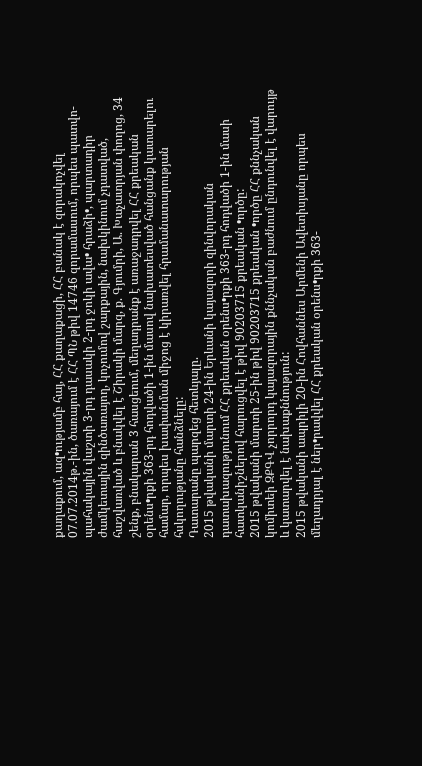քաղաքում, ազ•ությամբ հայ, ՀՀ քաղաքացի, ՀՀ բանակ է զորակոչվել 07.07.2014թ.-ին, ծառայում է ՀՀ ՊՆ թիվ 14746 զորամասում, որպես պատվո-պահակային վաշտի 3-րդ դասակի 2-րդ ջոկի ավա• հրաձի•, պարտադիր ժամկետային զինծառայող, կոչումով շարքային, նախկինում չդատված, հաշվառված և բնակվել է Շիրակի մարզ, ք. Գյումրի, Ա. Խաչատրյան փողոց, 34 շենք, բնակարան 3 հասցեում, մեղադրանք է առաջադրվել ՀՀ քրեական օրենս•րքի 363-րդ հոդվածի 1-ին մասով նախատեսված հանցանք կատարելու համար, որպես խափանման միջոց է կիրառվել հրամանատարության հսկողությանը հանձնելը:
Դատարանը պարզեց հետևյալը.
2015 թվականի մարտի 24-ին Երևանի կայազորի զինվորական դատախազությունում ՀՀ քրեական օրենս•րքի 363-րդ հոդվածի 1-ին մասի հատկանիշներով հարուցվել է թիվ 90203715 քրեական •ործը:
2015 թվականի մարտի 25-ին թիվ 90203715 քրեական •ործը ՀՀ քննչական կոմիտեի ԶՔԳՎ չորրորդ կայազորային քննչական բաժնում ընդունվել է վարույթ և կատարվել է նախաքննություն:
2015 թվականի ապրիլի 20-ին Հովհաննես Արմենի Ավետիսյանը որպես մեղադրյալ է ներ•րավվել ՀՀ քրեական օրենս•րքի 363-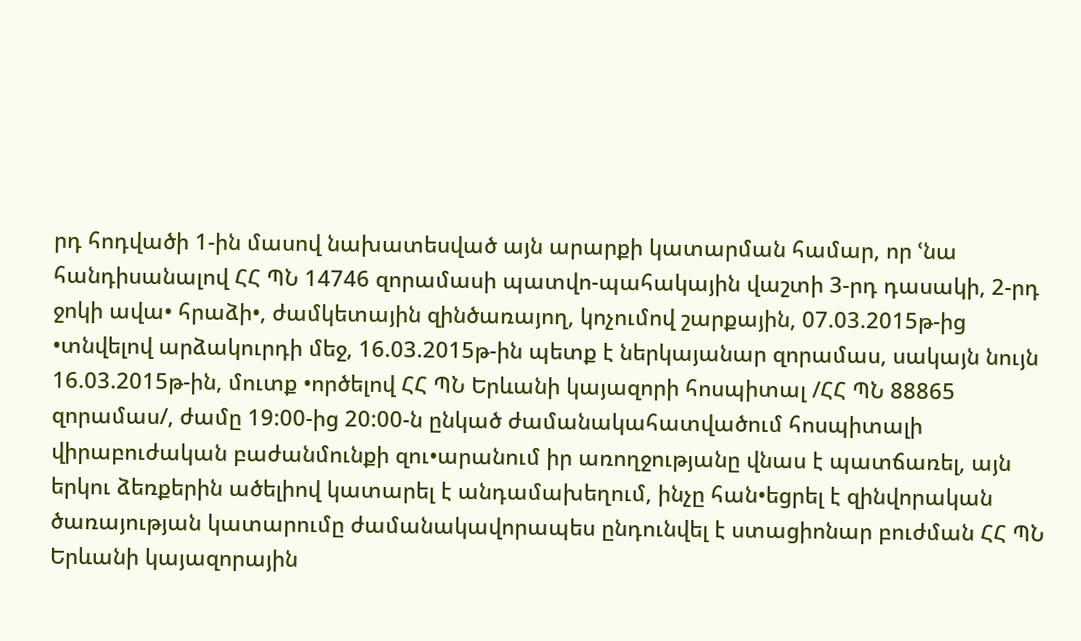րդ հոդվածի 1-ին մասով նախատեսված այն արարքի կատարման համար, որ ՙնա հանդիսանալով ՀՀ ՊՆ 14746 զորամասի պատվո-պահակային վաշտի 3-րդ դասակի, 2-րդ ջոկի ավա• հրաձի•, ժամկետային զինծառայող, կոչումով շարքային, 07.03.2015թ-ից •տնվելով արձակուրդի մեջ, 16.03.2015թ-ին պետք է ներկայանար զորամաս, սակայն նույն 16.03.2015թ-ին, մուտք •ործելով ՀՀ ՊՆ Երևանի կայազորի հոսպիտալ /ՀՀ ՊՆ 88865 զորամաս/, ժամը 19:00-ից 20:00-ն ընկած ժամանակահատվածում հոսպիտալի վիրաբուժական բաժանմունքի զու•արանում իր առողջությանը վնաս է պատճառել, այն երկու ձեռքերին ածելիով կատարել է անդամախեղում, ինչը հան•եցրել է զինվորական ծառայության կատարումը ժամանակավորապես ընդունվել է ստացիոնար բուժման ՀՀ ՊՆ Երևանի կայազորային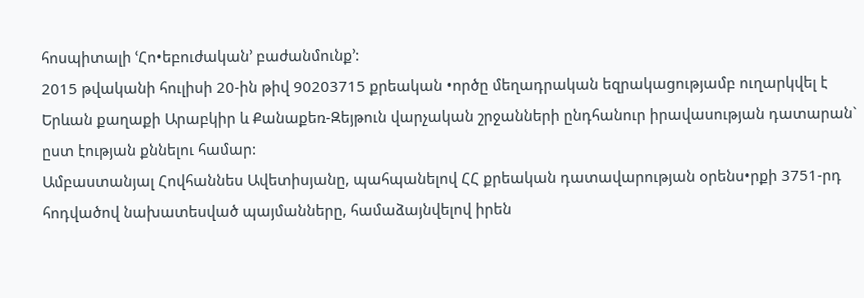հոսպիտալի ՙՀո•եբուժական՚ բաժանմունք՚:
2015 թվականի հուլիսի 20-ին թիվ 90203715 քրեական •ործը մեղադրական եզրակացությամբ ուղարկվել է Երևան քաղաքի Արաբկիր և Քանաքեռ-Զեյթուն վարչական շրջանների ընդհանուր իրավասության դատարան` ըստ էության քննելու համար:
Ամբաստանյալ Հովհաննես Ավետիսյանը, պահպանելով ՀՀ քրեական դատավարության օրենս•րքի 3751-րդ հոդվածով նախատեսված պայմանները, համաձայնվելով իրեն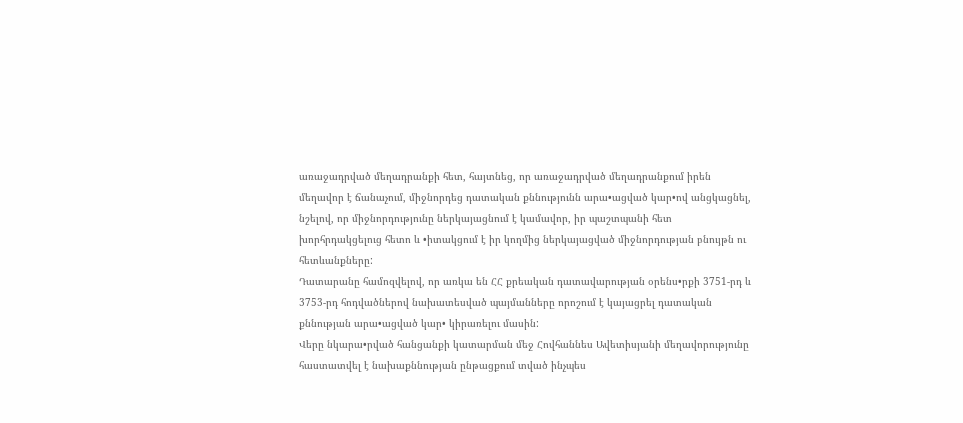առաջադրված մեղադրանքի հետ, հայտնեց, որ առաջադրված մեղադրանքում իրեն մեղավոր է ճանաչում, միջնորդեց դատական քննությունն արա•ացված կար•ով անցկացնել, նշելով, որ միջնորդությունը ներկայացնում է կամավոր, իր պաշտպանի հետ խորհրդակցելուց հետո և •իտակցում է իր կողմից ներկայացված միջնորդության բնույթն ու հետևանքները:
Դատարանը համոզվելով, որ առկա են ՀՀ քրեական դատավարության օրենս•րքի 3751-րդ և 3753-րդ հոդվածներով նախատեսված պայմանները որոշում է կայացրել դատական քննության արա•ացված կար• կիրառելու մասին:
Վերը նկարա•րված հանցանքի կատարման մեջ Հովհաննես Ավետիսյանի մեղավորությունը հաստատվել է նախաքննության ընթացքում տված ինչպես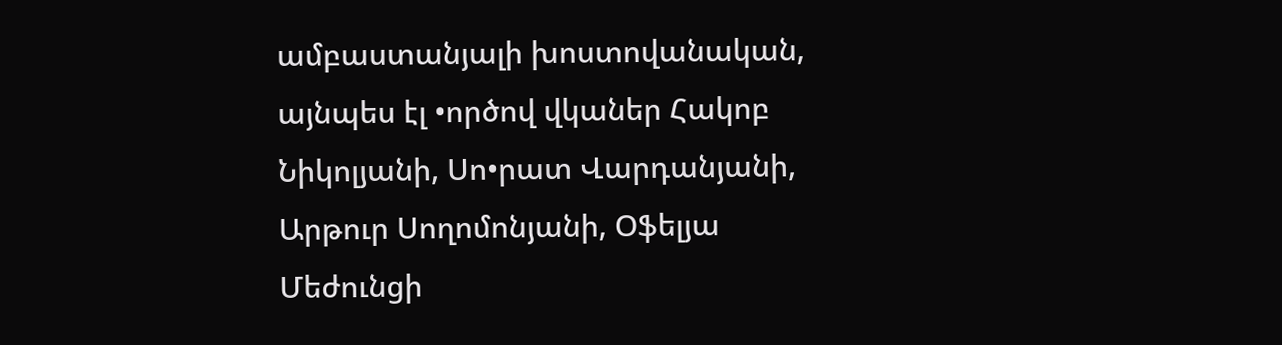ամբաստանյալի խոստովանական, այնպես էլ •ործով վկաներ Հակոբ Նիկոլյանի, Սո•րատ Վարդանյանի, Արթուր Սողոմոնյանի, Օֆելյա Մեժունցի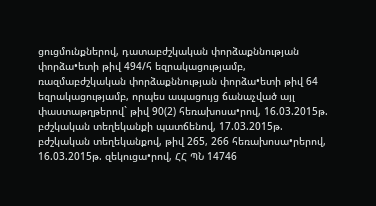ցուցմունքներով, դատաբժշկական փորձաքննության փորձա•ետի թիվ 494/հ եզրակացությամբ, ռազմաբժշկական փորձաքննության փորձա•ետի թիվ 64 եզրակացությամբ, որպես ապացույց ճանաչված այլ փաստաթղթերով` թիվ 90(2) հեռախոսա•րով, 16.03.2015թ. բժշկական տեղեկանքի պատճենով, 17.03.2015թ. բժշկական տեղեկանքով, թիվ 265, 266 հեռախոսա•րերով, 16.03.2015թ. զեկուցա•րով, ՀՀ ՊՆ 14746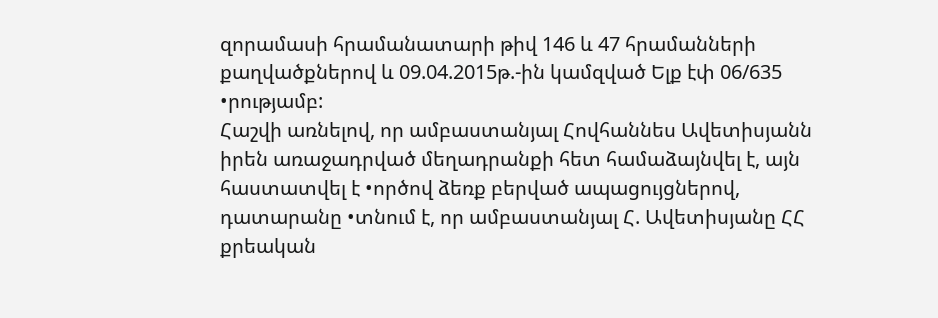զորամասի հրամանատարի թիվ 146 և 47 հրամանների քաղվածքներով և 09.04.2015թ.-ին կամզված Ելք էփ 06/635 •րությամբ:
Հաշվի առնելով, որ ամբաստանյալ Հովհաննես Ավետիսյանն իրեն առաջադրված մեղադրանքի հետ համաձայնվել է, այն հաստատվել է •ործով ձեռք բերված ապացույցներով, դատարանը •տնում է, որ ամբաստանյալ Հ. Ավետիսյանը ՀՀ քրեական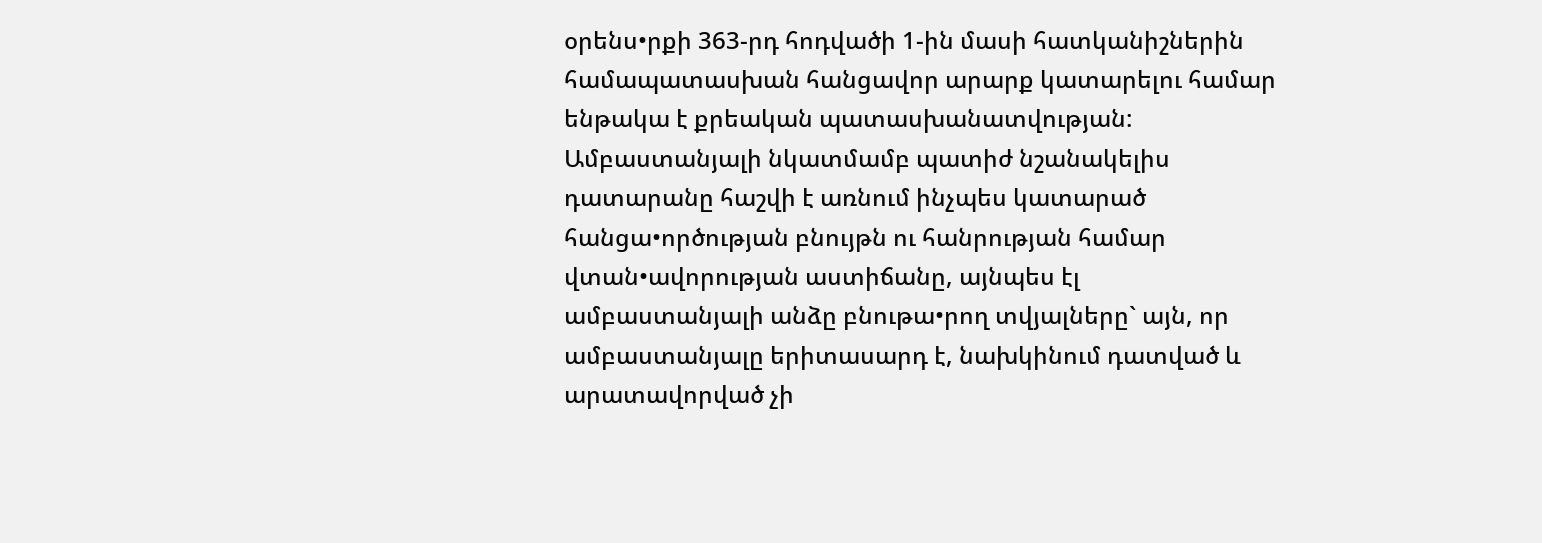օրենս•րքի 363-րդ հոդվածի 1-ին մասի հատկանիշներին համապատասխան հանցավոր արարք կատարելու համար ենթակա է քրեական պատասխանատվության:
Ամբաստանյալի նկատմամբ պատիժ նշանակելիս դատարանը հաշվի է առնում ինչպես կատարած հանցա•ործության բնույթն ու հանրության համար վտան•ավորության աստիճանը, այնպես էլ ամբաստանյալի անձը բնութա•րող տվյալները` այն, որ ամբաստանյալը երիտասարդ է, նախկինում դատված և արատավորված չի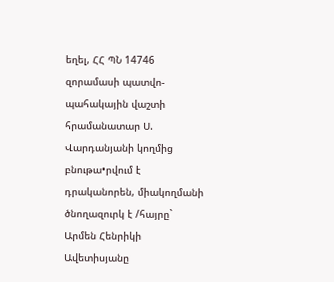եղել, ՀՀ ՊՆ 14746 զորամասի պատվո-պահակային վաշտի հրամանատար Ս. Վարդանյանի կողմից բնութա•րվում է դրականորեն, միակողմանի ծնողազուրկ է /հայրը` Արմեն Հենրիկի Ավետիսյանը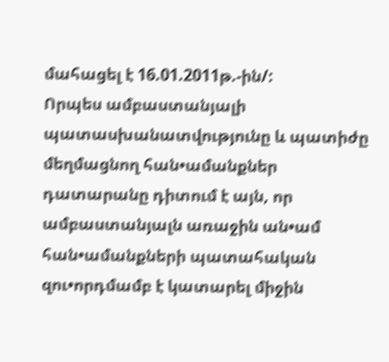մահացել է 16.01.2011թ.-ին/:
Որպես ամբաստանյալի պատասխանատվությունը և պատիժը մեղմացնող հան•ամանքներ դատարանը դիտում է այն, որ ամբաստանյալն առաջին ան•ամ հան•ամանքների պատահական զու•որդմամբ է կատարել միջին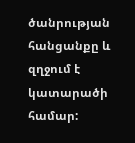ծանրության հանցանքը և զղջում է կատարածի համար: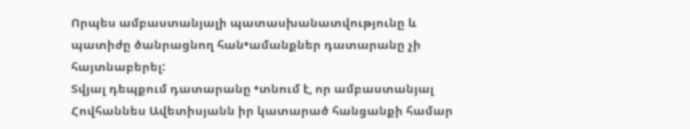Որպես ամբաստանյալի պատասխանատվությունը և պատիժը ծանրացնող հան•ամանքներ դատարանը չի հայտնաբերել:
Տվյալ դեպքում դատարանը •տնում է, որ ամբաստանյալ Հովհաննես Ավետիսյանն իր կատարած հանցանքի համար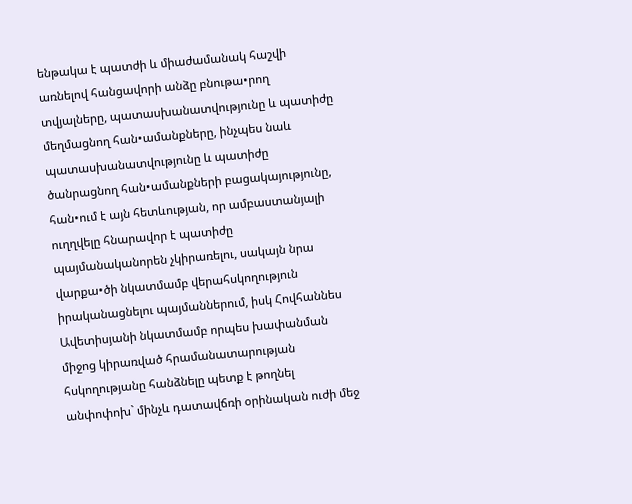ենթակա է պատժի և միաժամանակ հաշվի առնելով հանցավորի անձը բնութա•րող տվյալները, պատասխանատվությունը և պատիժը մեղմացնող հան•ամանքները, ինչպես նաև պատասխանատվությունը և պատիժը ծանրացնող հան•ամանքների բացակայությունը, հան•ում է այն հետևության, որ ամբաստանյալի ուղղվելը հնարավոր է պատիժը պայմանականորեն չկիրառելու, սակայն նրա վարքա•ծի նկատմամբ վերահսկողություն իրականացնելու պայմաններում, իսկ Հովհաննես Ավետիսյանի նկատմամբ որպես խափանման միջոց կիրառված հրամանատարության հսկողությանը հանձնելը պետք է թողնել անփոփոխ` մինչև դատավճռի օրինական ուժի մեջ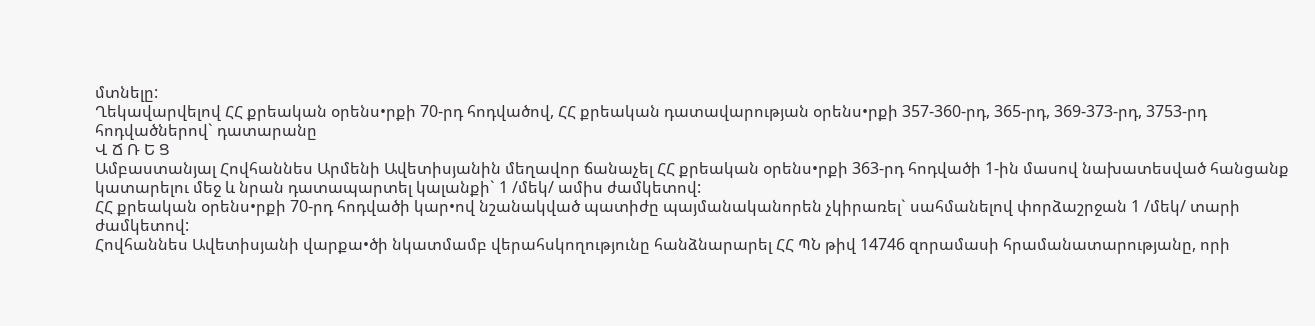մտնելը:
Ղեկավարվելով ՀՀ քրեական օրենս•րքի 70-րդ հոդվածով, ՀՀ քրեական դատավարության օրենս•րքի 357-360-րդ, 365-րդ, 369-373-րդ, 3753-րդ հոդվածներով` դատարանը
Վ Ճ Ռ Ե Ց
Ամբաստանյալ Հովհաննես Արմենի Ավետիսյանին մեղավոր ճանաչել ՀՀ քրեական օրենս•րքի 363-րդ հոդվածի 1-ին մասով նախատեսված հանցանք կատարելու մեջ և նրան դատապարտել կալանքի` 1 /մեկ/ ամիս ժամկետով:
ՀՀ քրեական օրենս•րքի 70-րդ հոդվածի կար•ով նշանակված պատիժը պայմանականորեն չկիրառել` սահմանելով փորձաշրջան 1 /մեկ/ տարի ժամկետով:
Հովհաննես Ավետիսյանի վարքա•ծի նկատմամբ վերահսկողությունը հանձնարարել ՀՀ ՊՆ թիվ 14746 զորամասի հրամանատարությանը, որի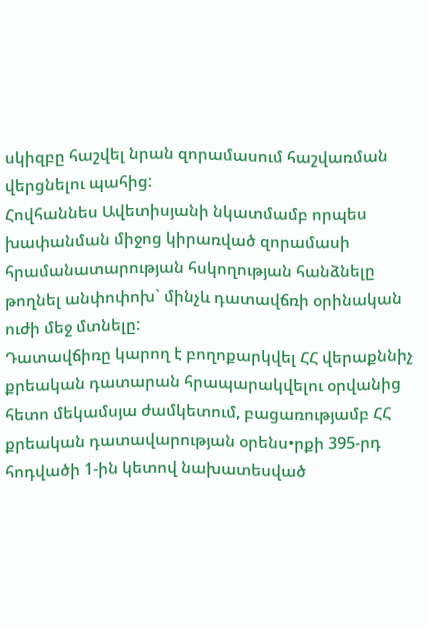սկիզբը հաշվել նրան զորամասում հաշվառման վերցնելու պահից:
Հովհաննես Ավետիսյանի նկատմամբ որպես խափանման միջոց կիրառված զորամասի հրամանատարության հսկողության հանձնելը թողնել անփոփոխ` մինչև դատավճռի օրինական ուժի մեջ մտնելը:
Դատավճիռը կարող է բողոքարկվել ՀՀ վերաքննիչ քրեական դատարան հրապարակվելու օրվանից հետո մեկամսյա ժամկետում, բացառությամբ ՀՀ քրեական դատավարության օրենս•րքի 395-րդ հոդվածի 1-ին կետով նախատեսված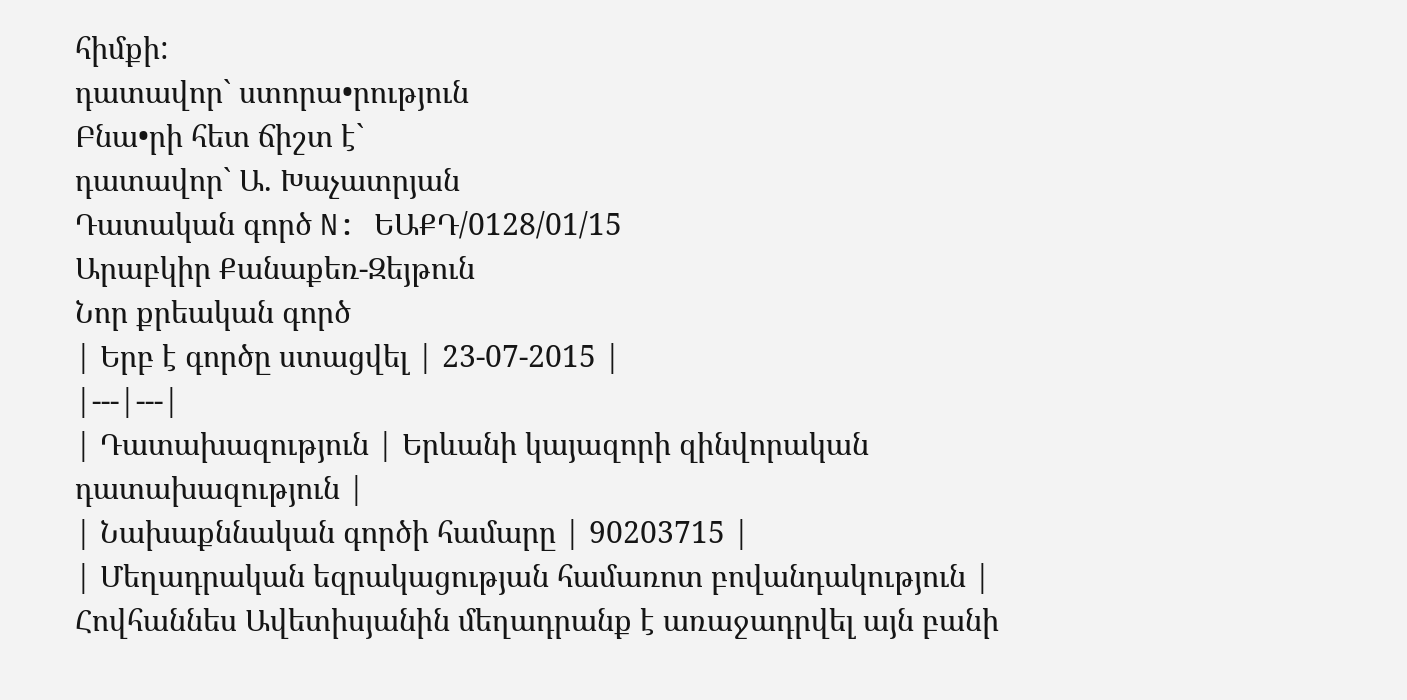հիմքի:
դատավոր` ստորա•րություն
Բնա•րի հետ ճիշտ է`
դատավոր` Ա. Խաչատրյան
Դատական գործ N: ԵԱՔԴ/0128/01/15
Արաբկիր Քանաքեռ-Զեյթուն
Նոր քրեական գործ
| Երբ է գործը ստացվել | 23-07-2015 |
|---|---|
| Դատախազություն | Երևանի կայազորի զինվորական դատախազություն |
| Նախաքննական գործի համարը | 90203715 |
| Մեղադրական եզրակացության համառոտ բովանդակություն | Հովհաննես Ավետիսյանին մեղադրանք է առաջադրվել այն բանի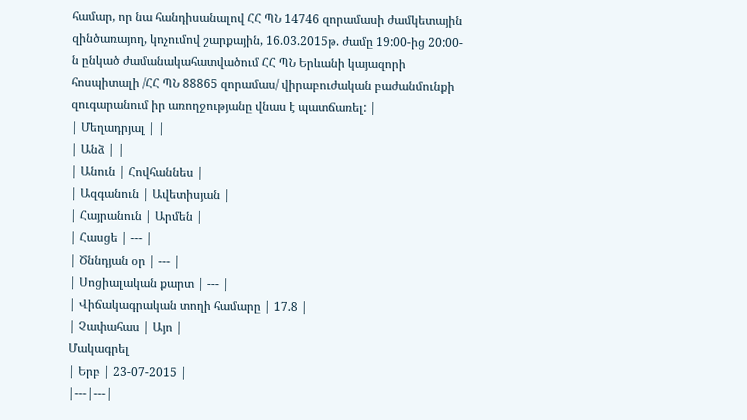համար, որ նա հանդիսանալով ՀՀ ՊՆ 14746 զորամասի ժամկետային զինծառայող, կոչումով շարքային, 16.03.2015թ. ժամը 19:00-ից 20:00-ն ընկած ժամանակահատվածում ՀՀ ՊՆ Երևանի կայազորի հոսպիտալի /ՀՀ ՊՆ 88865 զորամաս/ վիրաբուժական բաժանմունքի զուգարանում իր առողջությանը վնաս է պատճառել: |
| Մեղադրյալ | |
| Անձ | |
| Անուն | Հովհաննես |
| Ազգանուն | Ավետիսյան |
| Հայրանուն | Արմեն |
| Հասցե | --- |
| Ծննդյան օր | --- |
| Սոցիալական քարտ | --- |
| Վիճակագրական տողի համարը | 17.8 |
| Չափահաս | Այո |
Մակագրել
| Երբ | 23-07-2015 |
|---|---|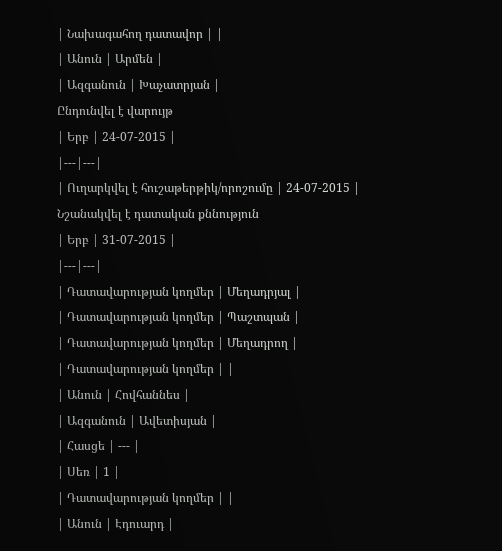| Նախագահող դատավոր | |
| Անուն | Արմեն |
| Ազգանուն | Խաչատրյան |
Ընդունվել է վարույթ
| Երբ | 24-07-2015 |
|---|---|
| Ուղարկվել է հուշաթերթիկ/որոշումը | 24-07-2015 |
Նշանակվել է դատական քննություն
| Երբ | 31-07-2015 |
|---|---|
| Դատավարության կողմեր | Մեղադրյալ |
| Դատավարության կողմեր | Պաշտպան |
| Դատավարության կողմեր | Մեղադրող |
| Դատավարության կողմեր | |
| Անուն | Հովհաննես |
| Ազգանուն | Ավետիսյան |
| Հասցե | --- |
| Սեռ | 1 |
| Դատավարության կողմեր | |
| Անուն | Էդուարդ |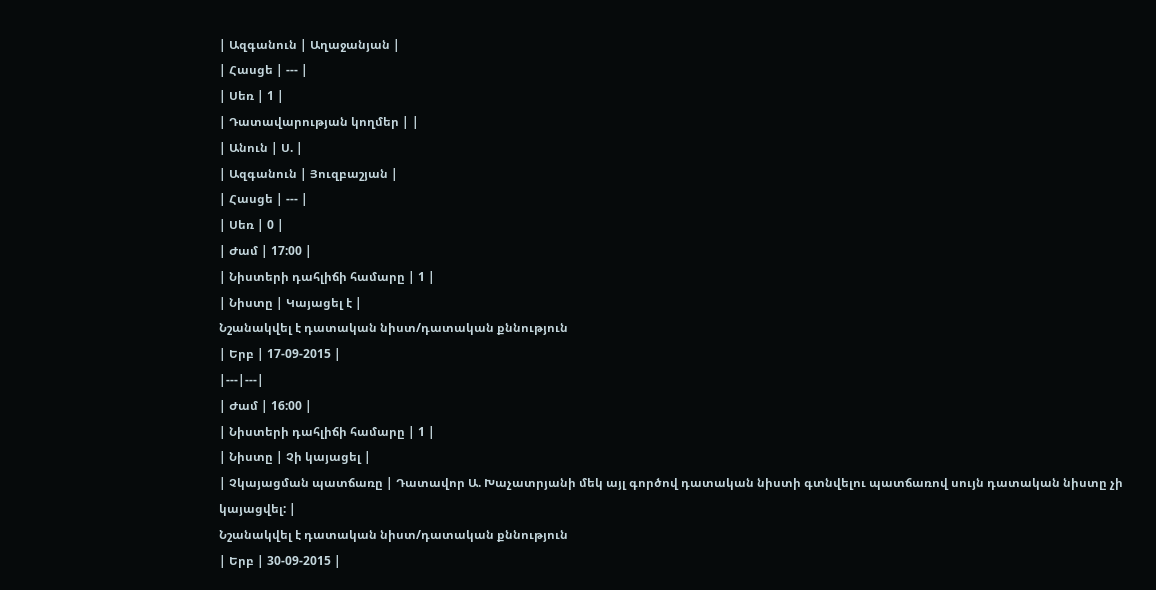| Ազգանուն | Աղաջանյան |
| Հասցե | --- |
| Սեռ | 1 |
| Դատավարության կողմեր | |
| Անուն | Ս. |
| Ազգանուն | Յուզբաշյան |
| Հասցե | --- |
| Սեռ | 0 |
| Ժամ | 17:00 |
| Նիստերի դահլիճի համարը | 1 |
| Նիստը | Կայացել է |
Նշանակվել է դատական նիստ/դատական քննություն
| Երբ | 17-09-2015 |
|---|---|
| Ժամ | 16:00 |
| Նիստերի դահլիճի համարը | 1 |
| Նիստը | Չի կայացել |
| Չկայացման պատճառը | Դատավոր Ա. Խաչատրյանի մեկ այլ գործով դատական նիստի գտնվելու պատճառով սույն դատական նիստը չի կայացվել: |
Նշանակվել է դատական նիստ/դատական քննություն
| Երբ | 30-09-2015 |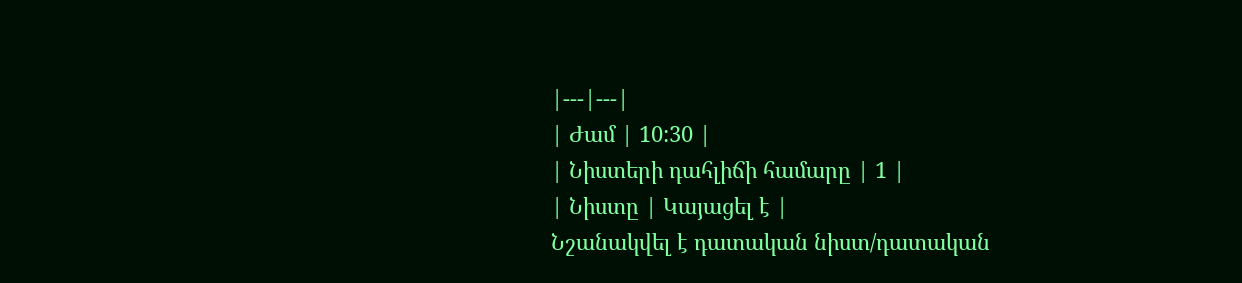|---|---|
| Ժամ | 10:30 |
| Նիստերի դահլիճի համարը | 1 |
| Նիստը | Կայացել է |
Նշանակվել է դատական նիստ/դատական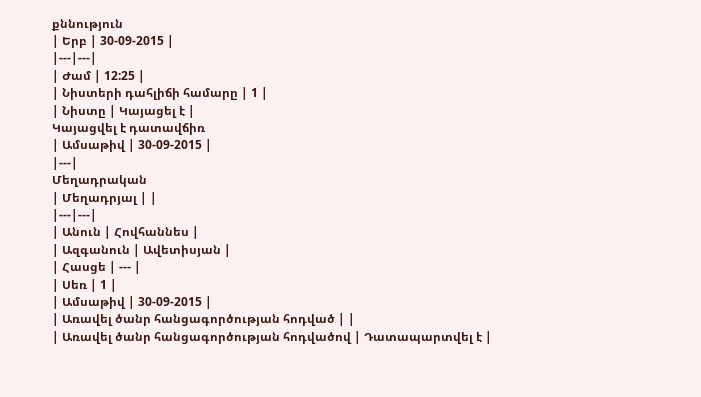քննություն
| Երբ | 30-09-2015 |
|---|---|
| Ժամ | 12:25 |
| Նիստերի դահլիճի համարը | 1 |
| Նիստը | Կայացել է |
Կայացվել է դատավճիռ
| Ամսաթիվ | 30-09-2015 |
|---|
Մեղադրական
| Մեղադրյալ | |
|---|---|
| Անուն | Հովհաննես |
| Ազգանուն | Ավետիսյան |
| Հասցե | --- |
| Սեռ | 1 |
| Ամսաթիվ | 30-09-2015 |
| Առավել ծանր հանցագործության հոդված | |
| Առավել ծանր հանցագործության հոդվածով | Դատապարտվել է |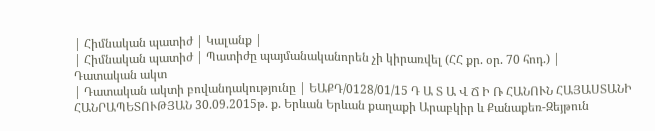| Հիմնական պատիժ | Կալանք |
| Հիմնական պատիժ | Պատիժը պայմանականորեն չի կիրառվել (ՀՀ քր. օր. 70 հոդ.) |
Դատական ակտ
| Դատական ակտի բովանդակությունը | ԵԱՔԴ/0128/01/15 Դ Ա Տ Ա Վ Ճ Ի Ռ ՀԱՆՈՒՆ ՀԱՅԱՍՏԱՆԻ ՀԱՆՐԱՊԵՏՈՒԹՅԱՆ 30.09.2015թ. ք. Երևան Երևան քաղաքի Արաբկիր և Քանաքեռ-Զեյթուն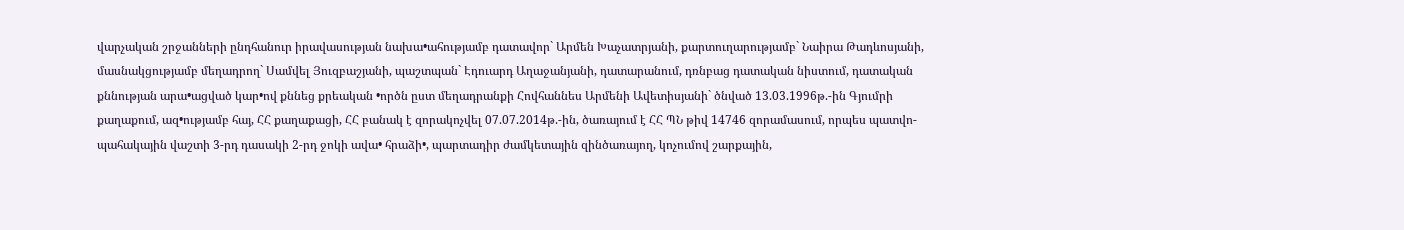վարչական շրջանների ընդհանուր իրավասության նախա•ահությամբ դատավոր` Արմեն Խաչատրյանի, քարտուղարությամբ` Նաիրա Թադևոսյանի, մասնակցությամբ մեղադրող` Սամվել Յուզբաշյանի, պաշտպան` Էդուարդ Աղաջանյանի, դատարանում, դռնբաց դատական նիստում, դատական քննության արա•ացված կար•ով քննեց քրեական •ործն ըստ մեղադրանքի Հովհաննես Արմենի Ավետիսյանի` ծնված 13.03.1996թ.-ին Գյումրի քաղաքում, ազ•ությամբ հայ, ՀՀ քաղաքացի, ՀՀ բանակ է զորակոչվել 07.07.2014թ.-ին, ծառայում է ՀՀ ՊՆ թիվ 14746 զորամասում, որպես պատվո-պահակային վաշտի 3-րդ դասակի 2-րդ ջոկի ավա• հրաձի•, պարտադիր ժամկետային զինծառայող, կոչումով շարքային,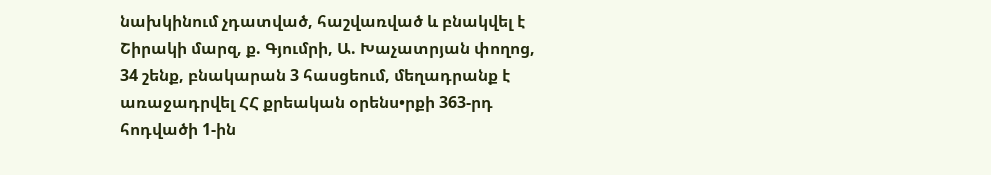նախկինում չդատված, հաշվառված և բնակվել է Շիրակի մարզ, ք. Գյումրի, Ա. Խաչատրյան փողոց, 34 շենք, բնակարան 3 հասցեում, մեղադրանք է առաջադրվել ՀՀ քրեական օրենս•րքի 363-րդ հոդվածի 1-ին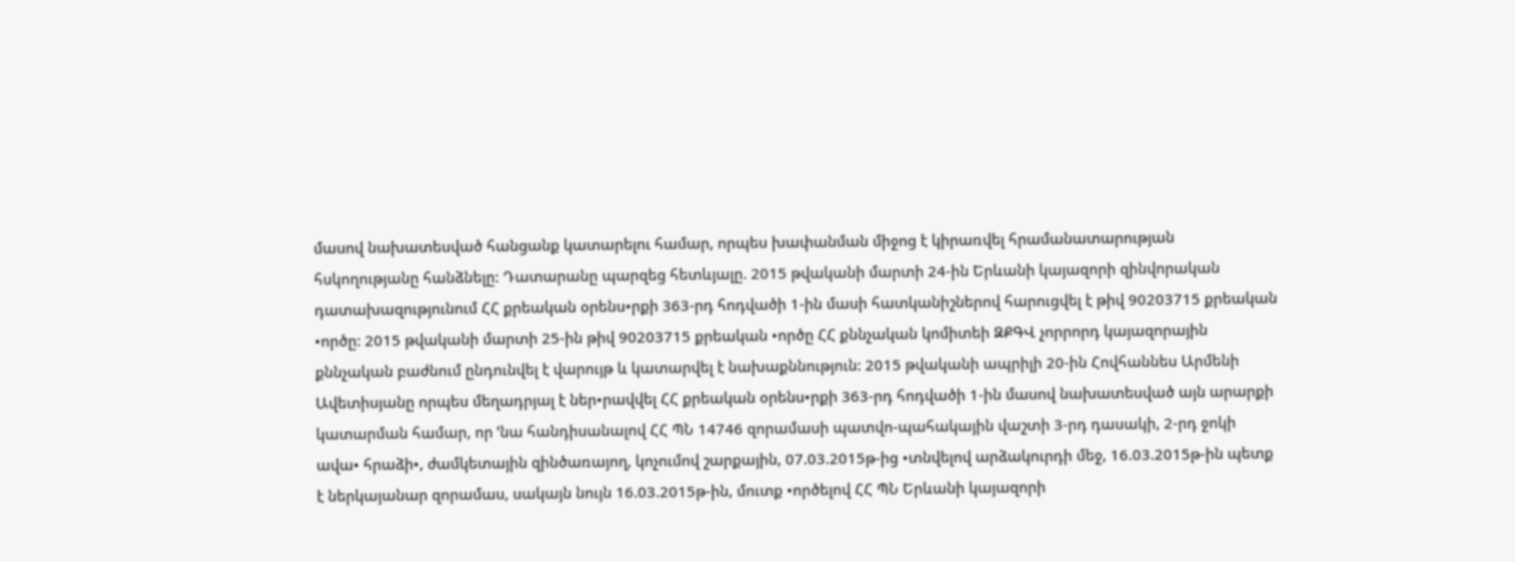մասով նախատեսված հանցանք կատարելու համար, որպես խափանման միջոց է կիրառվել հրամանատարության հսկողությանը հանձնելը: Դատարանը պարզեց հետևյալը. 2015 թվականի մարտի 24-ին Երևանի կայազորի զինվորական դատախազությունում ՀՀ քրեական օրենս•րքի 363-րդ հոդվածի 1-ին մասի հատկանիշներով հարուցվել է թիվ 90203715 քրեական •ործը: 2015 թվականի մարտի 25-ին թիվ 90203715 քրեական •ործը ՀՀ քննչական կոմիտեի ԶՔԳՎ չորրորդ կայազորային քննչական բաժնում ընդունվել է վարույթ և կատարվել է նախաքննություն: 2015 թվականի ապրիլի 20-ին Հովհաննես Արմենի Ավետիսյանը որպես մեղադրյալ է ներ•րավվել ՀՀ քրեական օրենս•րքի 363-րդ հոդվածի 1-ին մասով նախատեսված այն արարքի կատարման համար, որ ՙնա հանդիսանալով ՀՀ ՊՆ 14746 զորամասի պատվո-պահակային վաշտի 3-րդ դասակի, 2-րդ ջոկի ավա• հրաձի•, ժամկետային զինծառայող, կոչումով շարքային, 07.03.2015թ-ից •տնվելով արձակուրդի մեջ, 16.03.2015թ-ին պետք է ներկայանար զորամաս, սակայն նույն 16.03.2015թ-ին, մուտք •ործելով ՀՀ ՊՆ Երևանի կայազորի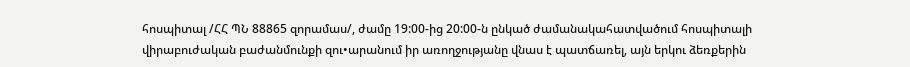հոսպիտալ /ՀՀ ՊՆ 88865 զորամաս/, ժամը 19:00-ից 20:00-ն ընկած ժամանակահատվածում հոսպիտալի վիրաբուժական բաժանմունքի զու•արանում իր առողջությանը վնաս է պատճառել, այն երկու ձեռքերին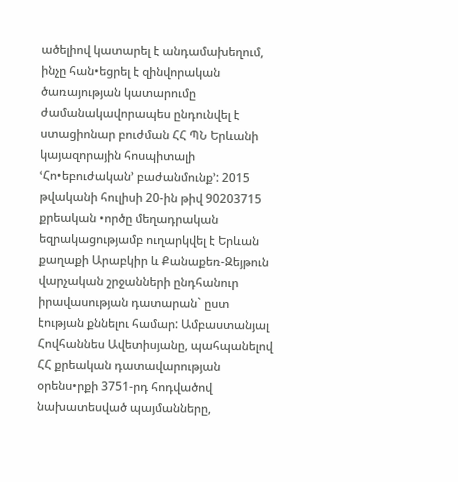ածելիով կատարել է անդամախեղում, ինչը հան•եցրել է զինվորական ծառայության կատարումը ժամանակավորապես ընդունվել է ստացիոնար բուժման ՀՀ ՊՆ Երևանի կայազորային հոսպիտալի ՙՀո•եբուժական՚ բաժանմունք՚: 2015 թվականի հուլիսի 20-ին թիվ 90203715 քրեական •ործը մեղադրական եզրակացությամբ ուղարկվել է Երևան քաղաքի Արաբկիր և Քանաքեռ-Զեյթուն վարչական շրջանների ընդհանուր իրավասության դատարան` ըստ էության քննելու համար: Ամբաստանյալ Հովհաննես Ավետիսյանը, պահպանելով ՀՀ քրեական դատավարության օրենս•րքի 3751-րդ հոդվածով նախատեսված պայմանները,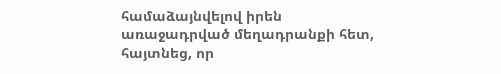համաձայնվելով իրեն առաջադրված մեղադրանքի հետ, հայտնեց, որ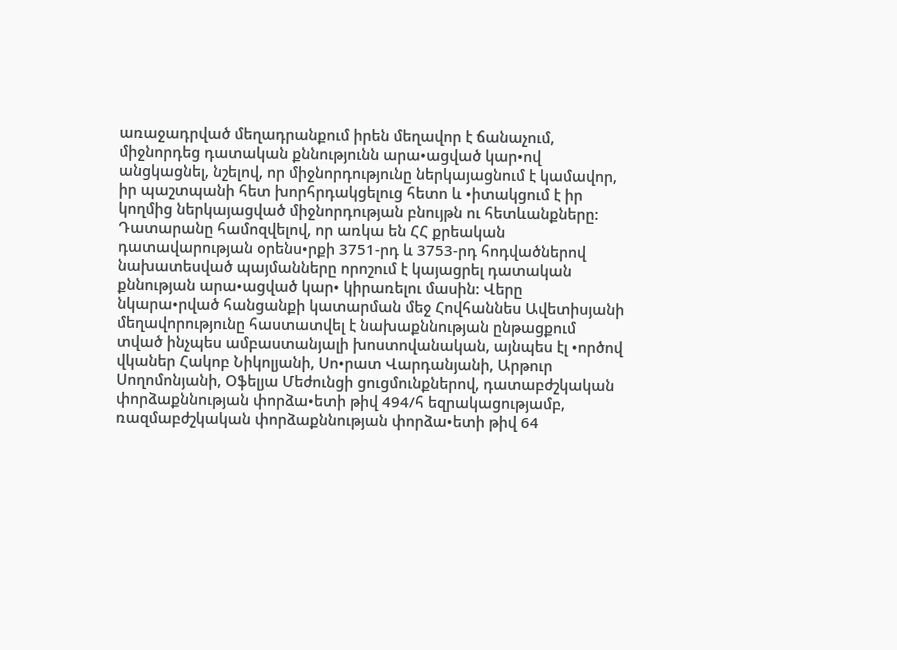առաջադրված մեղադրանքում իրեն մեղավոր է ճանաչում, միջնորդեց դատական քննությունն արա•ացված կար•ով անցկացնել, նշելով, որ միջնորդությունը ներկայացնում է կամավոր, իր պաշտպանի հետ խորհրդակցելուց հետո և •իտակցում է իր կողմից ներկայացված միջնորդության բնույթն ու հետևանքները: Դատարանը համոզվելով, որ առկա են ՀՀ քրեական դատավարության օրենս•րքի 3751-րդ և 3753-րդ հոդվածներով նախատեսված պայմանները որոշում է կայացրել դատական քննության արա•ացված կար• կիրառելու մասին: Վերը նկարա•րված հանցանքի կատարման մեջ Հովհաննես Ավետիսյանի մեղավորությունը հաստատվել է նախաքննության ընթացքում տված ինչպես ամբաստանյալի խոստովանական, այնպես էլ •ործով վկաներ Հակոբ Նիկոլյանի, Սո•րատ Վարդանյանի, Արթուր Սողոմոնյանի, Օֆելյա Մեժունցի ցուցմունքներով, դատաբժշկական փորձաքննության փորձա•ետի թիվ 494/հ եզրակացությամբ, ռազմաբժշկական փորձաքննության փորձա•ետի թիվ 64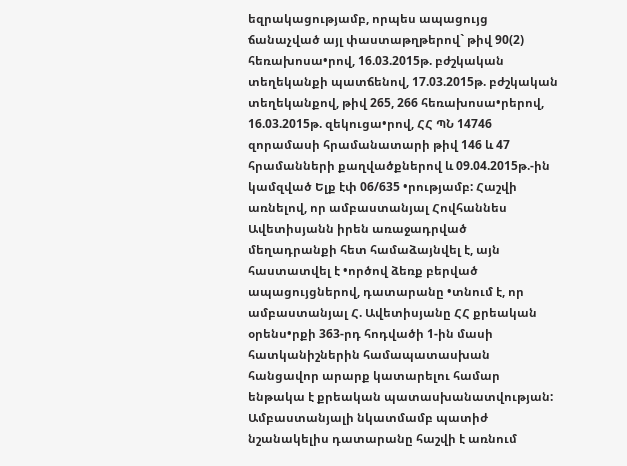եզրակացությամբ, որպես ապացույց ճանաչված այլ փաստաթղթերով` թիվ 90(2) հեռախոսա•րով, 16.03.2015թ. բժշկական տեղեկանքի պատճենով, 17.03.2015թ. բժշկական տեղեկանքով, թիվ 265, 266 հեռախոսա•րերով, 16.03.2015թ. զեկուցա•րով, ՀՀ ՊՆ 14746 զորամասի հրամանատարի թիվ 146 և 47 հրամանների քաղվածքներով և 09.04.2015թ.-ին կամզված Ելք էփ 06/635 •րությամբ: Հաշվի առնելով, որ ամբաստանյալ Հովհաննես Ավետիսյանն իրեն առաջադրված մեղադրանքի հետ համաձայնվել է, այն հաստատվել է •ործով ձեռք բերված ապացույցներով, դատարանը •տնում է, որ ամբաստանյալ Հ. Ավետիսյանը ՀՀ քրեական օրենս•րքի 363-րդ հոդվածի 1-ին մասի հատկանիշներին համապատասխան հանցավոր արարք կատարելու համար ենթակա է քրեական պատասխանատվության: Ամբաստանյալի նկատմամբ պատիժ նշանակելիս դատարանը հաշվի է առնում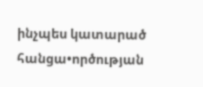ինչպես կատարած հանցա•ործության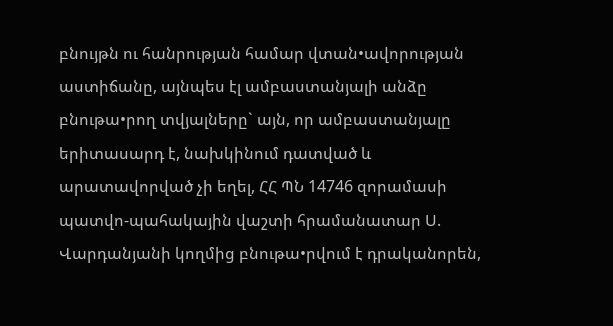բնույթն ու հանրության համար վտան•ավորության աստիճանը, այնպես էլ ամբաստանյալի անձը բնութա•րող տվյալները` այն, որ ամբաստանյալը երիտասարդ է, նախկինում դատված և արատավորված չի եղել, ՀՀ ՊՆ 14746 զորամասի պատվո-պահակային վաշտի հրամանատար Ս. Վարդանյանի կողմից բնութա•րվում է դրականորեն,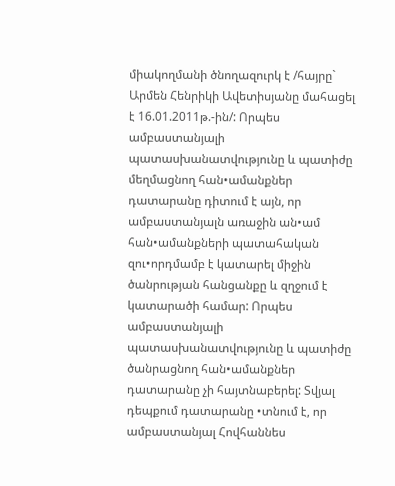միակողմանի ծնողազուրկ է /հայրը` Արմեն Հենրիկի Ավետիսյանը մահացել է 16.01.2011թ.-ին/: Որպես ամբաստանյալի պատասխանատվությունը և պատիժը մեղմացնող հան•ամանքներ դատարանը դիտում է այն, որ ամբաստանյալն առաջին ան•ամ հան•ամանքների պատահական զու•որդմամբ է կատարել միջին ծանրության հանցանքը և զղջում է կատարածի համար: Որպես ամբաստանյալի պատասխանատվությունը և պատիժը ծանրացնող հան•ամանքներ դատարանը չի հայտնաբերել: Տվյալ դեպքում դատարանը •տնում է, որ ամբաստանյալ Հովհաննես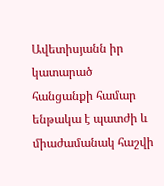Ավետիսյանն իր կատարած հանցանքի համար ենթակա է պատժի և միաժամանակ հաշվի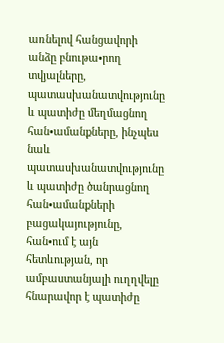առնելով հանցավորի անձը բնութա•րող տվյալները, պատասխանատվությունը և պատիժը մեղմացնող հան•ամանքները, ինչպես նաև պատասխանատվությունը և պատիժը ծանրացնող հան•ամանքների բացակայությունը, հան•ում է այն հետևության, որ ամբաստանյալի ուղղվելը հնարավոր է պատիժը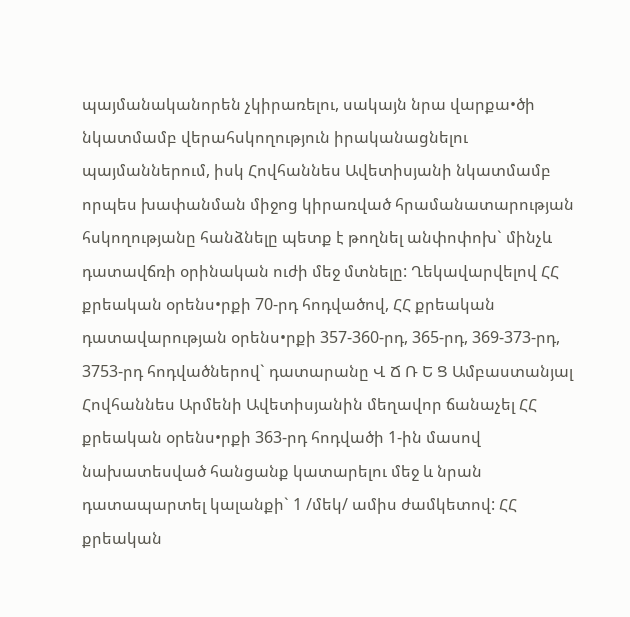պայմանականորեն չկիրառելու, սակայն նրա վարքա•ծի նկատմամբ վերահսկողություն իրականացնելու պայմաններում, իսկ Հովհաննես Ավետիսյանի նկատմամբ որպես խափանման միջոց կիրառված հրամանատարության հսկողությանը հանձնելը պետք է թողնել անփոփոխ` մինչև դատավճռի օրինական ուժի մեջ մտնելը: Ղեկավարվելով ՀՀ քրեական օրենս•րքի 70-րդ հոդվածով, ՀՀ քրեական դատավարության օրենս•րքի 357-360-րդ, 365-րդ, 369-373-րդ, 3753-րդ հոդվածներով` դատարանը Վ Ճ Ռ Ե Ց Ամբաստանյալ Հովհաննես Արմենի Ավետիսյանին մեղավոր ճանաչել ՀՀ քրեական օրենս•րքի 363-րդ հոդվածի 1-ին մասով նախատեսված հանցանք կատարելու մեջ և նրան դատապարտել կալանքի` 1 /մեկ/ ամիս ժամկետով: ՀՀ քրեական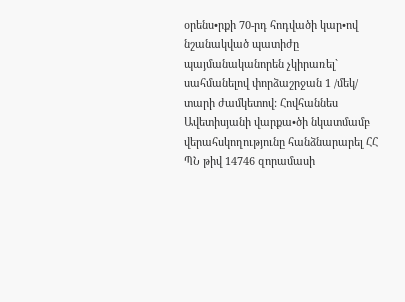օրենս•րքի 70-րդ հոդվածի կար•ով նշանակված պատիժը պայմանականորեն չկիրառել` սահմանելով փորձաշրջան 1 /մեկ/ տարի ժամկետով: Հովհաննես Ավետիսյանի վարքա•ծի նկատմամբ վերահսկողությունը հանձնարարել ՀՀ ՊՆ թիվ 14746 զորամասի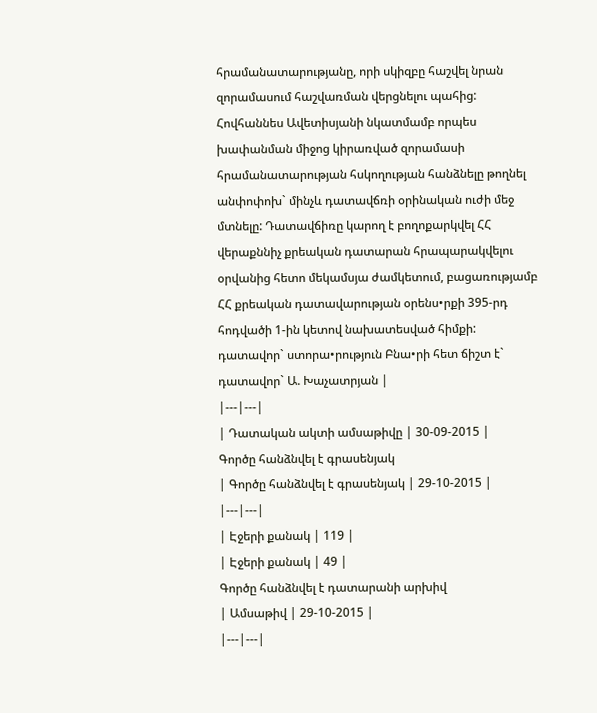հրամանատարությանը, որի սկիզբը հաշվել նրան զորամասում հաշվառման վերցնելու պահից: Հովհաննես Ավետիսյանի նկատմամբ որպես խափանման միջոց կիրառված զորամասի հրամանատարության հսկողության հանձնելը թողնել անփոփոխ` մինչև դատավճռի օրինական ուժի մեջ մտնելը: Դատավճիռը կարող է բողոքարկվել ՀՀ վերաքննիչ քրեական դատարան հրապարակվելու օրվանից հետո մեկամսյա ժամկետում, բացառությամբ ՀՀ քրեական դատավարության օրենս•րքի 395-րդ հոդվածի 1-ին կետով նախատեսված հիմքի: դատավոր` ստորա•րություն Բնա•րի հետ ճիշտ է` դատավոր` Ա. Խաչատրյան |
|---|---|
| Դատական ակտի ամսաթիվը | 30-09-2015 |
Գործը հանձնվել է գրասենյակ
| Գործը հանձնվել է գրասենյակ | 29-10-2015 |
|---|---|
| Էջերի քանակ | 119 |
| Էջերի քանակ | 49 |
Գործը հանձնվել է դատարանի արխիվ
| Ամսաթիվ | 29-10-2015 |
|---|---|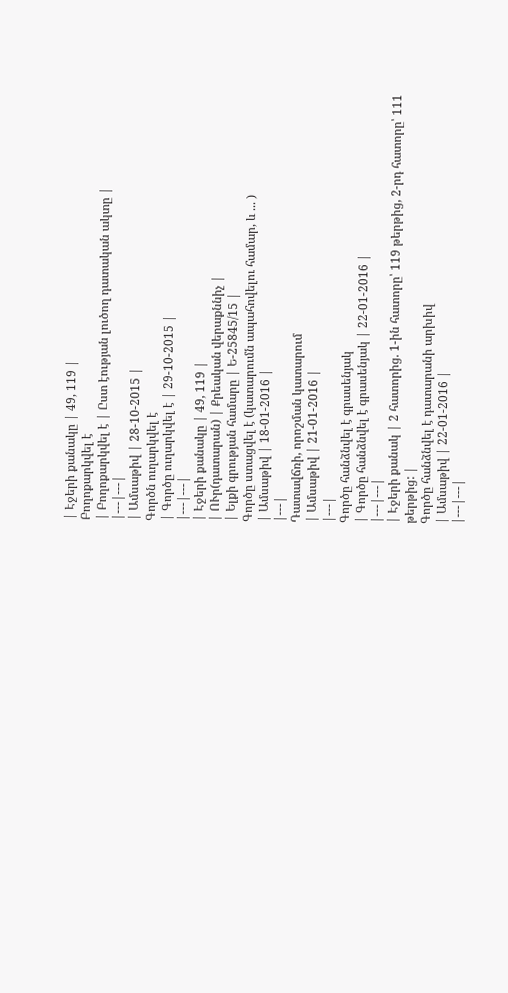| Էջերի քանակը | 49, 119 |
Բողոքարկվել է
| Բողոքարկվել է | Ըստ էության լուծող դատական ակտը |
|---|---|
| Ամսաթիվ | 28-10-2015 |
Գործն ուղարկվել է
| Գործը ուղարկվել է | 29-10-2015 |
|---|---|
| Էջերի քանակը | 49, 119 |
| ՈՒր(դատարան) | Քրեական վերաքննիչ |
| Ելքի գրության համարը | Ե-25845/15 |
Գործը ստացվել է (կատարումն ապահովելու համար, և ... )
| Ամսաթիվ | 18-01-2016 |
|---|
Դատավճռի, որոշման կատարում
| Ամսաթիվ | 21-01-2016 |
|---|
Գործը հանձնվել է գրասենյակ
| Գործը հանձնվել է գրասենյակ | 22-01-2016 |
|---|---|
| Էջերի քանակ | 2 հատորից. 1-ին հատորը՝ 119 թերթից, 2-րդ հատորը՝ 111 թերթից: |
Գործը հանձնվել է դատարանի արխիվ
| Ամսաթիվ | 22-01-2016 |
|---|---|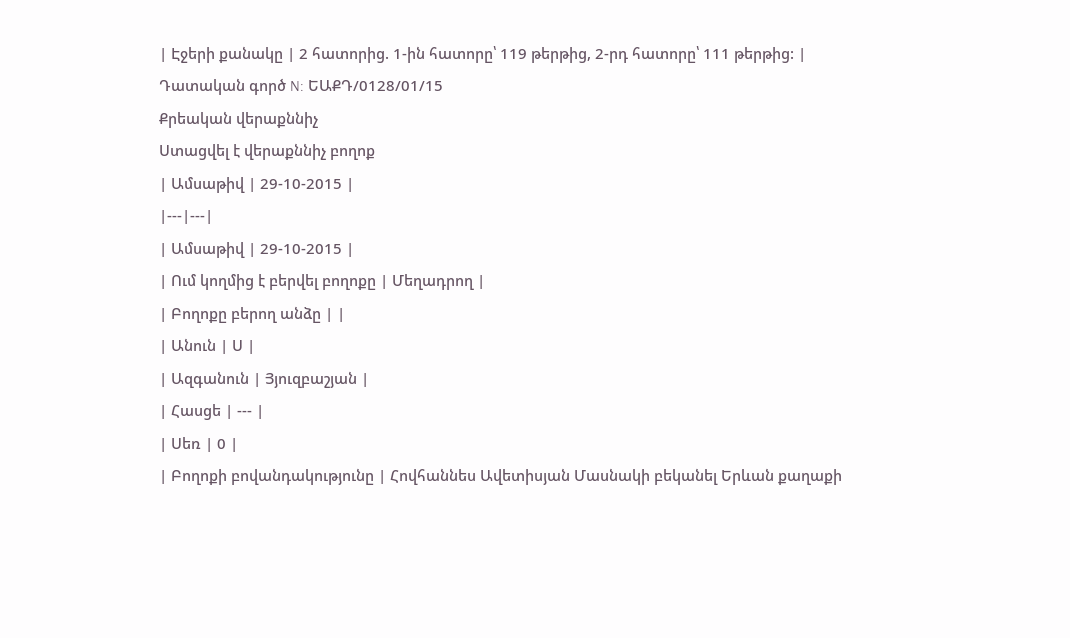| Էջերի քանակը | 2 հատորից. 1-ին հատորը՝ 119 թերթից, 2-րդ հատորը՝ 111 թերթից: |
Դատական գործ N: ԵԱՔԴ/0128/01/15
Քրեական վերաքննիչ
Ստացվել է վերաքննիչ բողոք
| Ամսաթիվ | 29-10-2015 |
|---|---|
| Ամսաթիվ | 29-10-2015 |
| Ում կողմից է բերվել բողոքը | Մեղադրող |
| Բողոքը բերող անձը | |
| Անուն | Ս |
| Ազգանուն | Յյուզբաշյան |
| Հասցե | --- |
| Սեռ | 0 |
| Բողոքի բովանդակությունը | Հովհաննես Ավետիսյան Մասնակի բեկանել Երևան քաղաքի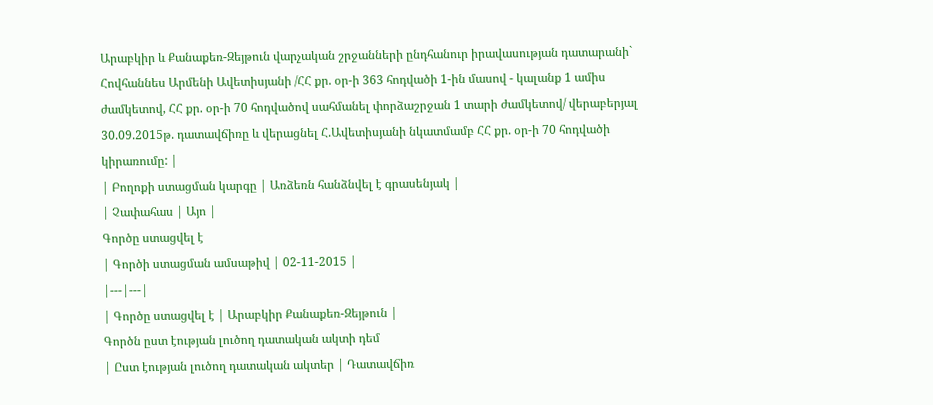Արաբկիր և Քանաքեռ-Զեյթուն վարչական շրջանների ընդհանուր իրավասության դատարանի` Հովհաննես Արմենի Ավետիսյանի /ՀՀ քր. օր-ի 363 հոդվածի 1-ին մասով - կալանք 1 ամիս ժամկետով, ՀՀ քր. օր-ի 70 հոդվածով սահմանել փորձաշրջան 1 տարի ժամկետով/ վերաբերյալ 30.09.2015թ. դատավճիռը և վերացնել Հ.Ավետիսյանի նկատմամբ ՀՀ քր. օր-ի 70 հոդվածի կիրառումը: |
| Բողոքի ստացման կարգը | Առձեռն հանձնվել է գրասենյակ |
| Չափահաս | Այո |
Գործը ստացվել է
| Գործի ստացման ամսաթիվ | 02-11-2015 |
|---|---|
| Գործը ստացվել է | Արաբկիր Քանաքեռ-Զեյթուն |
Գործն ըստ էության լուծող դատական ակտի դեմ
| Ըստ էության լուծող դատական ակտեր | Դատավճիռ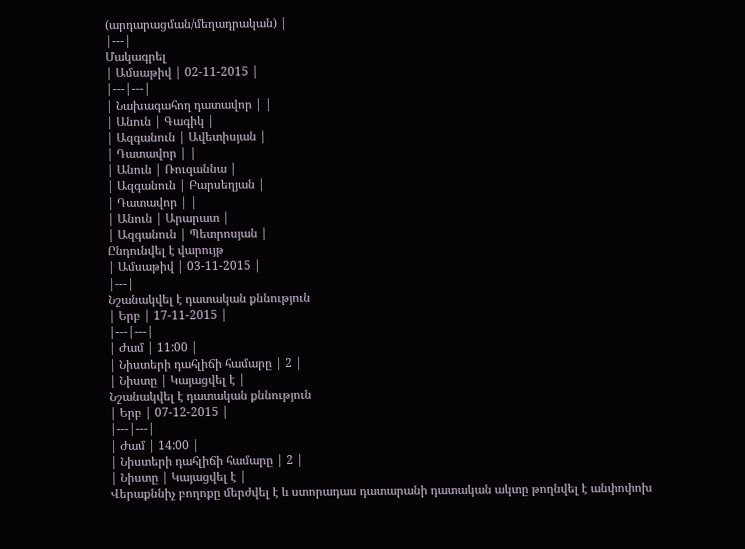(արդարացման/մեղադրական) |
|---|
Մակագրել
| Ամսաթիվ | 02-11-2015 |
|---|---|
| Նախագահող դատավոր | |
| Անուն | Գագիկ |
| Ազգանուն | Ավետիսյան |
| Դատավոր | |
| Անուն | Ռուզաննա |
| Ազգանուն | Բարսեղյան |
| Դատավոր | |
| Անուն | Արարատ |
| Ազգանուն | Պետրոսյան |
Ընդունվել է վարույթ
| Ամսաթիվ | 03-11-2015 |
|---|
Նշանակվել է դատական քննություն
| Երբ | 17-11-2015 |
|---|---|
| Ժամ | 11:00 |
| Նիստերի դահլիճի համարը | 2 |
| Նիստը | Կայացվել է |
Նշանակվել է դատական քննություն
| Երբ | 07-12-2015 |
|---|---|
| Ժամ | 14:00 |
| Նիստերի դահլիճի համարը | 2 |
| Նիստը | Կայացվել է |
Վերաքննիչ բողոքը մերժվել է և ստորադաս դատարանի դատական ակտը թողնվել է անփոփոխ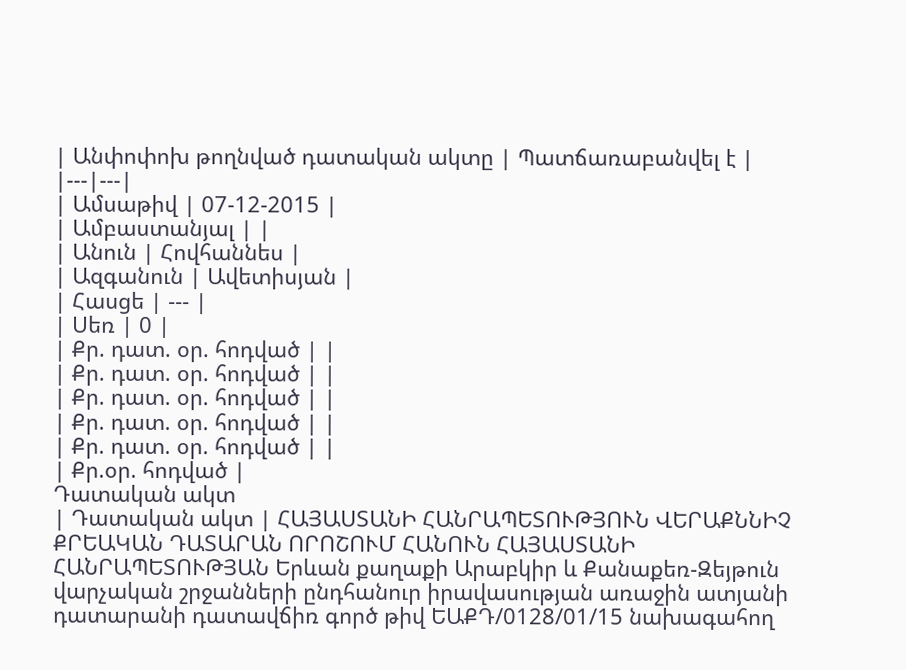| Անփոփոխ թողնված դատական ակտը | Պատճառաբանվել է |
|---|---|
| Ամսաթիվ | 07-12-2015 |
| Ամբաստանյալ | |
| Անուն | Հովհաննես |
| Ազգանուն | Ավետիսյան |
| Հասցե | --- |
| Սեռ | 0 |
| Քր. դատ. օր. հոդված | |
| Քր. դատ. օր. հոդված | |
| Քր. դատ. օր. հոդված | |
| Քր. դատ. օր. հոդված | |
| Քր. դատ. օր. հոդված | |
| Քր.օր. հոդված |
Դատական ակտ
| Դատական ակտ | ՀԱՅԱՍՏԱՆԻ ՀԱՆՐԱՊԵՏՈՒԹՅՈՒՆ ՎԵՐԱՔՆՆԻՉ ՔՐԵԱԿԱՆ ԴԱՏԱՐԱՆ ՈՐՈՇՈՒՄ ՀԱՆՈՒՆ ՀԱՅԱՍՏԱՆԻ ՀԱՆՐԱՊԵՏՈՒԹՅԱՆ Երևան քաղաքի Արաբկիր և Քանաքեռ-Զեյթուն վարչական շրջանների ընդհանուր իրավասության առաջին ատյանի դատարանի դատավճիռ գործ թիվ ԵԱՔԴ/0128/01/15 նախագահող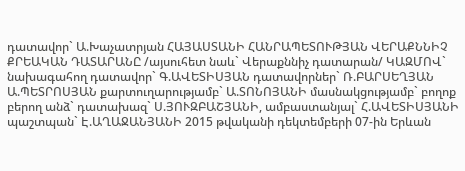դատավոր` Ա.Խաչատրյան ՀԱՅԱՍՏԱՆԻ ՀԱՆՐԱՊԵՏՈՒԹՅԱՆ ՎԵՐԱՔՆՆԻՉ ՔՐԵԱԿԱՆ ԴԱՏԱՐԱՆԸ /այսուհետ նաև` Վերաքննիչ դատարան/ ԿԱԶՄՈՎ` նախագահող դատավոր` Գ.ԱՎԵՏԻՍՅԱՆ դատավորներ` Ռ.ԲԱՐՍԵՂՅԱՆ Ա.ՊԵՏՐՈՍՅԱՆ քարտուղարությամբ` Ա.ՏՈՆՈՅԱՆԻ մասնակցությամբ` բողոք բերող անձ` դատախազ` Ս.ՅՈՒԶԲԱՇՅԱՆԻ, ամբաստանյալ` Հ.ԱՎԵՏԻՍՅԱՆԻ պաշտպան` Է.ԱՂԱՋԱՆՅԱՆԻ 2015 թվականի դեկտեմբերի 07-ին Երևան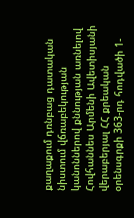քաղաքում դռնբաց դատական նիստում վճռաբեկության կանոններով քննության առնելով Հովհաննես Արմենի Ավետիսյանի վերաբերյալ ՀՀ քրեական օրենսգրքի 363-րդ հոդվածի 1-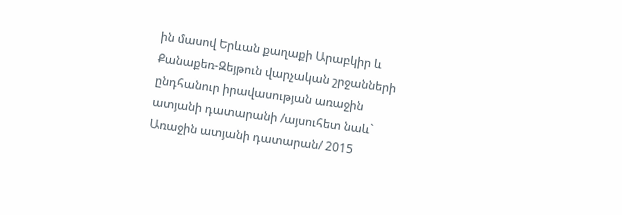ին մասով Երևան քաղաքի Արաբկիր և Քանաքեռ-Զեյթուն վարչական շրջանների ընդհանուր իրավասության առաջին ատյանի դատարանի /այսուհետ նաև` Առաջին ատյանի դատարան/ 2015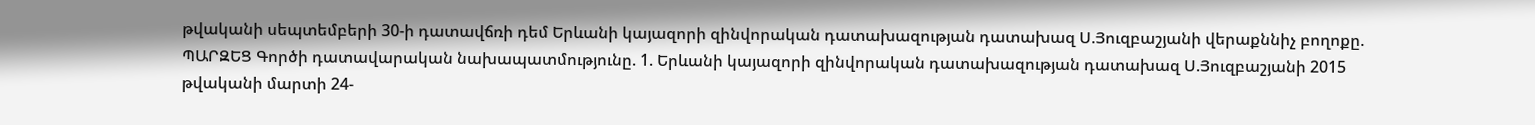թվականի սեպտեմբերի 30-ի դատավճռի դեմ Երևանի կայազորի զինվորական դատախազության դատախազ Ս.Յուզբաշյանի վերաքննիչ բողոքը. ՊԱՐԶԵՑ Գործի դատավարական նախապատմությունը. 1. Երևանի կայազորի զինվորական դատախազության դատախազ Ս.Յուզբաշյանի 2015 թվականի մարտի 24-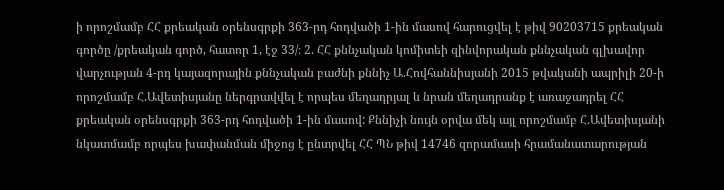ի որոշմամբ ՀՀ քրեական օրենսգրքի 363-րդ հոդվածի 1-ին մասով հարուցվել է թիվ 90203715 քրեական գործը /քրեական գործ, հատոր 1, էջ 33/։ 2. ՀՀ քննչական կոմիտեի զինվորական քննչական գլխավոր վարչության 4-րդ կայազորային քննչական բաժնի քննիչ Ա.Հովհաննիսյանի 2015 թվականի ապրիլի 20-ի որոշմամբ Հ.Ավետիսյանը ներգրավվել է որպես մեղադրյալ և նրան մեղադրանք է առաջադրել ՀՀ քրեական օրենսգրքի 363-րդ հոդվածի 1-ին մասով: Քննիչի նույն օրվա մեկ այլ որոշմամբ Հ.Ավետիսյանի նկատմամբ որպես խափանման միջոց է ընտրվել ՀՀ ՊՆ թիվ 14746 զորամասի հրամանատարության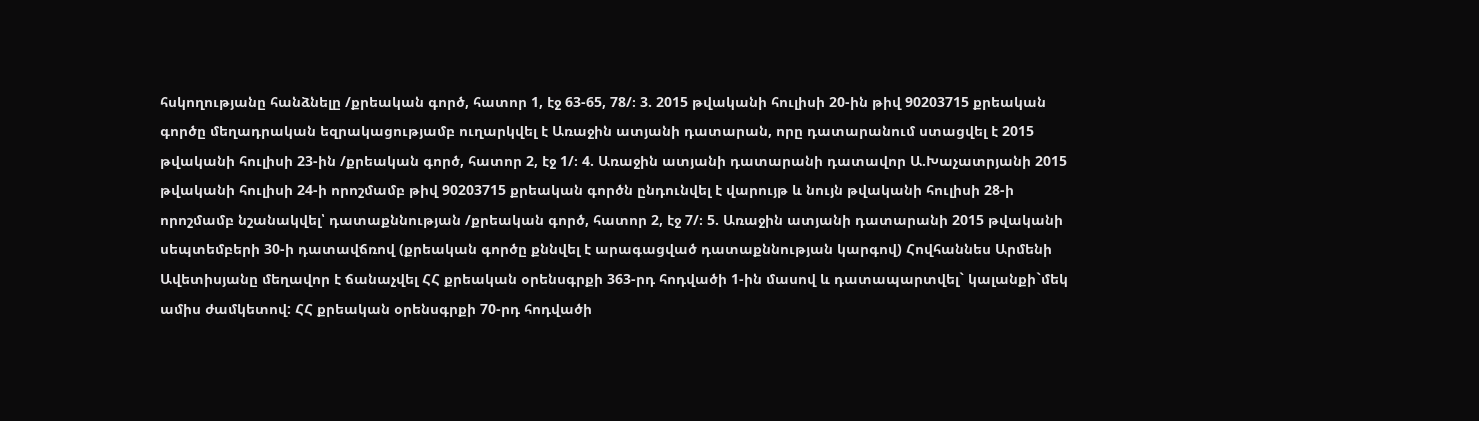հսկողությանը հանձնելը /քրեական գործ, հատոր 1, էջ 63-65, 78/։ 3. 2015 թվականի հուլիսի 20-ին թիվ 90203715 քրեական գործը մեղադրական եզրակացությամբ ուղարկվել է Առաջին ատյանի դատարան, որը դատարանում ստացվել է 2015 թվականի հուլիսի 23-ին /քրեական գործ, հատոր 2, էջ 1/։ 4. Առաջին ատյանի դատարանի դատավոր Ա.Խաչատրյանի 2015 թվականի հուլիսի 24-ի որոշմամբ թիվ 90203715 քրեական գործն ընդունվել է վարույթ և նույն թվականի հուլիսի 28-ի որոշմամբ նշանակվել՝ դատաքննության /քրեական գործ, հատոր 2, էջ 7/։ 5. Առաջին ատյանի դատարանի 2015 թվականի սեպտեմբերի 30-ի դատավճռով (քրեական գործը քննվել է արագացված դատաքննության կարգով) Հովհաննես Արմենի Ավետիսյանը մեղավոր է ճանաչվել ՀՀ քրեական օրենսգրքի 363-րդ հոդվածի 1-ին մասով և դատապարտվել` կալանքի`մեկ ամիս ժամկետով: ՀՀ քրեական օրենսգրքի 70-րդ հոդվածի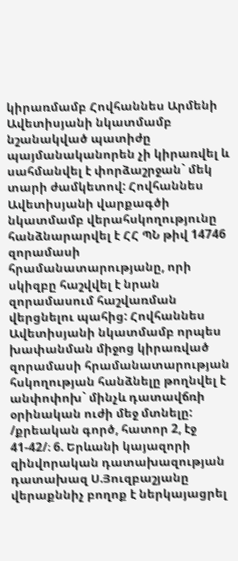կիրառմամբ Հովհաննես Արմենի Ավետիսյանի նկատմամբ նշանակված պատիժը պայմանականորեն չի կիրառվել և սահմանվել է փորձաշրջան` մեկ տարի ժամկետով: Հովհաննես Ավետիսյանի վարքագծի նկատմամբ վերահսկողությունը հանձնարարվել է ՀՀ ՊՆ թիվ 14746 զորամասի հրամանատարությանը, որի սկիզբը հաշվվել է նրան զորամասում հաշվառման վերցնելու պահից: Հովհաննես Ավետիսյանի նկատմամբ որպես խափանման միջոց կիրառված զորամասի հրամանատարության հսկողության հանձնելը թողնվել է անփոփոխ` մինչև դատավճռի օրինական ուժի մեջ մտնելը: /քրեական գործ, հատոր 2, էջ 41-42/։ 6. Երևանի կայազորի զինվորական դատախազության դատախազ Ս.Յուզբաշյանը վերաքննիչ բողոք է ներկայացրել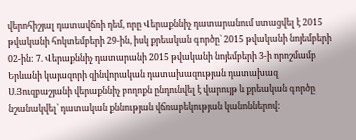վերոհիշյալ դատավճռի դեմ, որը Վերաքննիչ դատարանում ստացվել է 2015 թվականի հոկտեմբերի 29-ին, իսկ քրեական գործը` 2015 թվականի նոյեմբերի 02-ին: 7. Վերաքննիչ դատարանի 2015 թվականի նոյեմբերի 3-ի որոշմամբ Երևանի կայազորի զինվորական դատախազության դատախազ Ս.Յուզբաշյանի վերաքննիչ բողոքն ընդունվել է վարույթ և քրեական գործը նշանակվել՝ դատական քննության վճռաբեկության կանոններով: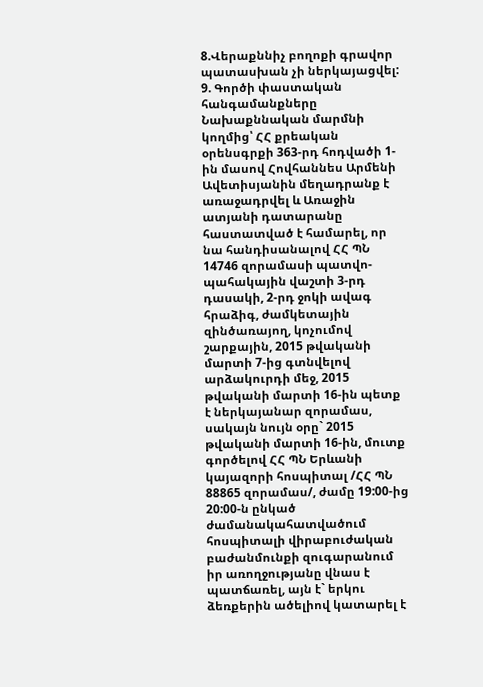8.Վերաքննիչ բողոքի գրավոր պատասխան չի ներկայացվել: 9. Գործի փաստական հանգամանքները Նախաքննական մարմնի կողմից՝ ՀՀ քրեական օրենսգրքի 363-րդ հոդվածի 1-ին մասով Հովհաննես Արմենի Ավետիսյանին մեղադրանք է առաջադրվել և Առաջին ատյանի դատարանը հաստատված է համարել, որ նա հանդիսանալով ՀՀ ՊՆ 14746 զորամասի պատվո-պահակային վաշտի 3-րդ դասակի, 2-րդ ջոկի ավագ հրաձիգ, ժամկետային զինծառայող, կոչումով շարքային, 2015 թվականի մարտի 7-ից գտնվելով արձակուրդի մեջ, 2015 թվականի մարտի 16-ին պետք է ներկայանար զորամաս, սակայն նույն օրը` 2015 թվականի մարտի 16-ին, մուտք գործելով ՀՀ ՊՆ Երևանի կայազորի հոսպիտալ /ՀՀ ՊՆ 88865 զորամաս/, ժամը 19:00-ից 20:00-ն ընկած ժամանակահատվածում հոսպիտալի վիրաբուժական բաժանմունքի զուգարանում իր առողջությանը վնաս է պատճառել, այն է` երկու ձեռքերին ածելիով կատարել է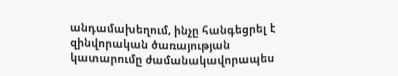անդամախեղում, ինչը հանգեցրել է զինվորական ծառայության կատարումը ժամանակավորապես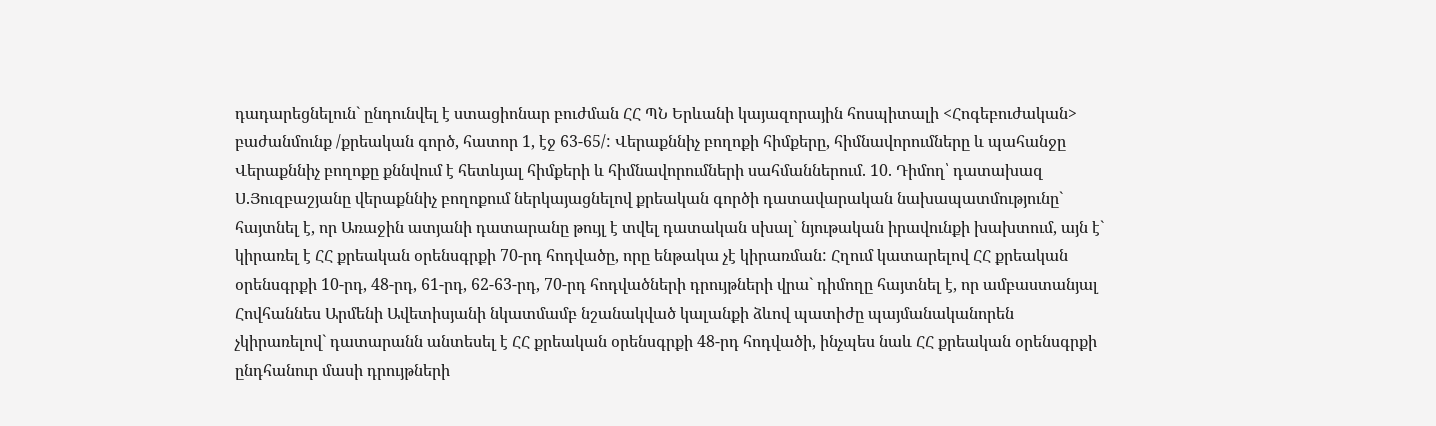դադարեցնելուն` ընդունվել է ստացիոնար բուժման ՀՀ ՊՆ Երևանի կայազորային հոսպիտալի <Հոգեբուժական> բաժանմունք /քրեական գործ, հատոր 1, էջ 63-65/: Վերաքննիչ բողոքի հիմքերը, հիմնավորումները և պահանջը Վերաքննիչ բողոքը քննվում է հետևյալ հիմքերի և հիմնավորումների սահմաններում. 10. Դիմող՝ դատախազ Ս.Յուզբաշյանը վերաքննիչ բողոքում ներկայացնելով քրեական գործի դատավարական նախապատմությունը` հայտնել է, որ Առաջին ատյանի դատարանը թույլ է տվել դատական սխալ` նյութական իրավունքի խախտում, այն է` կիրառել է ՀՀ քրեական օրենսգրքի 70-րդ հոդվածը, որը ենթակա չէ կիրառման: Հղում կատարելով ՀՀ քրեական օրենսգրքի 10-րդ, 48-րդ, 61-րդ, 62-63-րդ, 70-րդ հոդվածների դրույթների վրա` դիմողը հայտնել է, որ ամբաստանյալ Հովհաննես Արմենի Ավետիսյանի նկատմամբ նշանակված կալանքի ձևով պատիժը պայմանականորեն չկիրառելով` դատարանն անտեսել է ՀՀ քրեական օրենսգրքի 48-րդ հոդվածի, ինչպես նաև ՀՀ քրեական օրենսգրքի ընդհանուր մասի դրույթների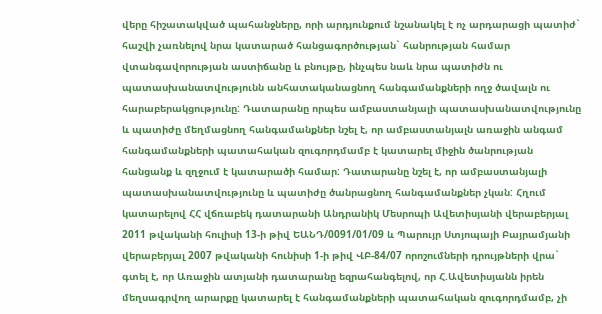վերը հիշատակված պահանջները, որի արդյունքում նշանակել է ոչ արդարացի պատիժ` հաշվի չառնելով նրա կատարած հանցագործության` հանրության համար վտանգավորության աստիճանը և բնույթը, ինչպես նաև նրա պատիժն ու պատասխանատվությունն անհատականացնող հանգամանքների ողջ ծավալն ու հարաբերակցությունը: Դատարանը որպես ամբաստանյալի պատասխանատվությունը և պատիժը մեղմացնող հանգամանքներ նշել է, որ ամբաստանյալն առաջին անգամ հանգամանքների պատահական զուգորդմամբ է կատարել միջին ծանրության հանցանք և զղջում է կատարածի համար: Դատարանը նշել է, որ ամբաստանյալի պատասխանատվությունը և պատիժը ծանրացնող հանգամանքներ չկան: Հղում կատարելով ՀՀ վճռաբեկ դատարանի Անդրանիկ Մեսրոպի Ավետիսյանի վերաբերյալ 2011 թվականի հուլիսի 13-ի թիվ ԵԱՆԴ/0091/01/09 և Պարույր Ստյոպայի Բայրամյանի վերաբերյալ 2007 թվականի հունիսի 1-ի թիվ ՎԲ-84/07 որոշումների դրույթների վրա` գտել է, որ Առաջին ատյանի դատարանը եզրահանգելով, որ Հ.Ավետիսյանն իրեն մեղսագրվող արարքը կատարել է հանգամանքների պատահական զուգորդմամբ, չի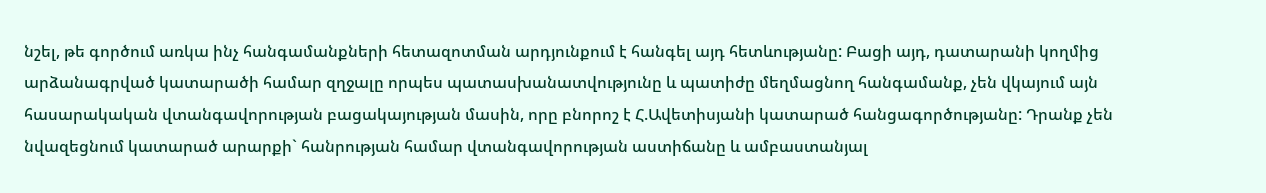նշել, թե գործում առկա ինչ հանգամանքների հետազոտման արդյունքում է հանգել այդ հետևությանը: Բացի այդ, դատարանի կողմից արձանագրված կատարածի համար զղջալը որպես պատասխանատվությունը և պատիժը մեղմացնող հանգամանք, չեն վկայում այն հասարակական վտանգավորության բացակայության մասին, որը բնորոշ է Հ.Ավետիսյանի կատարած հանցագործությանը: Դրանք չեն նվազեցնում կատարած արարքի` հանրության համար վտանգավորության աստիճանը և ամբաստանյալ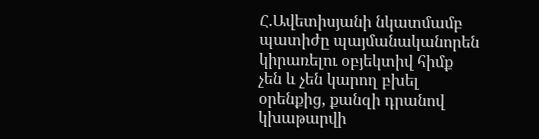Հ.Ավետիսյանի նկատմամբ պատիժը պայմանականորեն կիրառելու օբյեկտիվ հիմք չեն և չեն կարող բխել օրենքից, քանզի դրանով կխաթարվի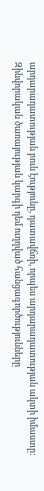արդարադատության բուն էությունը, դատավճռի, որպես արդարադատության ակտի իմաստը: Զինվորական ծառայության կարգի դեմ ուղղված հանցագործությունները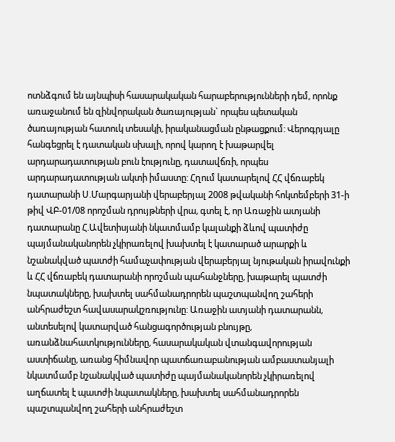ոտնձգում են այնպիսի հասարակական հարաբերությունների դեմ, որոնք առաջանում են զինվորական ծառայության` որպես պետական ծառայության հատուկ տեսակի, իրականացման ընթացքում: Վերոգրյալը հանգեցրել է դատական սխալի, որով կարող է խաթարվել արդարադատության բուն էությունը, դատավճռի, որպես արդարադատության ակտի իմաստը: Հղում կատարելով ՀՀ վճռաբեկ դատարանի Ս.Մարգարյանի վերաբերյալ 2008 թվականի հոկտեմբերի 31-ի թիվ ՎԲ-01/08 որոշման դրույթների վրա, գտել է, որ Առաջին ատյանի դատարանը Հ.Ավետիսյանի նկատմամբ կալանքի ձևով պատիժը պայմանականորեն չկիրառելով խախտել է կատարած արարքի և նշանակված պատժի համաչափության վերաբերյալ նյութական իրավունքի և ՀՀ վճռաբեկ դատարանի որոշման պահանջները, խաթարել պատժի նպատակները, խախտել սահմանադրորեն պաշտպանվող շահերի անհրաժեշտ հավասարակշռությունը: Առաջին ատյանի դատարանն, անտեսելով կատարված հանցագործության բնույթը, առանձնահատկությունները, հասարակական վտանգավորության աստիճանը, առանց հիմնավոր պատճառաբանության ամբաստանյալի նկատմամբ նշանակված պատիժը պայմանականորեն չկիրառելով աղճատել է պատժի նպատակները, խախտել սահմանադրորեն պաշտպանվող շահերի անհրաժեշտ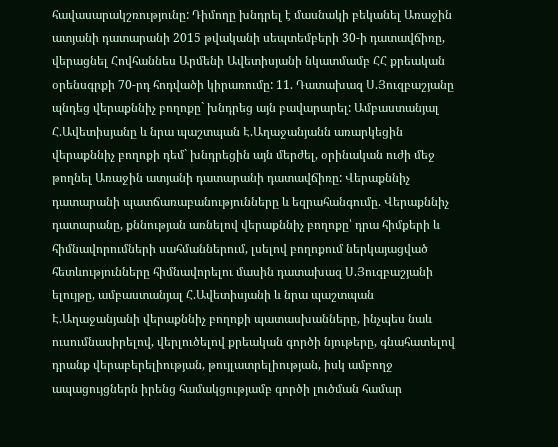հավասարակշռությունը: Դիմողը խնդրել է մասնակի բեկանել Առաջին ատյանի դատարանի 2015 թվականի սեպտեմբերի 30-ի դատավճիռը, վերացնել Հովհաննես Արմենի Ավետիսյանի նկատմամբ ՀՀ քրեական օրենսգրքի 70-րդ հոդվածի կիրառումը: 11. Դատախազ Ս.Յուզբաշյանը պնդեց վերաքննիչ բողոքը` խնդրեց այն բավարարել: Ամբաստանյալ Հ.Ավետիսյանը և նրա պաշտպան Է.Աղաջանյանն առարկեցին վերաքննիչ բողոքի դեմ` խնդրեցին այն մերժել, օրինական ուժի մեջ թողնել Առաջին ատյանի դատարանի դատավճիռը: Վերաքննիչ դատարանի պատճառաբանությունները և եզրահանգումը. Վերաքննիչ դատարանը, քննության առնելով վերաքննիչ բողոքը՝ դրա հիմքերի և հիմնավորումների սահմաններում, լսելով բողոքում ներկայացված հետևությունները հիմնավորելու մասին դատախազ Ս.Յուզբաշյանի ելույթը, ամբաստանյալ Հ.Ավետիսյանի և նրա պաշտպան Է.Աղաջանյանի վերաքննիչ բողոքի պատասխանները, ինչպես նաև ուսումնասիրելով, վերլուծելով քրեական գործի նյութերը, գնահատելով դրանք վերաբերելիության, թույլատրելիության, իսկ ամբողջ ապացույցներն իրենց համակցությամբ գործի լուծման համար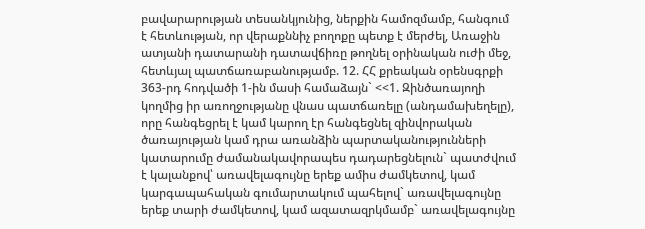բավարարության տեսանկյունից, ներքին համոզմամբ, հանգում է հետևության, որ վերաքննիչ բողոքը պետք է մերժել, Առաջին ատյանի դատարանի դատավճիռը թողնել օրինական ուժի մեջ, հետևյալ պատճառաբանությամբ. 12. ՀՀ քրեական օրենսգրքի 363-րդ հոդվածի 1-ին մասի համաձայն` <<1. Զինծառայողի կողմից իր առողջությանը վնաս պատճառելը (անդամախեղելը), որը հանգեցրել է կամ կարող էր հանգեցնել զինվորական ծառայության կամ դրա առանձին պարտականությունների կատարումը ժամանակավորապես դադարեցնելուն` պատժվում է կալանքով՝ առավելագույնը երեք ամիս ժամկետով, կամ կարգապահական գումարտակում պահելով` առավելագույնը երեք տարի ժամկետով, կամ ազատազրկմամբ` առավելագույնը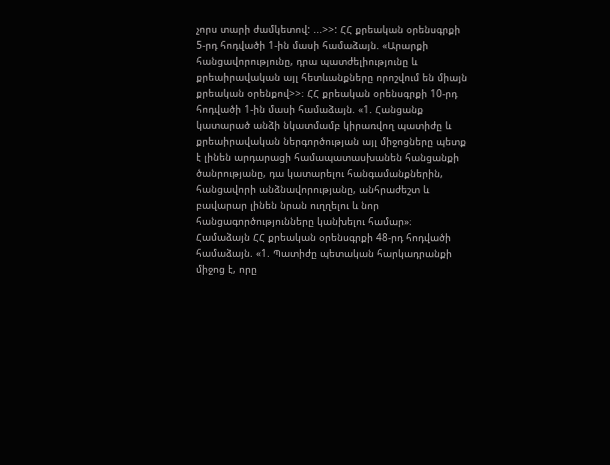չորս տարի ժամկետով: ...>>: ՀՀ քրեական օրենսգրքի 5-րդ հոդվածի 1-ին մասի համաձայն. «Արարքի հանցավորությունը, դրա պատժելիությունը և քրեաիրավական այլ հետևանքները որոշվում են միայն քրեական օրենքով>>։ ՀՀ քրեական օրենսգրքի 10-րդ հոդվածի 1-ին մասի համաձայն. «1. Հանցանք կատարած անձի նկատմամբ կիրառվող պատիժը և քրեաիրավական ներգործության այլ միջոցները պետք է լինեն արդարացի համապատասխանեն հանցանքի ծանրությանը, դա կատարելու հանգամանքներին, հանցավորի անձնավորությանը, անհրաժեշտ և բավարար լինեն նրան ուղղելու և նոր հանցագործությունները կանխելու համար»։ Համաձայն ՀՀ քրեական օրենսգրքի 48-րդ հոդվածի համաձայն. «1. Պատիժը պետական հարկադրանքի միջոց է, որը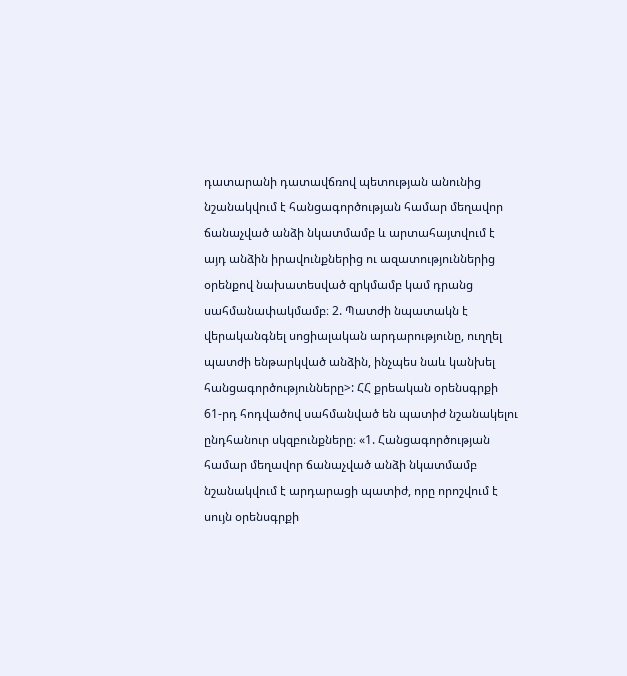դատարանի դատավճռով պետության անունից նշանակվում է հանցագործության համար մեղավոր ճանաչված անձի նկատմամբ և արտահայտվում է այդ անձին իրավունքներից ու ազատություններից օրենքով նախատեսված զրկմամբ կամ դրանց սահմանափակմամբ։ 2. Պատժի նպատակն է վերականգնել սոցիալական արդարությունը, ուղղել պատժի ենթարկված անձին, ինչպես նաև կանխել հանցագործությունները>: ՀՀ քրեական օրենսգրքի 61-րդ հոդվածով սահմանված են պատիժ նշանակելու ընդհանուր սկզբունքները։ «1. Հանցագործության համար մեղավոր ճանաչված անձի նկատմամբ նշանակվում է արդարացի պատիժ, որը որոշվում է սույն օրենսգրքի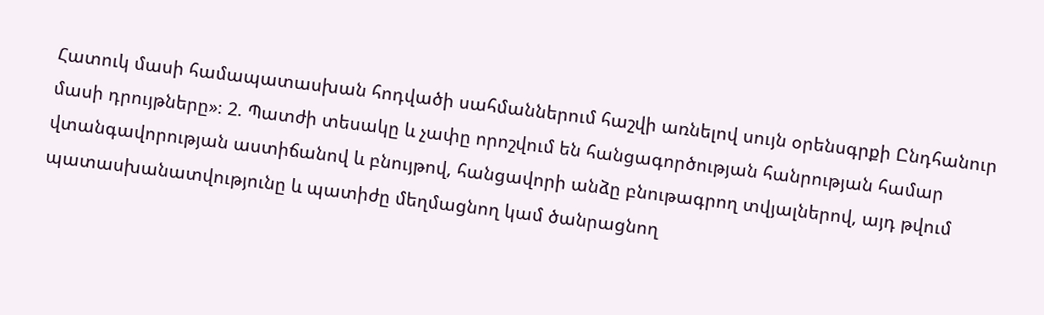Հատուկ մասի համապատասխան հոդվածի սահմաններում հաշվի առնելով սույն օրենսգրքի Ընդհանուր մասի դրույթները»։ 2. Պատժի տեսակը և չափը որոշվում են հանցագործության հանրության համար վտանգավորության աստիճանով և բնույթով, հանցավորի անձը բնութագրող տվյալներով, այդ թվում պատասխանատվությունը և պատիժը մեղմացնող կամ ծանրացնող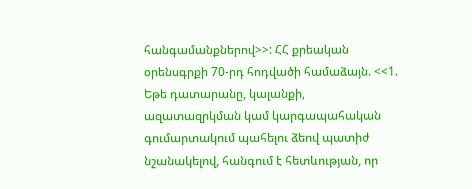հանգամանքներով>>: ՀՀ քրեական օրենսգրքի 70-րդ հոդվածի համաձայն. <<1. Եթե դատարանը, կալանքի, ազատազրկման կամ կարգապահական գումարտակում պահելու ձեով պատիժ նշանակելով, հանգում է հետևության, որ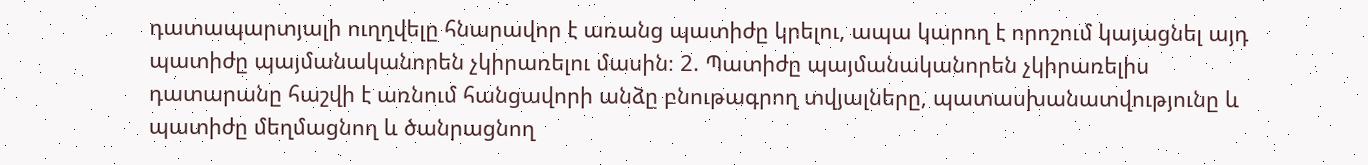դատապարտյալի ուղղվելը հնարավոր է առանց պատիժը կրելու, ապա կարող է որոշում կայացնել այդ պատիժը պայմանականորեն չկիրառելու մասին։ 2. Պատիժը պայմանականորեն չկիրառելիս դատարանը հաշվի է առնում հանցավորի անձը բնութագրող տվյալները, պատասխանատվությունը և պատիժը մեղմացնող և ծանրացնող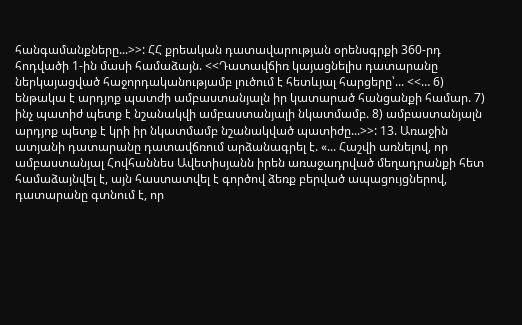հանգամանքները...>>: ՀՀ քրեական դատավարության օրենսգրքի 360-րդ հոդվածի 1-ին մասի համաձայն. <<Դատավճիռ կայացնելիս դատարանը ներկայացված հաջորդականությամբ լուծում է հետևյալ հարցերը՝... <<… 6) ենթակա է արդյոք պատժի ամբաստանյալն իր կատարած հանցանքի համար. 7) ինչ պատիժ պետք է նշանակվի ամբաստանյալի նկատմամբ. 8) ամբաստանյալն արդյոք պետք է կրի իր նկատմամբ նշանակված պատիժը...>>: 13. Առաջին ատյանի դատարանը դատավճռում արձանագրել է. «... Հաշվի առնելով, որ ամբաստանյալ Հովհաննես Ավետիսյանն իրեն առաջադրված մեղադրանքի հետ համաձայնվել է, այն հաստատվել է գործով ձեռք բերված ապացույցներով, դատարանը գտնում է, որ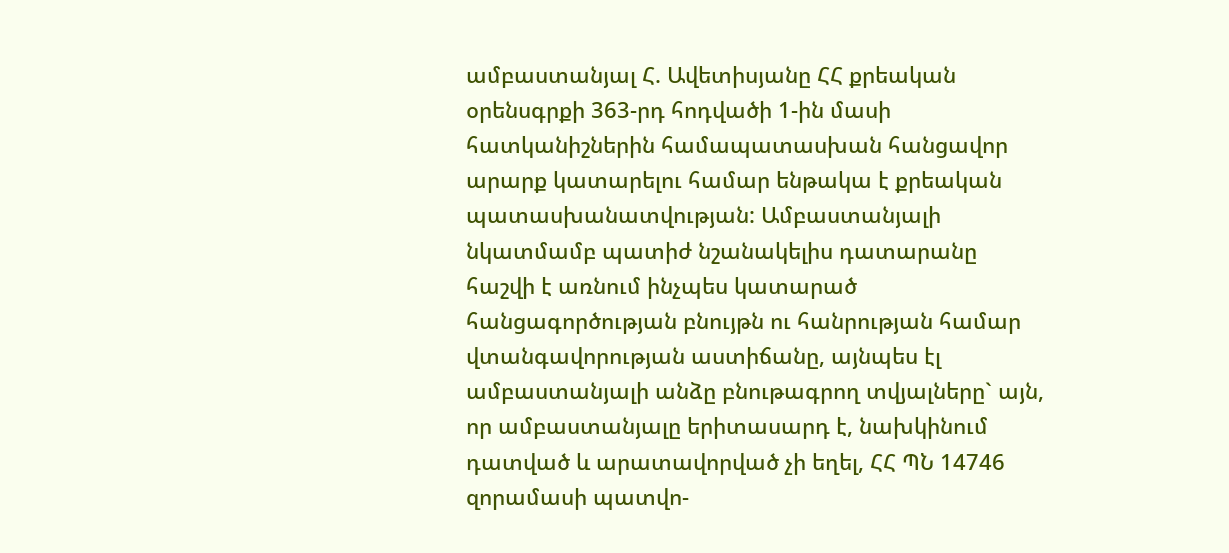ամբաստանյալ Հ. Ավետիսյանը ՀՀ քրեական օրենսգրքի 363-րդ հոդվածի 1-ին մասի հատկանիշներին համապատասխան հանցավոր արարք կատարելու համար ենթակա է քրեական պատասխանատվության: Ամբաստանյալի նկատմամբ պատիժ նշանակելիս դատարանը հաշվի է առնում ինչպես կատարած հանցագործության բնույթն ու հանրության համար վտանգավորության աստիճանը, այնպես էլ ամբաստանյալի անձը բնութագրող տվյալները` այն, որ ամբաստանյալը երիտասարդ է, նախկինում դատված և արատավորված չի եղել, ՀՀ ՊՆ 14746 զորամասի պատվո-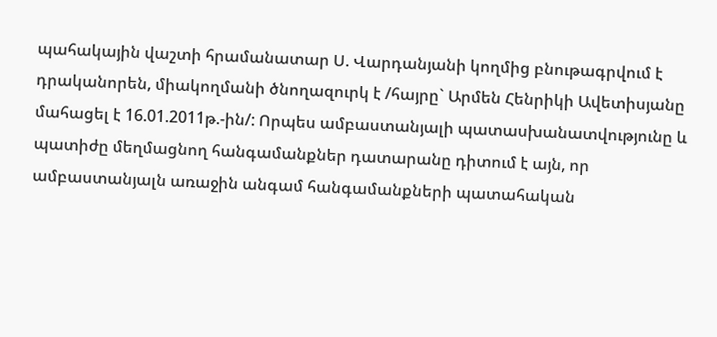պահակային վաշտի հրամանատար Ս. Վարդանյանի կողմից բնութագրվում է դրականորեն, միակողմանի ծնողազուրկ է /հայրը` Արմեն Հենրիկի Ավետիսյանը մահացել է 16.01.2011թ.-ին/: Որպես ամբաստանյալի պատասխանատվությունը և պատիժը մեղմացնող հանգամանքներ դատարանը դիտում է այն, որ ամբաստանյալն առաջին անգամ հանգամանքների պատահական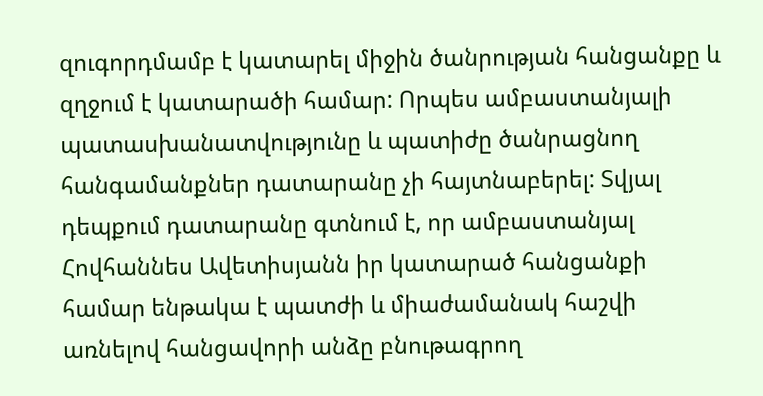զուգորդմամբ է կատարել միջին ծանրության հանցանքը և զղջում է կատարածի համար: Որպես ամբաստանյալի պատասխանատվությունը և պատիժը ծանրացնող հանգամանքներ դատարանը չի հայտնաբերել: Տվյալ դեպքում դատարանը գտնում է, որ ամբաստանյալ Հովհաննես Ավետիսյանն իր կատարած հանցանքի համար ենթակա է պատժի և միաժամանակ հաշվի առնելով հանցավորի անձը բնութագրող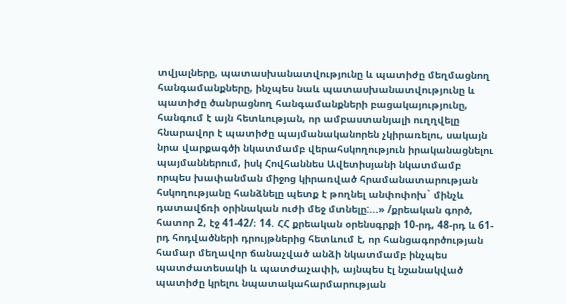տվյալները, պատասխանատվությունը և պատիժը մեղմացնող հանգամանքները, ինչպես նաև պատասխանատվությունը և պատիժը ծանրացնող հանգամանքների բացակայությունը, հանգում է այն հետևության, որ ամբաստանյալի ուղղվելը հնարավոր է պատիժը պայմանականորեն չկիրառելու, սակայն նրա վարքագծի նկատմամբ վերահսկողություն իրականացնելու պայմաններում, իսկ Հովհաննես Ավետիսյանի նկատմամբ որպես խափանման միջոց կիրառված հրամանատարության հսկողությանը հանձնելը պետք է թողնել անփոփոխ` մինչև դատավճռի օրինական ուժի մեջ մտնելը:...» /քրեական գործ, հատոր 2, էջ 41-42/։ 14. ՀՀ քրեական օրենսգրքի 10-րդ, 48-րդ և 61-րդ հոդվածների դրույթներից հետևում է, որ հանցագործության համար մեղավոր ճանաչված անձի նկատմամբ ինչպես պատժատեսակի և պատժաչափի, այնպես էլ նշանակված պատիժը կրելու նպատակահարմարության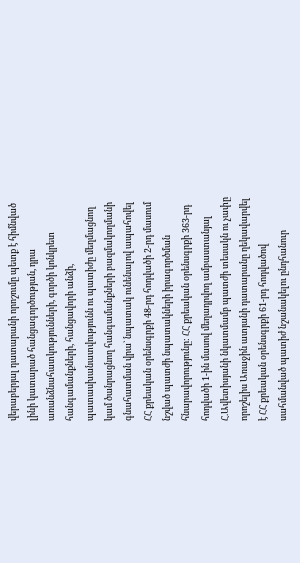վերաբերյալ դատարանի որոշումը պետք է հիմնված լինի կատարած հանցագործության, դրա առանձնահատկությունների, գործի կոնկրետ հանգամանքների, հանցավորի անձի, պատասխանատվությունն ու պատիժը մեղմացնող կամ ծանրացնող հանգամանքների բազմակողմանի գնահատման վրա` նպատակ ունենալով ապահովել ՀՀ քրեական օրենսգրքի 48-րդ հոդվածի 2-րդ մասում նշված պատժի նպատակների իրագործման հնարավորությունը: ՀՀ քրեական օրենսգրքի 363-րդ հոդվածի 1-ին մասով մեղադրվող ամբաստանյալ Հ.Ավետիսյանի նկատմամբ պատժի տեսակն ու չափը որոշելիս Առաջին ատյանի դատարանը ղեկավարվել է ՀՀ քրեական օրենսգրքի 61-րդ հոդվածով սահմանված պատիժ նշանակելու ընդհանուր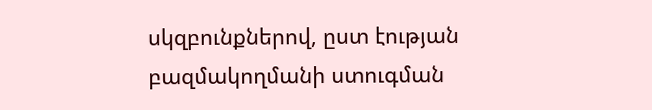սկզբունքներով, ըստ էության բազմակողմանի ստուգման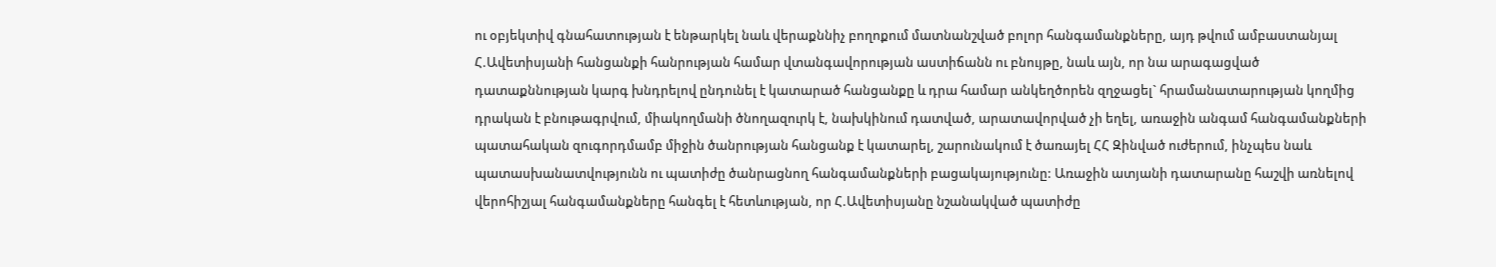ու օբյեկտիվ գնահատության է ենթարկել նաև վերաքննիչ բողոքում մատնանշված բոլոր հանգամանքները, այդ թվում ամբաստանյալ Հ.Ավետիսյանի հանցանքի հանրության համար վտանգավորության աստիճանն ու բնույթը, նաև այն, որ նա արագացված դատաքննության կարգ խնդրելով ընդունել է կատարած հանցանքը և դրա համար անկեղծորեն զղջացել` հրամանատարության կողմից դրական է բնութագրվում, միակողմանի ծնողազուրկ է, նախկինում դատված, արատավորված չի եղել, առաջին անգամ հանգամանքների պատահական զուգորդմամբ միջին ծանրության հանցանք է կատարել, շարունակում է ծառայել ՀՀ Զինված ուժերում, ինչպես նաև պատասխանատվությունն ու պատիժը ծանրացնող հանգամանքների բացակայությունը: Առաջին ատյանի դատարանը հաշվի առնելով վերոհիշյալ հանգամանքները հանգել է հետևության, որ Հ.Ավետիսյանը նշանակված պատիժը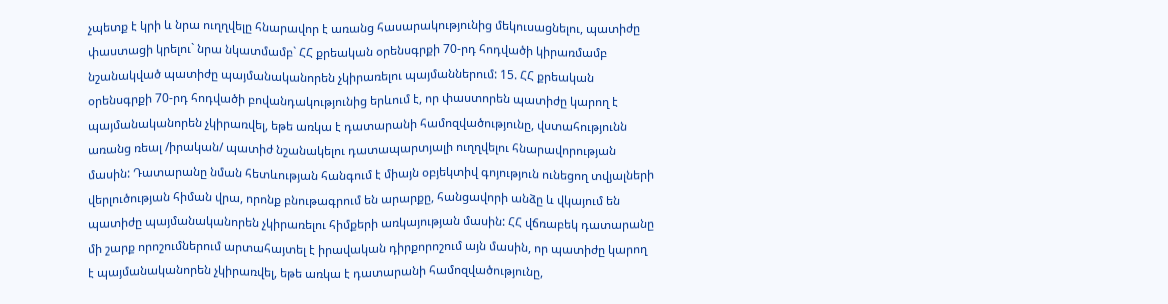չպետք է կրի և նրա ուղղվելը հնարավոր է առանց հասարակությունից մեկուսացնելու, պատիժը փաստացի կրելու` նրա նկատմամբ` ՀՀ քրեական օրենսգրքի 70-րդ հոդվածի կիրառմամբ նշանակված պատիժը պայմանականորեն չկիրառելու պայմաններում: 15. ՀՀ քրեական օրենսգրքի 70-րդ հոդվածի բովանդակությունից երևում է, որ փաստորեն պատիժը կարող է պայմանականորեն չկիրառվել, եթե առկա է դատարանի համոզվածությունը, վստահությունն առանց ռեալ /իրական/ պատիժ նշանակելու դատապարտյալի ուղղվելու հնարավորության մասին: Դատարանը նման հետևության հանգում է միայն օբյեկտիվ գոյություն ունեցող տվյալների վերլուծության հիման վրա, որոնք բնութագրում են արարքը, հանցավորի անձը և վկայում են պատիժը պայմանականորեն չկիրառելու հիմքերի առկայության մասին: ՀՀ վճռաբեկ դատարանը մի շարք որոշումներում արտահայտել է իրավական դիրքորոշում այն մասին, որ պատիժը կարող է պայմանականորեն չկիրառվել, եթե առկա է դատարանի համոզվածությունը,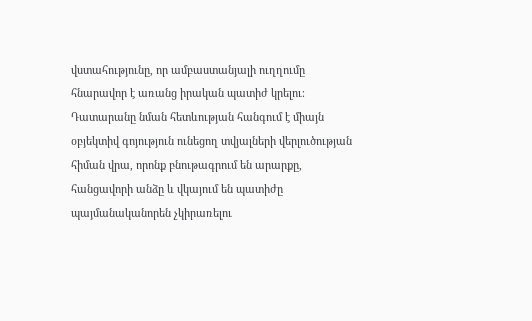վստահությունը, որ ամբաստանյալի ուղղումը հնարավոր է առանց իրական պատիժ կրելու։ Դատարանը նման հետևության հանգում է միայն օբյեկտիվ գոյություն ունեցող տվյալների վերլուծության հիման վրա, որոնք բնութագրում են արարքը, հանցավորի անձը և վկայում են պատիժը պայմանականորեն չկիրառելու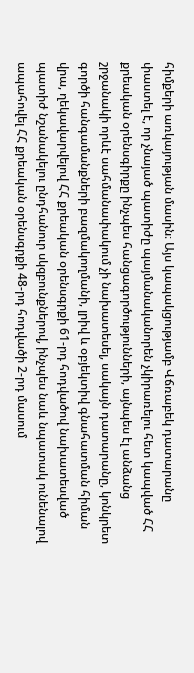հիմքերի առկայության մասին։ Այս կապակցությամբ Վճռաբեկ դատարանը փաստել է, որ չնայած պատիժը պայմանականորեն չկիրառելու հետ կապված ՀՀ քրեական օրենսգիրքը ինչպես հանցագործությունների, այնպես էլ անձանց շրջանակի որևէ սահմանափակում չի նախատեսել, սակայն դատարանը, կոնկրետ գործի հանգամանքների բազմակողմանի, լրիվ և օբյեկտիվ գնահատման հիման վրա, ղեկավարվելով ՀՀ քրեական օրենսգրքի 61-րդ հոդվածով նախատեսված պատիժ նշանակելու ընդհանուր սկզբունքներով, ինչպես նաև նպատակ ունենալով ապահովել ՀՀ քրեական օրենսգրքի 48-րդ հոդվածի 2-րդ մասում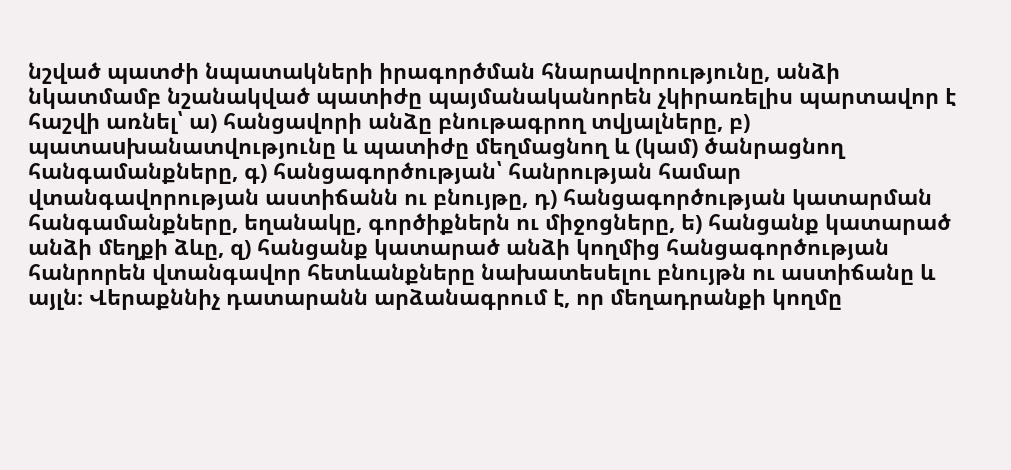նշված պատժի նպատակների իրագործման հնարավորությունը, անձի նկատմամբ նշանակված պատիժը պայմանականորեն չկիրառելիս պարտավոր է հաշվի առնել՝ ա) հանցավորի անձը բնութագրող տվյալները, բ) պատաuխանատվությունը և պատիժը մեղմացնող և (կամ) ծանրացնող հանգամանքները, գ) հանցագործության՝ հանրության համար վտանգավորության աստիճանն ու բնույթը, դ) հանցագործության կատարման հանգամանքները, եղանակը, գործիքներն ու միջոցները, ե) հանցանք կատարած անձի մեղքի ձևը, զ) հանցանք կատարած անձի կողմից հանցագործության հանրորեն վտանգավոր հետևանքները նախատեսելու բնույթն ու աստիճանը և այլն։ Վերաքննիչ դատարանն արձանագրում է, որ մեղադրանքի կողմը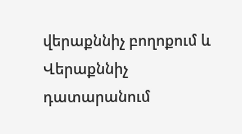վերաքննիչ բողոքում և Վերաքննիչ դատարանում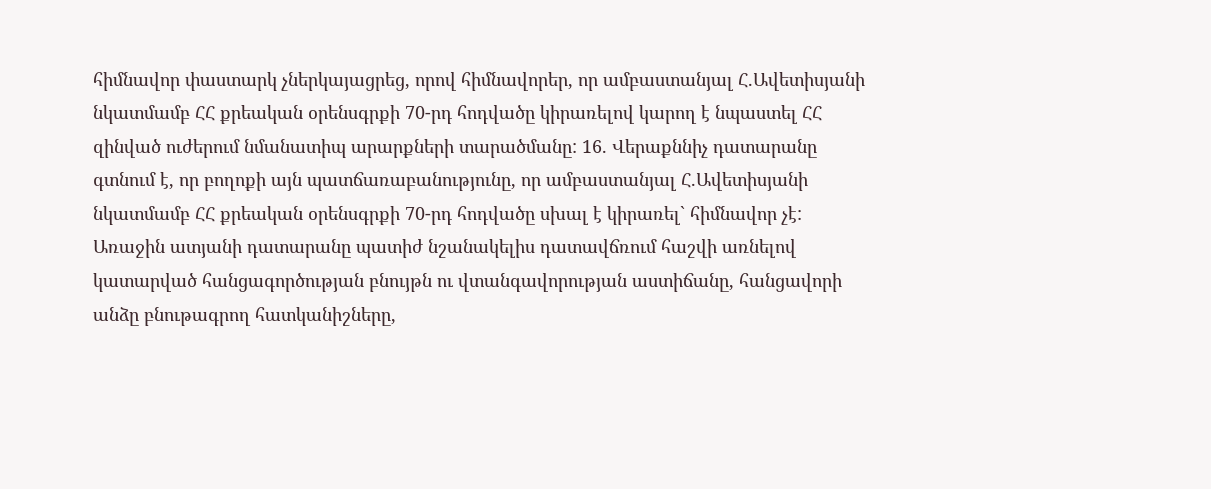հիմնավոր փաստարկ չներկայացրեց, որով հիմնավորեր, որ ամբաստանյալ Հ.Ավետիսյանի նկատմամբ ՀՀ քրեական օրենսգրքի 70-րդ հոդվածը կիրառելով կարող է նպաստել ՀՀ զինված ուժերում նմանատիպ արարքների տարածմանը: 16. Վերաքննիչ դատարանը գտնում է, որ բողոքի այն պատճառաբանությունը, որ ամբաստանյալ Հ.Ավետիսյանի նկատմամբ ՀՀ քրեական օրենսգրքի 70-րդ հոդվածը սխալ է կիրառել` հիմնավոր չէ: Առաջին ատյանի դատարանը պատիժ նշանակելիս դատավճռում հաշվի առնելով կատարված հանցագործության բնույթն ու վտանգավորության աստիճանը, հանցավորի անձը բնութագրող հատկանիշները,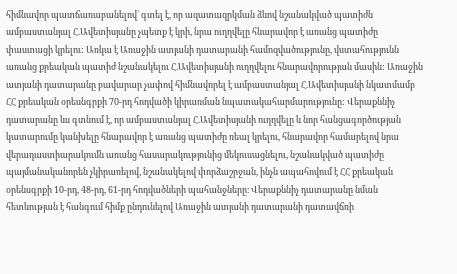հիմնավոր պատճառաբանելով` գտել է, որ ազատազրկման ձևով նշանակված պատիժն ամբաստանյալ Հ.Ավետիսյանը չպետք է կրի, նրա ուղղվելը հնարավոր է առանց պատիժը փաստացի կրելու: Առկա է Առաջին ատյանի դատարանի համոզվածությունը, վստահությունն առանց քրեական պատիժ նշանակելու Հ.Ավետիսյանի ուղղվելու հնարավորության մասին: Առաջին ատյանի դատարանը բավարար չափով հիմնավորել է ամբաստանյալ Հ.Ավետիսյանի նկատմամբ ՀՀ քրեական օրեսնգրքի 70-րդ հոդվածի կիրառման նպատակահարմարությունը: Վերաքննիչ դատարանը ևս գտնում է, որ ամբաստանյալ Հ.Ավետիսյանի ուղղվելը և նոր հանցագործության կատարումը կանխելը հնարավոր է առանց պատիժը ռեալ կրելու, հնարավոր համարելով նրա վերադաստիարակումն առանց հասարակությունից մեկուսացնելու, նշանակված պատիժը պայմանականորեն չկիրառելով, նշանակելով փորձաշրջան, ինչն ապահովում է ՀՀ քրեական օրենսգրքի 10-րդ, 48-րդ, 61-րդ հոդվածների պահանջները։ Վերաքննիչ դատարանը նման հետևության է հանգում հիմք ընդունելով Առաջին ատյանի դատարանի դատավճռի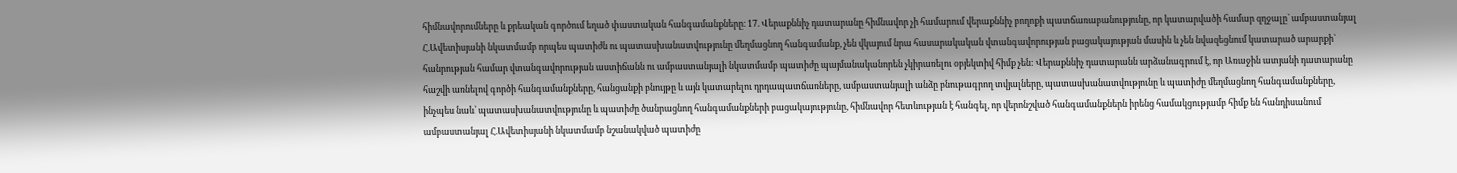հիմնավորումները և քրեական գործում եղած փաստական հանգամանքները։ 17. Վերաքննիչ դատարանը հիմնավոր չի համարում վերաքննիչ բողոքի պատճառաբանությունը, որ կատարվածի համար զղջալը` ամբաստանյալ Հ.Ավետիսյանի նկատմամբ որպես պատիժն ու պատասխանատվությունը մեղմացնող հանգամանք, չեն վկայում նրա հասարակական վտանգավորության բացակայության մասին և չեն նվազեցնում կատարած արարքի` հանրության համար վտանգավորության աստիճանն ու ամբաստանյալի նկատմամբ պատիժը պայմանականորեն չկիրառելու օբյեկտիվ հիմք չեն: Վերաքննիչ դատարանն արձանագրում է, որ Առաջին ատյանի դատարանը հաշվի առնելով գործի հանգամանքները, հանցանքի բնույթը և այն կատարելու դրդապատճառները, ամբաստանյալի անձը բնութագրող տվյալները, պատասխանատվությունը և պատիժը մեղմացնող հանգամանքները, ինչպես նաև՝ պատասխանատվությունը և պատիժը ծանրացնող հանգամանքների բացակայությունը, հիմնավոր հետևության է հանգել, որ վերոնշված հանգամանքներն իրենց համակցությամբ հիմք են հանդիսանում ամբաստանյալ Հ.Ավետիսյանի նկատմամբ նշանակված պատիժը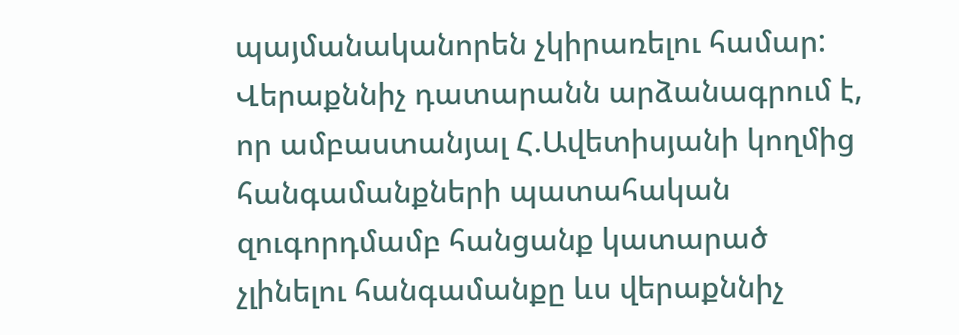պայմանականորեն չկիրառելու համար: Վերաքննիչ դատարանն արձանագրում է, որ ամբաստանյալ Հ.Ավետիսյանի կողմից հանգամանքների պատահական զուգորդմամբ հանցանք կատարած չլինելու հանգամանքը ևս վերաքննիչ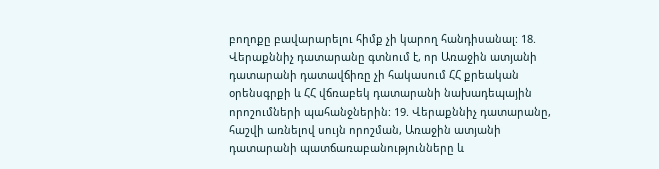բողոքը բավարարելու հիմք չի կարող հանդիսանալ: 18. Վերաքննիչ դատարանը գտնում է, որ Առաջին ատյանի դատարանի դատավճիռը չի հակասում ՀՀ քրեական օրենսգրքի և ՀՀ վճռաբեկ դատարանի նախադեպային որոշումների պահանջներին: 19. Վերաքննիչ դատարանը, հաշվի առնելով սույն որոշման, Առաջին ատյանի դատարանի պատճառաբանությունները և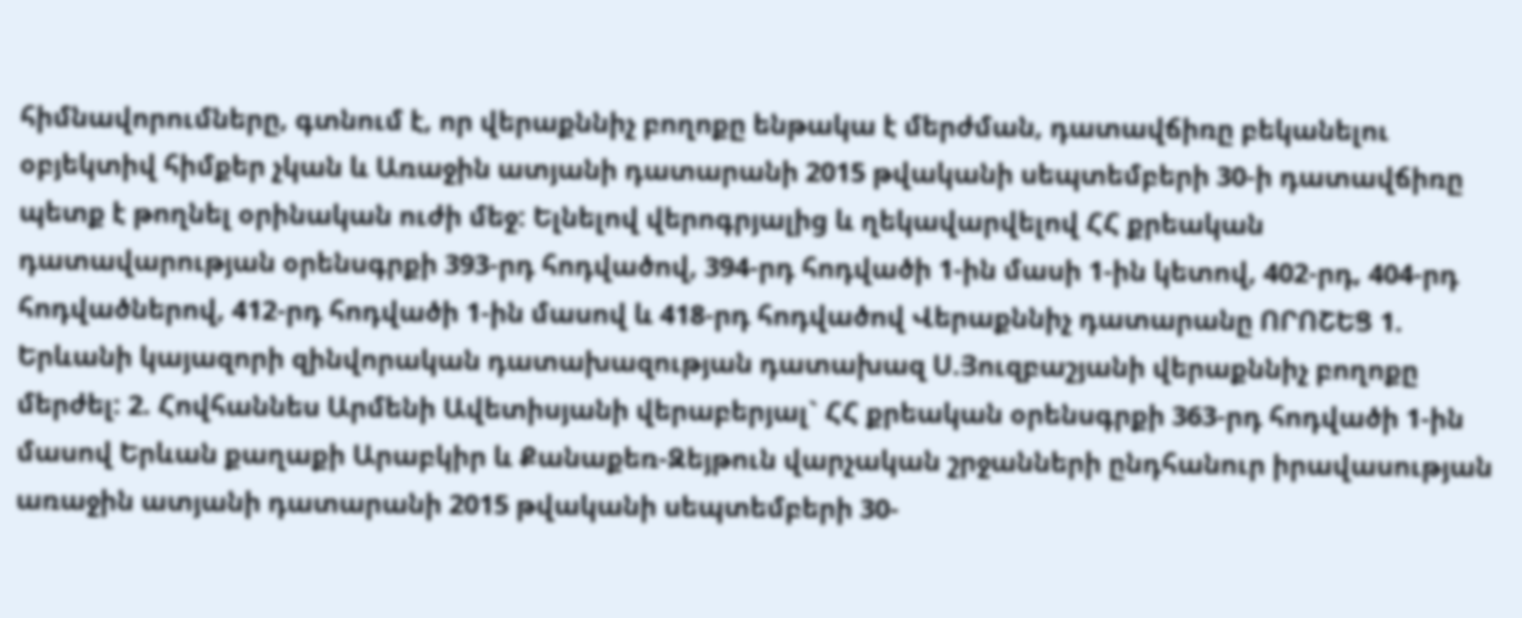հիմնավորումները, գտնում է, որ վերաքննիչ բողոքը ենթակա է մերժման, դատավճիռը բեկանելու օբյեկտիվ հիմքեր չկան և Առաջին ատյանի դատարանի 2015 թվականի սեպտեմբերի 30-ի դատավճիռը պետք է թողնել օրինական ուժի մեջ: Ելնելով վերոգրյալից և ղեկավարվելով ՀՀ քրեական դատավարության օրենսգրքի 393-րդ հոդվածով, 394-րդ հոդվածի 1-ին մասի 1-ին կետով, 402-րդ, 404-րդ հոդվածներով, 412-րդ հոդվածի 1-ին մասով և 418-րդ հոդվածով Վերաքննիչ դատարանը ՈՐՈՇԵՑ 1. Երևանի կայազորի զինվորական դատախազության դատախազ Ս.Յուզբաշյանի վերաքննիչ բողոքը մերժել: 2. Հովհաննես Արմենի Ավետիսյանի վերաբերյալ` ՀՀ քրեական օրենսգրքի 363-րդ հոդվածի 1-ին մասով Երևան քաղաքի Արաբկիր և Քանաքեռ-Զեյթուն վարչական շրջանների ընդհանուր իրավասության առաջին ատյանի դատարանի 2015 թվականի սեպտեմբերի 30-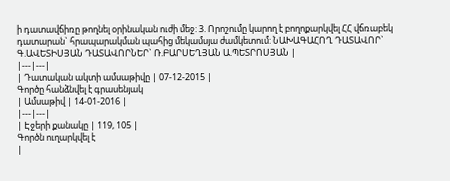ի դատավճիռը թողնել օրինական ուժի մեջ: 3. Որոշումը կարող է բողոքարկվել ՀՀ վճռաբեկ դատարան` հրապարակման պահից մեկամսյա ժամկետում: ՆԱԽԱԳԱՀՈՂ ԴԱՏԱՎՈՐ` Գ.ԱՎԵՏԻՍՅԱՆ ԴԱՏԱՎՈՐՆԵՐ` Ռ.ԲԱՐՍԵՂՅԱՆ Ա.ՊԵՏՐՈՍՅԱՆ |
|---|---|
| Դատական ակտի ամսաթիվը | 07-12-2015 |
Գործը հանձնվել է գրասենյակ
| Ամսաթիվ | 14-01-2016 |
|---|---|
| Էջերի քանակը | 119, 105 |
Գործն ուղարկվել է
|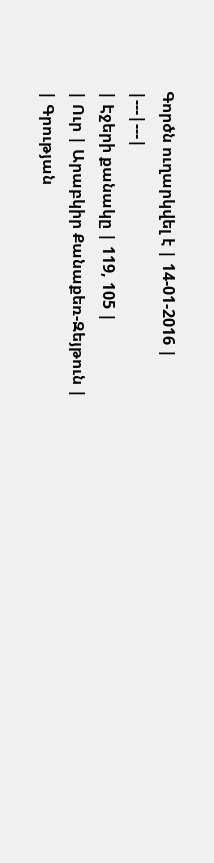Գործն ուղարկվել է | 14-01-2016 |
|---|---|
| Էջերի քանակը | 119, 105 |
| Ուր | Արաբկիր Քանաքեռ-Զեյթուն |
| Գրության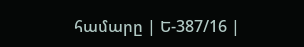համարը | Ե-387/16 |